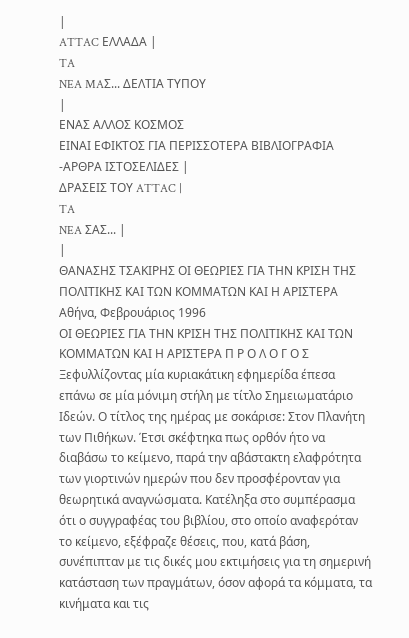|
ATTAC ΕΛΛΑΔΑ |
TA
NEA MAΣ... ΔΕΛΤΙΑ ΤΥΠΟΥ
|
ΕΝΑΣ ΑΛΛΟΣ ΚΟΣΜΟΣ
ΕΙΝΑΙ ΕΦΙΚΤΟΣ ΓΙΑ ΠΕΡΙΣΣΟΤΕΡΑ ΒΙΒΛΙΟΓΡΑΦΙΑ
-ΑΡΘΡΑ ΙΣΤΟΣΕΛΙΔΕΣ |
ΔΡΑΣΕΙΣ ΤΟΥ ATTAC |
TA
NEA ΣAΣ... |
|
ΘΑΝΑΣΗΣ ΤΣΑΚΙΡΗΣ ΟΙ ΘΕΩΡΙΕΣ ΓΙΑ ΤΗΝ ΚΡΙΣΗ ΤΗΣ ΠΟΛΙΤΙΚΗΣ ΚΑΙ ΤΩΝ ΚΟΜΜΑΤΩΝ ΚΑΙ Η ΑΡΙΣΤΕΡΑ
Αθήνα, Φεβρουάριος 1996
ΟΙ ΘΕΩΡΙΕΣ ΓΙΑ ΤΗΝ ΚΡΙΣΗ ΤΗΣ ΠΟΛΙΤΙΚΗΣ ΚΑΙ ΤΩΝ ΚΟΜΜΑΤΩΝ ΚΑΙ Η ΑΡΙΣΤΕΡΑ Π Ρ Ο Λ Ο Γ Ο Σ Ξεφυλλίζοντας μία κυριακάτικη εφημερίδα έπεσα επάνω σε μία μόνιμη στήλη με τίτλο Σημειωματάριο Ιδεών. Ο τίτλος της ημέρας με σοκάρισε: Στον Πλανήτη των Πιθήκων. Έτσι σκέφτηκα πως ορθόν ήτο να διαβάσω το κείμενο, παρά την αβάστακτη ελαφρότητα των γιορτινών ημερών που δεν προσφέρονταν για θεωρητικά αναγνώσματα. Κατέληξα στο συμπέρασμα ότι ο συγγραφέας του βιβλίου, στο οποίο αναφερόταν το κείμενο, εξέφραζε θέσεις, που, κατά βάση, συνέπιπταν με τις δικές μου εκτιμήσεις για τη σημερινή κατάσταση των πραγμάτων, όσον αφορά τα κόμματα, τα κινήματα και τις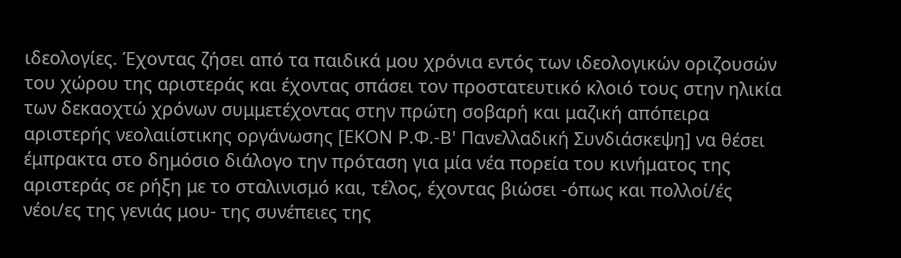ιδεολογίες. Έχοντας ζήσει από τα παιδικά μου χρόνια εντός των ιδεολογικών οριζουσών του χώρου της αριστεράς και έχοντας σπάσει τον προστατευτικό κλοιό τους στην ηλικία των δεκαοχτώ χρόνων συμμετέχοντας στην πρώτη σοβαρή και μαζική απόπειρα αριστερής νεολαιίστικης οργάνωσης [ΕΚΟΝ Ρ.Φ.-Β' Πανελλαδική Συνδιάσκεψη] να θέσει έμπρακτα στο δημόσιο διάλογο την πρόταση για μία νέα πορεία του κινήματος της αριστεράς σε ρήξη με το σταλινισμό και, τέλος, έχοντας βιώσει -όπως και πολλοί/ές νέοι/ες της γενιάς μου- της συνέπειες της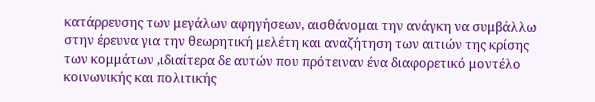κατάρρευσης των μεγάλων αφηγήσεων, αισθάνομαι την ανάγκη να συμβάλλω στην έρευνα για την θεωρητική μελέτη και αναζήτηση των αιτιών της κρίσης των κομμάτων ,ιδιαίτερα δε αυτών που πρότειναν ένα διαφορετικό μοντέλο κοινωνικής και πολιτικής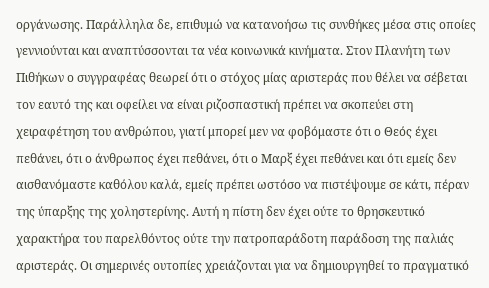οργάνωσης. Παράλληλα δε, επιθυμώ να κατανοήσω τις συνθήκες μέσα στις οποίες γεννιούνται και αναπτύσσονται τα νέα κοινωνικά κινήματα. Στον Πλανήτη των Πιθήκων ο συγγραφέας θεωρεί ότι ο στόχος μίας αριστεράς που θέλει να σέβεται τον εαυτό της και οφείλει να είναι ριζοσπαστική πρέπει να σκοπεύει στη χειραφέτηση του ανθρώπου, γιατί μπορεί μεν να φοβόμαστε ότι ο Θεός έχει πεθάνει, ότι ο άνθρωπος έχει πεθάνει, ότι ο Μαρξ έχει πεθάνει και ότι εμείς δεν αισθανόμαστε καθόλου καλά, εμείς πρέπει ωστόσο να πιστέψουμε σε κάτι, πέραν της ύπαρξης της χοληστερίνης. Αυτή η πίστη δεν έχει ούτε το θρησκευτικό χαρακτήρα του παρελθόντος ούτε την πατροπαράδοτη παράδοση της παλιάς αριστεράς. Οι σημερινές ουτοπίες χρειάζονται για να δημιουργηθεί το πραγματικό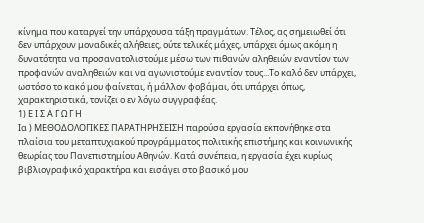κίνημα που καταργεί την υπάρχουσα τάξη πραγμάτων. Τέλος, ας σημειωθεί ότι δεν υπάρχουν μοναδικές αλήθειες, ούτε τελικές μάχες, υπάρχει όμως ακόμη η δυνατότητα να προσανατολιστούμε μέσω των πιθανών αληθειών εναντίον των προφανών αναληθειών και να αγωνιστούμε εναντίον τους...Το καλό δεν υπάρχει, ωστόσο το κακό μου φαίνεται, ή μάλλον φοβάμαι, ότι υπάρχει όπως, χαρακτηριστικά, τονίζει ο εν λόγω συγγραφέας.
1) Ε Ι Σ Α Γ Ω Γ Η
Ια ) ΜΕΘΟΔΟΛΟΓΙΚΕΣ ΠΑΡΑΤΗΡΗΣΕΙΣΗ παρούσα εργασία εκπονήθηκε στα πλαίσια του μεταπτυχιακού προγράμματος πολιτικής επιστήμης και κοινωνικής θεωρίας του Πανεπιστημίου Αθηνών. Κατά συνέπεια, η εργασία έχει κυρίως βιβλιογραφικό χαρακτήρα και εισάγει στο βασικό μου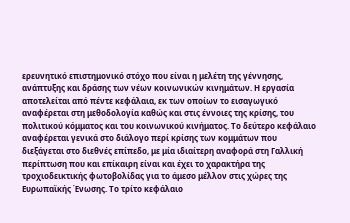ερευνητικό επιστημονικό στόχο που είναι η μελέτη της γέννησης, ανάπτυξης και δράσης των νέων κοινωνικών κινημάτων. Η εργασία αποτελείται από πέντε κεφάλαια, εκ των οποίων το εισαγωγικό αναφέρεται στη μεθοδολογία καθώς και στις έννοιες της κρίσης, του πολιτικού κόμματος και του κοινωνικού κινήματος. Το δεύτερο κεφάλαιο αναφέρεται γενικά στο διάλογο περί κρίσης των κομμάτων που διεξάγεται στο διεθνές επίπεδο, με μία ιδιαίτερη αναφορά στη Γαλλική περίπτωση που και επίκαιρη είναι και έχει το χαρακτήρα της τροχιοδεικτικής φωτοβολίδας για το άμεσο μέλλον στις χώρες της Ευρωπαϊκής Ένωσης. Το τρίτο κεφάλαιο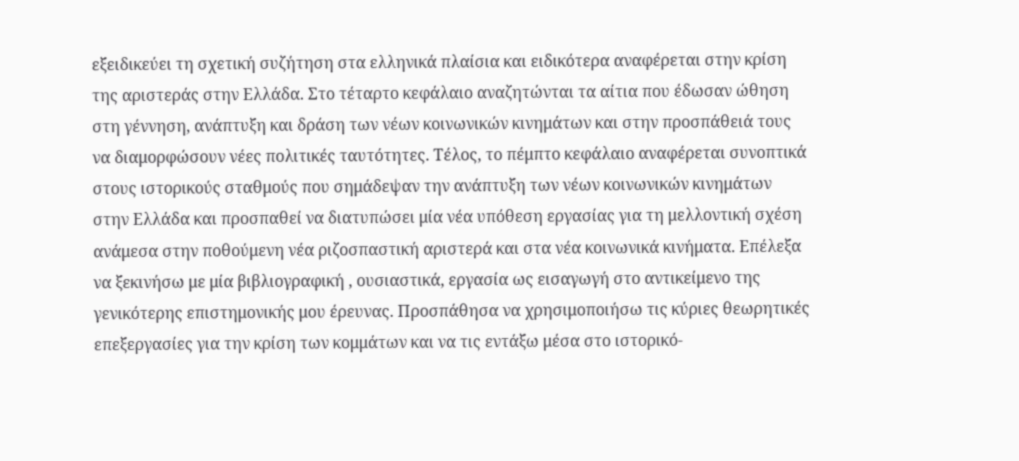εξειδικεύει τη σχετική συζήτηση στα ελληνικά πλαίσια και ειδικότερα αναφέρεται στην κρίση της αριστεράς στην Ελλάδα. Στο τέταρτο κεφάλαιο αναζητώνται τα αίτια που έδωσαν ώθηση στη γέννηση, ανάπτυξη και δράση των νέων κοινωνικών κινημάτων και στην προσπάθειά τους να διαμορφώσουν νέες πολιτικές ταυτότητες. Τέλος, το πέμπτο κεφάλαιο αναφέρεται συνοπτικά στους ιστορικούς σταθμούς που σημάδεψαν την ανάπτυξη των νέων κοινωνικών κινημάτων στην Ελλάδα και προσπαθεί να διατυπώσει μία νέα υπόθεση εργασίας για τη μελλοντική σχέση ανάμεσα στην ποθούμενη νέα ριζοσπαστική αριστερά και στα νέα κοινωνικά κινήματα. Eπέλεξα να ξεκινήσω με μία βιβλιογραφική , ουσιαστικά, εργασία ως εισαγωγή στο αντικείμενο της γενικότερης επιστημονικής μου έρευνας. Προσπάθησα να χρησιμοποιήσω τις κύριες θεωρητικές επεξεργασίες για την κρίση των κομμάτων και να τις εντάξω μέσα στο ιστορικό-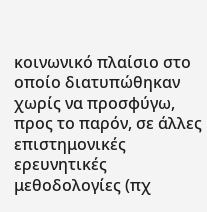κοινωνικό πλαίσιο στο οποίο διατυπώθηκαν χωρίς να προσφύγω, προς το παρόν, σε άλλες επιστημονικές ερευνητικές μεθοδολογίες (πχ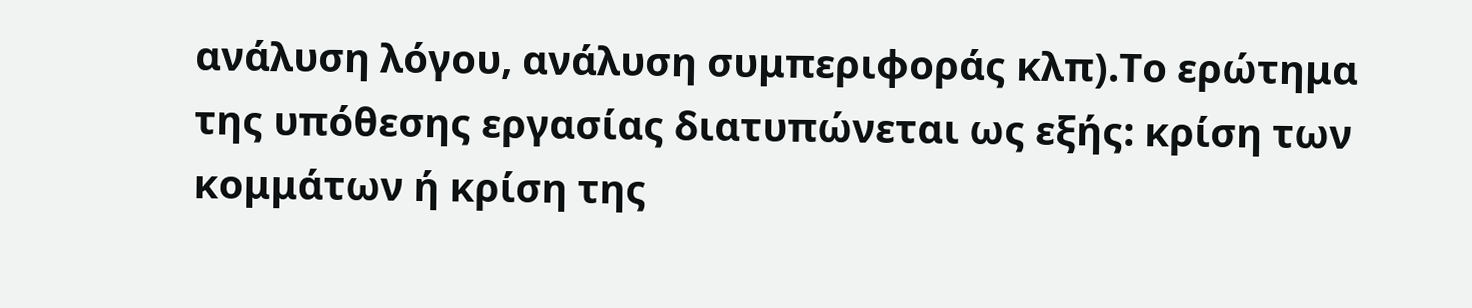ανάλυση λόγου, ανάλυση συμπεριφοράς κλπ).Το ερώτημα της υπόθεσης εργασίας διατυπώνεται ως εξής: κρίση των κομμάτων ή κρίση της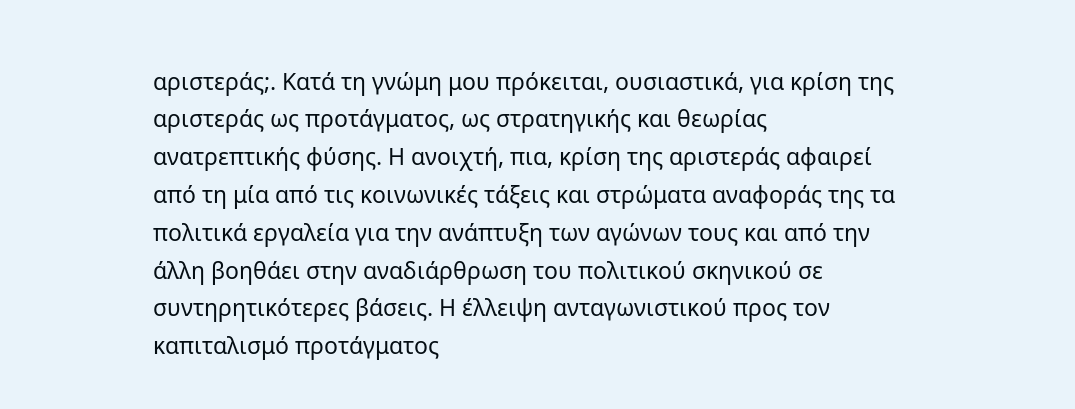αριστεράς;. Κατά τη γνώμη μου πρόκειται, ουσιαστικά, για κρίση της αριστεράς ως προτάγματος, ως στρατηγικής και θεωρίας ανατρεπτικής φύσης. Η ανοιχτή, πια, κρίση της αριστεράς αφαιρεί από τη μία από τις κοινωνικές τάξεις και στρώματα αναφοράς της τα πολιτικά εργαλεία για την ανάπτυξη των αγώνων τους και από την άλλη βοηθάει στην αναδιάρθρωση του πολιτικού σκηνικού σε συντηρητικότερες βάσεις. Η έλλειψη ανταγωνιστικού προς τον καπιταλισμό προτάγματος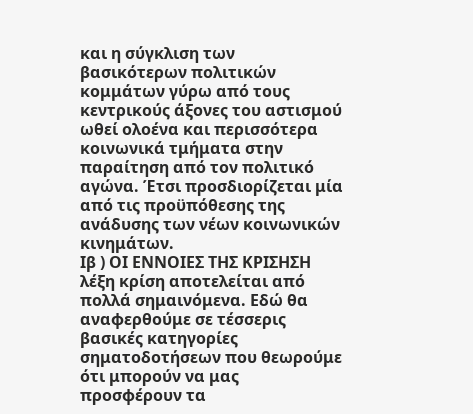και η σύγκλιση των βασικότερων πολιτικών κομμάτων γύρω από τους κεντρικούς άξονες του αστισμού ωθεί ολοένα και περισσότερα κοινωνικά τμήματα στην παραίτηση από τον πολιτικό αγώνα. Έτσι προσδιορίζεται μία από τις προϋπόθεσης της ανάδυσης των νέων κοινωνικών κινημάτων.
Ιβ ) ΟΙ ΕΝΝΟΙΕΣ ΤΗΣ ΚΡΙΣΗΣΗ λέξη κρίση αποτελείται από πολλά σημαινόμενα. Εδώ θα αναφερθούμε σε τέσσερις βασικές κατηγορίες σηματοδοτήσεων που θεωρούμε ότι μπορούν να μας προσφέρουν τα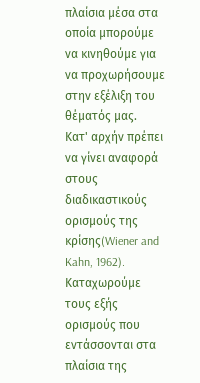πλαίσια μέσα στα οποία μπορούμε να κινηθούμε για να προχωρήσουμε στην εξέλιξη του θέματός μας.
Κατ' αρχήν πρέπει να γίνει αναφορά στους διαδικαστικούς ορισμούς της κρίσης(Wiener and Kahn, 1962). Καταχωρούμε τους εξής ορισμούς που εντάσσονται στα πλαίσια της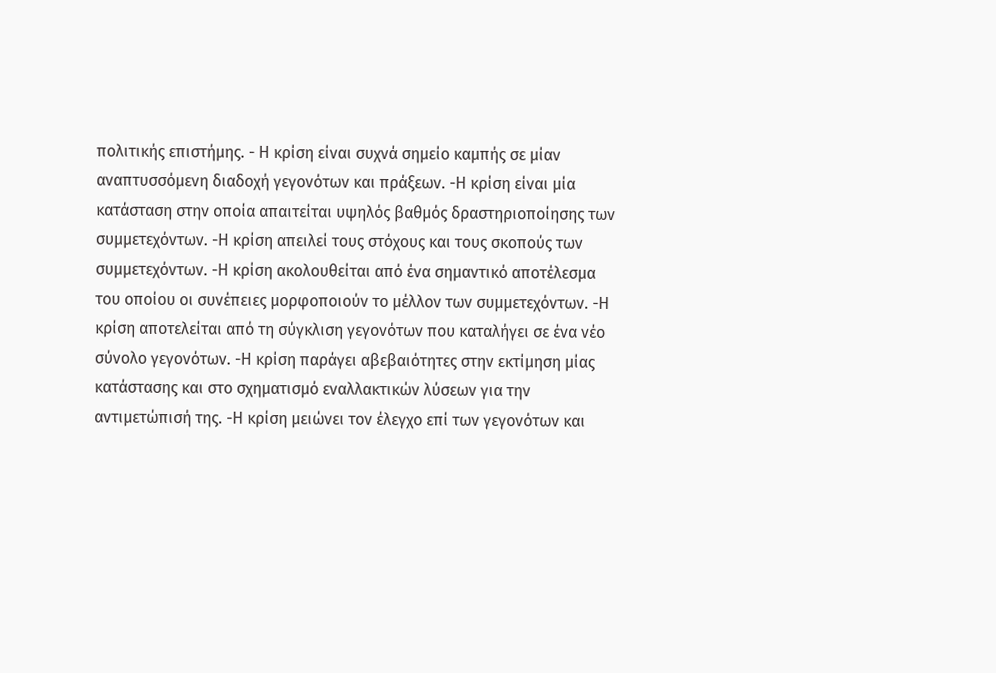πολιτικής επιστήμης. - Η κρίση είναι συχνά σημείο καμπής σε μίαν αναπτυσσόμενη διαδοχή γεγονότων και πράξεων. -Η κρίση είναι μία κατάσταση στην οποία απαιτείται υψηλός βαθμός δραστηριοποίησης των συμμετεχόντων. -Η κρίση απειλεί τους στόχους και τους σκοπούς των συμμετεχόντων. -Η κρίση ακολουθείται από ένα σημαντικό αποτέλεσμα του οποίου οι συνέπειες μορφοποιούν το μέλλον των συμμετεχόντων. -Η κρίση αποτελείται από τη σύγκλιση γεγονότων που καταλήγει σε ένα νέο σύνολο γεγονότων. -Η κρίση παράγει αβεβαιότητες στην εκτίμηση μίας κατάστασης και στο σχηματισμό εναλλακτικών λύσεων για την αντιμετώπισή της. -Η κρίση μειώνει τον έλεγχο επί των γεγονότων και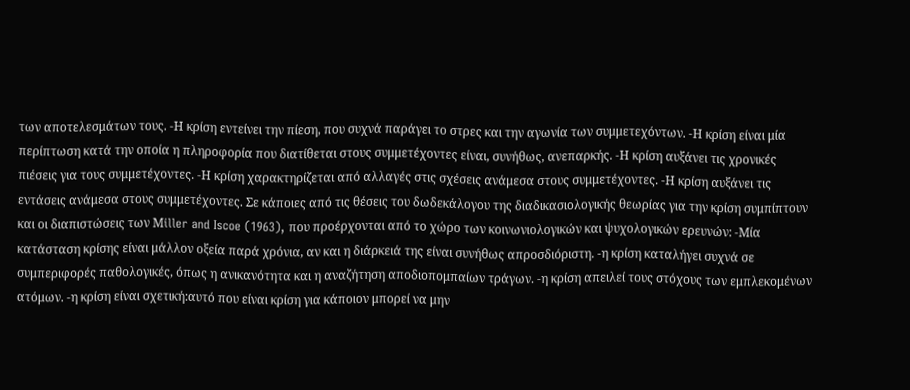των αποτελεσμάτων τους. -Η κρίση εντείνει την πίεση, που συχνά παράγει το στρες και την αγωνία των συμμετεχόντων. -Η κρίση είναι μία περίπτωση κατά την οποία η πληροφορία που διατίθεται στους συμμετέχοντες είναι, συνήθως, ανεπαρκής. -Η κρίση αυξάνει τις χρονικές πιέσεις για τους συμμετέχοντες. -Η κρίση χαρακτηρίζεται από αλλαγές στις σχέσεις ανάμεσα στους συμμετέχοντες. -Η κρίση αυξάνει τις εντάσεις ανάμεσα στους συμμετέχοντες. Σε κάποιες από τις θέσεις του δωδεκάλογου της διαδικασιολογικής θεωρίας για την κρίση συμπίπτουν και οι διαπιστώσεις των Μiller and Iscoe (1963), που προέρχονται από το χώρο των κοινωνιολογικών και ψυχολογικών ερευνών: -Μία κατάσταση κρίσης είναι μάλλον οξεία παρά χρόνια, αν και η διάρκειά της είναι συνήθως απροσδιόριστη. -η κρίση καταλήγει συχνά σε συμπεριφορές παθολογικές, όπως η ανικανότητα και η αναζήτηση αποδιοπομπαίων τράγων. -η κρίση απειλεί τους στόχους των εμπλεκομένων ατόμων. -η κρίση είναι σχετική:αυτό που είναι κρίση για κάποιον μπορεί να μην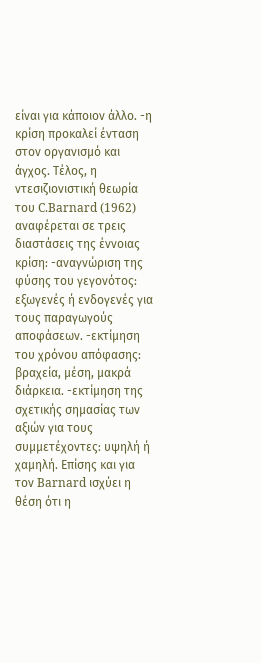είναι για κάποιον άλλο. -η κρίση προκαλεί ένταση στον οργανισμό και άγχος. Τέλος, η ντεσιζιονιστική θεωρία του C.Barnard (1962) αναφέρεται σε τρεις διαστάσεις της έννοιας κρίση: -αναγνώριση της φύσης του γεγονότος: εξωγενές ή ενδογενές για τους παραγωγούς αποφάσεων. -εκτίμηση του χρόνου απόφασης: βραχεία, μέση, μακρά διάρκεια. -εκτίμηση της σχετικής σημασίας των αξιών για τους συμμετέχοντες: υψηλή ή χαμηλή. Επίσης και για τον Barnard ισχύει η θέση ότι η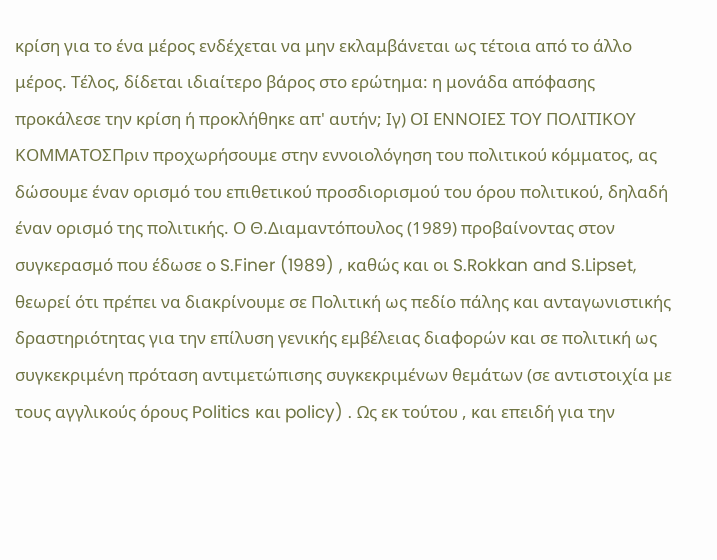κρίση για το ένα μέρος ενδέχεται να μην εκλαμβάνεται ως τέτοια από το άλλο μέρος. Τέλος, δίδεται ιδιαίτερο βάρος στο ερώτημα: η μονάδα απόφασης προκάλεσε την κρίση ή προκλήθηκε απ' αυτήν; Iγ) ΟΙ ΕΝΝΟΙΕΣ ΤΟΥ ΠΟΛΙΤΙΚΟΥ ΚΟΜΜΑΤΟΣΠριν προχωρήσουμε στην εννοιολόγηση του πολιτικού κόμματος, ας δώσουμε έναν ορισμό του επιθετικού προσδιορισμού του όρου πολιτικού, δηλαδή έναν ορισμό της πολιτικής. Ο Θ.Διαμαντόπουλος (1989) προβαίνοντας στον συγκερασμό που έδωσε ο S.Finer (1989) , καθώς και οι S.Rokkan and S.Lipset, θεωρεί ότι πρέπει να διακρίνουμε σε Πολιτική ως πεδίο πάλης και ανταγωνιστικής δραστηριότητας για την επίλυση γενικής εμβέλειας διαφορών και σε πολιτική ως συγκεκριμένη πρόταση αντιμετώπισης συγκεκριμένων θεμάτων (σε αντιστοιχία με τους αγγλικούς όρους Politics και policy) . Ως εκ τούτου , και επειδή για την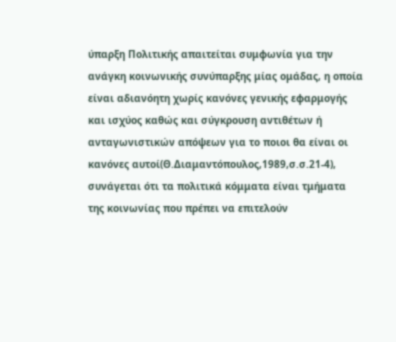ύπαρξη Πολιτικής απαιτείται συμφωνία για την ανάγκη κοινωνικής συνύπαρξης μίας ομάδας, η οποία είναι αδιανόητη χωρίς κανόνες γενικής εφαρμογής και ισχύος καθώς και σύγκρουση αντιθέτων ή ανταγωνιστικών απόψεων για το ποιοι θα είναι οι κανόνες αυτοί(Θ.Διαμαντόπουλος,1989,σ.σ.21-4), συνάγεται ότι τα πολιτικά κόμματα είναι τμήματα της κοινωνίας που πρέπει να επιτελούν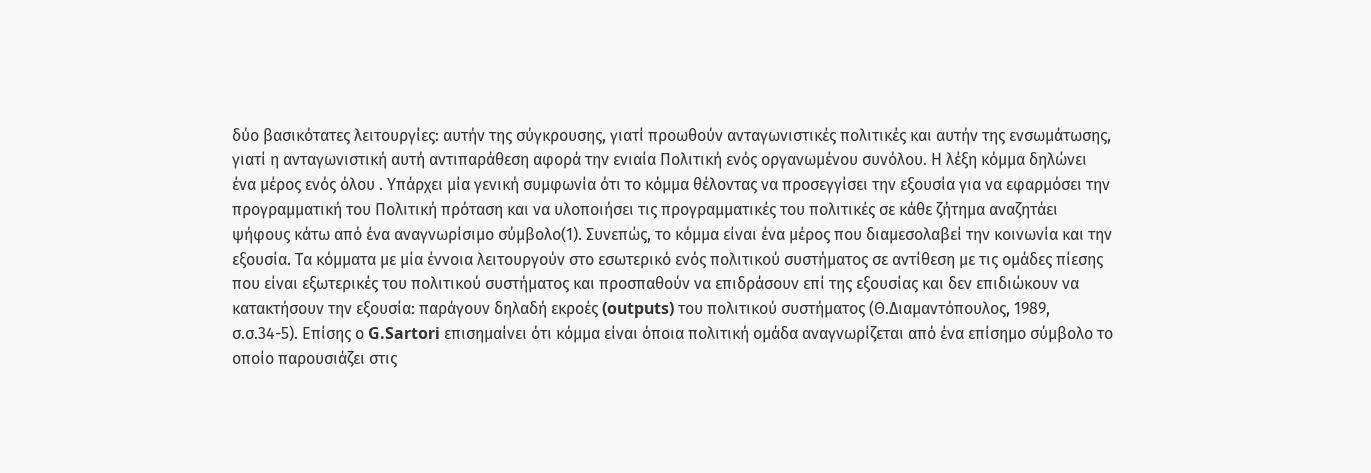δύο βασικότατες λειτουργίες: αυτήν της σύγκρουσης, γιατί προωθούν ανταγωνιστικές πολιτικές και αυτήν της ενσωμάτωσης, γιατί η ανταγωνιστική αυτή αντιπαράθεση αφορά την ενιαία Πολιτική ενός οργανωμένου συνόλου. Η λέξη κόμμα δηλώνει ένα μέρος ενός όλου . Υπάρχει μία γενική συμφωνία ότι το κόμμα θέλοντας να προσεγγίσει την εξουσία για να εφαρμόσει την προγραμματική του Πολιτική πρόταση και να υλοποιήσει τις προγραμματικές του πολιτικές σε κάθε ζήτημα αναζητάει ψήφους κάτω από ένα αναγνωρίσιμο σύμβολο(1). Συνεπώς, το κόμμα είναι ένα μέρος που διαμεσολαβεί την κοινωνία και την εξουσία. Τα κόμματα με μία έννοια λειτουργούν στο εσωτερικό ενός πολιτικού συστήματος σε αντίθεση με τις ομάδες πίεσης που είναι εξωτερικές του πολιτικού συστήματος και προσπαθούν να επιδράσουν επί της εξουσίας και δεν επιδιώκουν να κατακτήσουν την εξουσία: παράγουν δηλαδή εκροές (outputs) του πολιτικού συστήματος (Θ.Διαμαντόπουλος, 1989, σ.σ.34-5). Επίσης ο G.Sartori επισημαίνει ότι κόμμα είναι όποια πολιτική ομάδα αναγνωρίζεται από ένα επίσημο σύμβολο το οποίο παρουσιάζει στις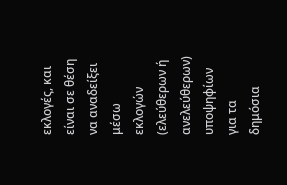εκλογές, και είναι σε θέση να αναδείξει μέσω εκλογών (ελεύθερων ή ανελεύθερων) υποψηφίων για τα δημόσια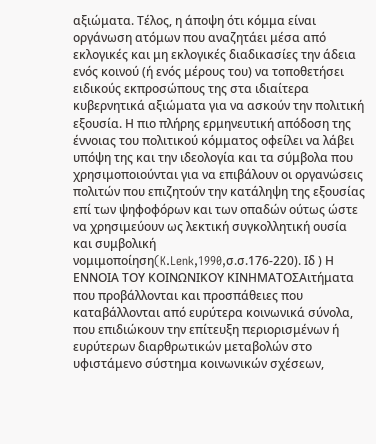αξιώματα. Τέλος, η άποψη ότι κόμμα είναι οργάνωση ατόμων που αναζητάει μέσα από εκλογικές και μη εκλογικές διαδικασίες την άδεια ενός κοινού (ή ενός μέρους του) να τοποθετήσει ειδικούς εκπροσώπους της στα ιδιαίτερα κυβερνητικά αξιώματα για να ασκούν την πολιτική εξουσία. Η πιο πλήρης ερμηνευτική απόδοση της έννοιας του πολιτικού κόμματος οφείλει να λάβει υπόψη της και την ιδεολογία και τα σύμβολα που χρησιμοποιούνται για να επιβάλουν οι οργανώσεις πολιτών που επιζητούν την κατάληψη της εξουσίας επί των ψηφοφόρων και των οπαδών ούτως ώστε να χρησιμεύουν ως λεκτική συγκολλητική ουσία και συμβολική νομιμοποίηση(K.Lenk,1990,σ.σ.176-220). Ιδ ) Η ΕΝΝΟΙΑ ΤΟΥ ΚΟΙΝΩΝΙΚΟΥ ΚΙΝΗΜΑΤΟΣΑιτήματα που προβάλλονται και προσπάθειες που καταβάλλονται από ευρύτερα κοινωνικά σύνολα, που επιδιώκουν την επίτευξη περιορισμένων ή ευρύτερων διαρθρωτικών μεταβολών στο υφιστάμενο σύστημα κοινωνικών σχέσεων,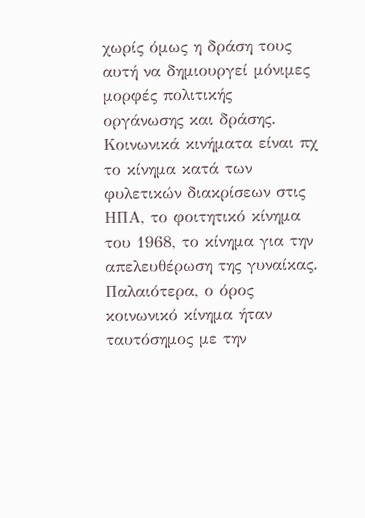χωρίς όμως η δράση τους αυτή να δημιουργεί μόνιμες μορφές πολιτικής οργάνωσης και δράσης. Κοινωνικά κινήματα είναι πχ το κίνημα κατά των φυλετικών διακρίσεων στις ΗΠΑ, το φοιτητικό κίνημα του 1968, το κίνημα για την απελευθέρωση της γυναίκας. Παλαιότερα, ο όρος κοινωνικό κίνημα ήταν ταυτόσημος με την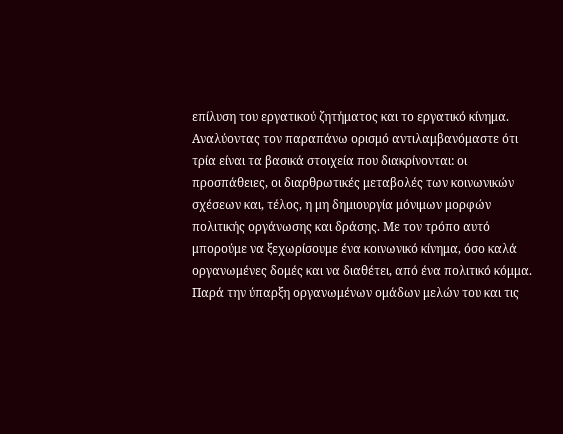επίλυση του εργατικού ζητήματος και το εργατικό κίνημα. Αναλύοντας τον παραπάνω ορισμό αντιλαμβανόμαστε ότι τρία είναι τα βασικά στοιχεία που διακρίνονται: οι προσπάθειες, οι διαρθρωτικές μεταβολές των κοινωνικών σχέσεων και, τέλος, η μη δημιουργία μόνιμων μορφών πολιτικής οργάνωσης και δράσης. Με τον τρόπο αυτό μπορούμε να ξεχωρίσουμε ένα κοινωνικό κίνημα, όσο καλά οργανωμένες δομές και να διαθέτει, από ένα πολιτικό κόμμα. Παρά την ύπαρξη οργανωμένων ομάδων μελών του και τις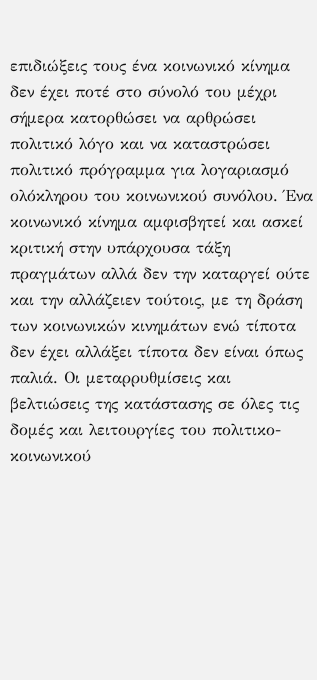επιδιώξεις τους ένα κοινωνικό κίνημα δεν έχει ποτέ στο σύνολό του μέχρι σήμερα κατορθώσει να αρθρώσει πολιτικό λόγο και να καταστρώσει πολιτικό πρόγραμμα για λογαριασμό ολόκληρου του κοινωνικού συνόλου. Ένα κοινωνικό κίνημα αμφισβητεί και ασκεί κριτική στην υπάρχουσα τάξη πραγμάτων αλλά δεν την καταργεί ούτε και την αλλάζειεν τούτοις, με τη δράση των κοινωνικών κινημάτων ενώ τίποτα δεν έχει αλλάξει τίποτα δεν είναι όπως παλιά. Οι μεταρρυθμίσεις και βελτιώσεις της κατάστασης σε όλες τις δομές και λειτουργίες του πολιτικο-κοινωνικού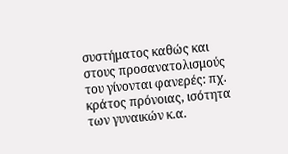συστήματος καθώς και στους προσανατολισμούς του γίνονται φανερές: πχ. κράτος πρόνοιας, ισότητα των γυναικών κ.α.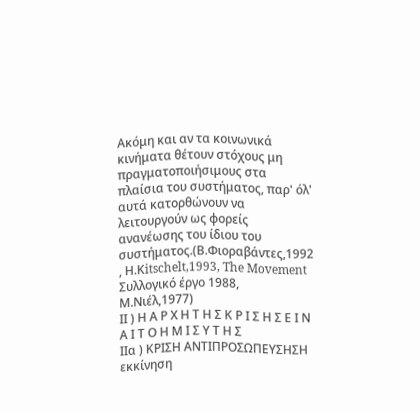Ακόμη και αν τα κοινωνικά κινήματα θέτουν στόχους μη πραγματοποιήσιμους στα πλαίσια του συστήματος, παρ' όλ' αυτά κατορθώνουν να λειτουργούν ως φορείς ανανέωσης του ίδιου του συστήματος.(Β.Φιοραβάντες,1992 , Η.Κitschelt,1993, The Movement Συλλογικό έργο 1988, Μ.Νιέλ,1977)
ΙΙ ) Η Α Ρ Χ Η Τ Η Σ Κ Ρ Ι Σ Η Σ Ε Ι Ν Α Ι Τ Ο Η Μ Ι Σ Υ Τ Η Σ
ΙΙα ) ΚΡΙΣΗ ΑΝΤΙΠΡΟΣΩΠΕΥΣΗΣΗ εκκίνηση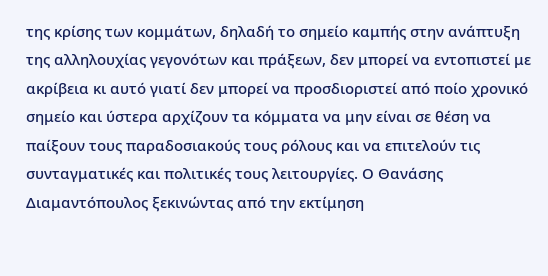της κρίσης των κομμάτων, δηλαδή το σημείο καμπής στην ανάπτυξη της αλληλουχίας γεγονότων και πράξεων, δεν μπορεί να εντοπιστεί με ακρίβεια κι αυτό γιατί δεν μπορεί να προσδιοριστεί από ποίο χρονικό σημείο και ύστερα αρχίζουν τα κόμματα να μην είναι σε θέση να παίξουν τους παραδοσιακούς τους ρόλους και να επιτελούν τις συνταγματικές και πολιτικές τους λειτουργίες. Ο Θανάσης Διαμαντόπουλος ξεκινώντας από την εκτίμηση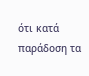ότι κατά παράδοση τα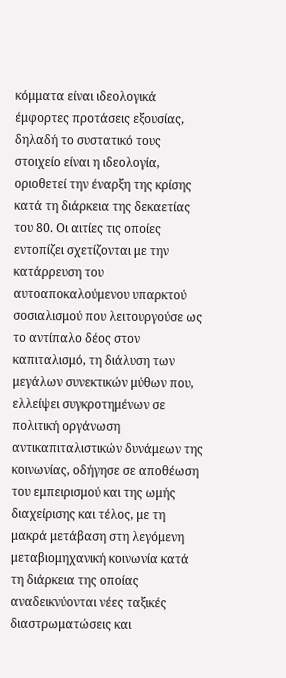κόμματα είναι ιδεολογικά έμφορτες προτάσεις εξουσίας, δηλαδή το συστατικό τους στοιχείο είναι η ιδεολογία, οριοθετεί την έναρξη της κρίσης κατά τη διάρκεια της δεκαετίας του 80. Οι αιτίες τις οποίες εντοπίζει σχετίζονται με την κατάρρευση του αυτοαποκαλούμενου υπαρκτού σοσιαλισμού που λειτουργούσε ως το αντίπαλο δέος στον καπιταλισμό, τη διάλυση των μεγάλων συνεκτικών μύθων που, ελλείψει συγκροτημένων σε πολιτική οργάνωση αντικαπιταλιστικών δυνάμεων της κοινωνίας, οδήγησε σε αποθέωση του εμπειρισμού και της ωμής διαχείρισης και τέλος, με τη μακρά μετάβαση στη λεγόμενη μεταβιομηχανική κοινωνία κατά τη διάρκεια της οποίας αναδεικνύονται νέες ταξικές διαστρωματώσεις και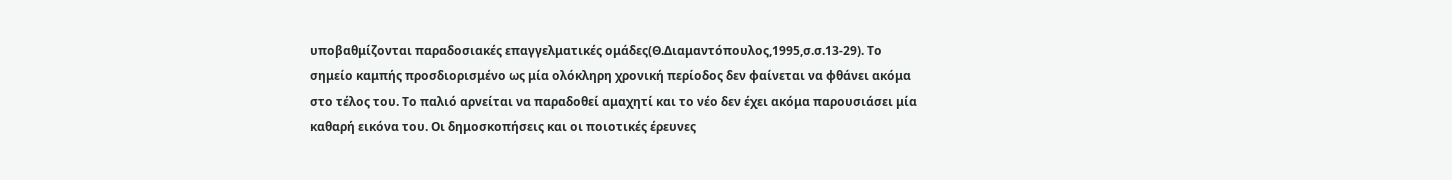υποβαθμίζονται παραδοσιακές επαγγελματικές ομάδες(Θ.Διαμαντόπουλος,1995,σ.σ.13-29). Το σημείο καμπής προσδιορισμένο ως μία ολόκληρη χρονική περίοδος δεν φαίνεται να φθάνει ακόμα στο τέλος του. Το παλιό αρνείται να παραδοθεί αμαχητί και το νέο δεν έχει ακόμα παρουσιάσει μία καθαρή εικόνα του. Οι δημοσκοπήσεις και οι ποιοτικές έρευνες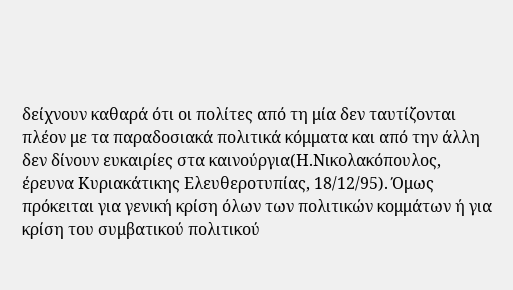δείχνουν καθαρά ότι οι πολίτες από τη μία δεν ταυτίζονται πλέον με τα παραδοσιακά πολιτικά κόμματα και από την άλλη δεν δίνουν ευκαιρίες στα καινούργια(Η.Νικολακόπουλος, έρευνα Κυριακάτικης Ελευθεροτυπίας, 18/12/95). Όμως πρόκειται για γενική κρίση όλων των πολιτικών κομμάτων ή για κρίση του συμβατικού πολιτικού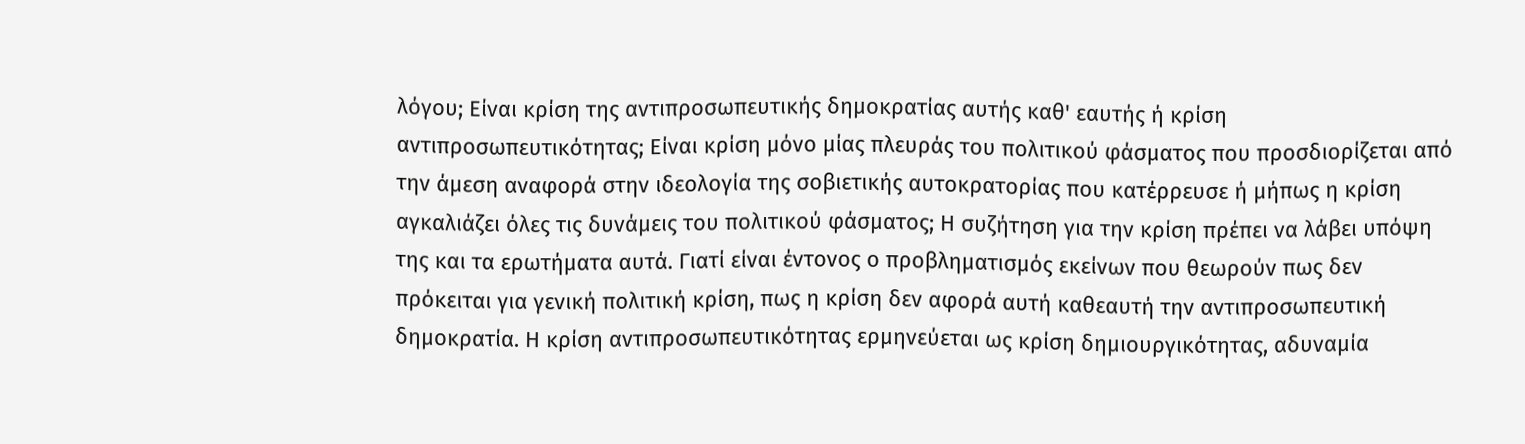λόγου; Είναι κρίση της αντιπροσωπευτικής δημοκρατίας αυτής καθ' εαυτής ή κρίση αντιπροσωπευτικότητας; Είναι κρίση μόνο μίας πλευράς του πολιτικού φάσματος που προσδιορίζεται από την άμεση αναφορά στην ιδεολογία της σοβιετικής αυτοκρατορίας που κατέρρευσε ή μήπως η κρίση αγκαλιάζει όλες τις δυνάμεις του πολιτικού φάσματος; Η συζήτηση για την κρίση πρέπει να λάβει υπόψη της και τα ερωτήματα αυτά. Γιατί είναι έντονος ο προβληματισμός εκείνων που θεωρούν πως δεν πρόκειται για γενική πολιτική κρίση, πως η κρίση δεν αφορά αυτή καθεαυτή την αντιπροσωπευτική δημοκρατία. Η κρίση αντιπροσωπευτικότητας ερμηνεύεται ως κρίση δημιουργικότητας, αδυναμία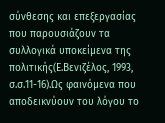σύνθεσης και επεξεργασίας που παρουσιάζουν τα συλλογικά υποκείμενα της πολιτικής(Ε.Βενιζέλος, 1993, σ.σ.11-16).Ως φαινόμενα που αποδεικνύουν του λόγου το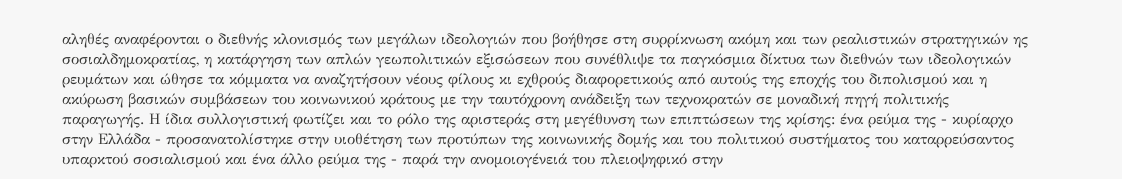αληθές αναφέρονται ο διεθνής κλονισμός των μεγάλων ιδεολογιών που βοήθησε στη συρρίκνωση ακόμη και των ρεαλιστικών στρατηγικών ης σοσιαλδημοκρατίας, η κατάργηση των απλών γεωπολιτικών εξισώσεων που συνέθλιψε τα παγκόσμια δίκτυα των διεθνών των ιδεολογικών ρευμάτων και ώθησε τα κόμματα να αναζητήσουν νέους φίλους κι εχθρούς διαφορετικούς από αυτούς της εποχής του διπολισμού και η ακύρωση βασικών συμβάσεων του κοινωνικού κράτους με την ταυτόχρονη ανάδειξη των τεχνοκρατών σε μοναδική πηγή πολιτικής παραγωγής. Η ίδια συλλογιστική φωτίζει και το ρόλο της αριστεράς στη μεγέθυνση των επιπτώσεων της κρίσης: ένα ρεύμα της - κυρίαρχο στην Ελλάδα - προσανατολίστηκε στην υιοθέτηση των προτύπων της κοινωνικής δομής και του πολιτικού συστήματος του καταρρεύσαντος υπαρκτού σοσιαλισμού και ένα άλλο ρεύμα της - παρά την ανομοιογένειά του πλειοψηφικό στην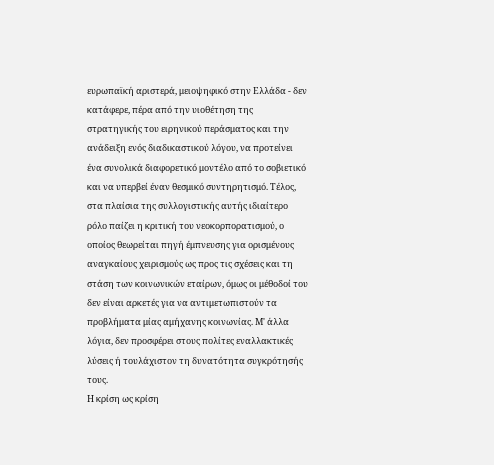ευρωπαϊκή αριστερά, μειοψηφικό στην Ελλάδα - δεν κατάφερε, πέρα από την υιοθέτηση της στρατηγικής του ειρηνικού περάσματος και την ανάδειξη ενός διαδικαστικού λόγου, να προτείνει ένα συνολικά διαφορετικό μοντέλο από το σοβιετικό και να υπερβεί έναν θεσμικό συντηρητισμό. Τέλος, στα πλαίσια της συλλογιστικής αυτής ιδιαίτερο ρόλο παίζει η κριτική του νεοκορπορατισμού, ο οποίος θεωρείται πηγή έμπνευσης για ορισμένους αναγκαίους χειρισμούς ως προς τις σχέσεις και τη στάση των κοινωνικών εταίρων, όμως οι μέθοδοί του δεν είναι αρκετές για να αντιμετωπιστούν τα προβλήματα μίας αμήχανης κοινωνίας. Μ' άλλα λόγια, δεν προσφέρει στους πολίτες εναλλακτικές λύσεις ή τουλάχιστον τη δυνατότητα συγκρότησής τους.
Η κρίση ως κρίση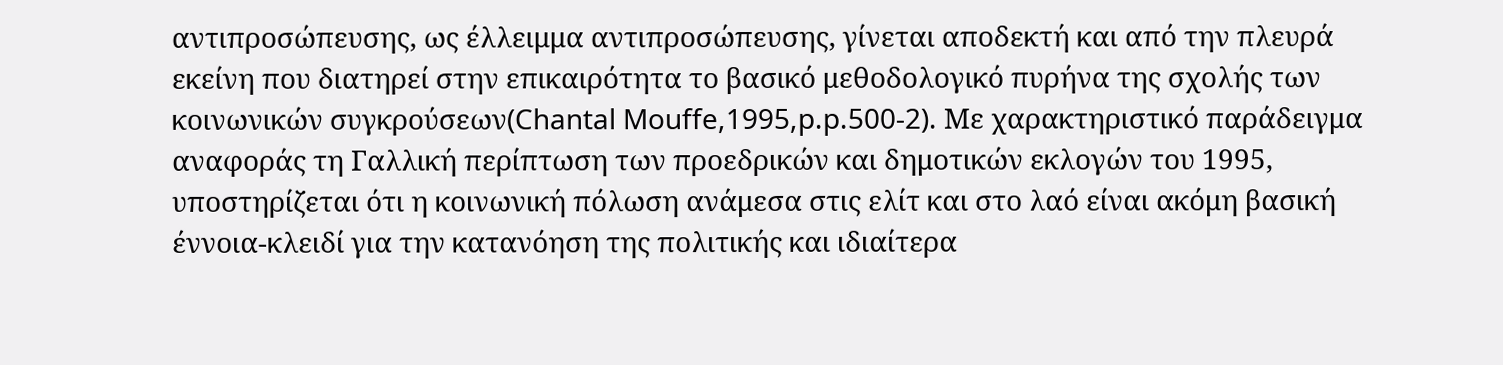αντιπροσώπευσης, ως έλλειμμα αντιπροσώπευσης, γίνεται αποδεκτή και από την πλευρά εκείνη που διατηρεί στην επικαιρότητα το βασικό μεθοδολογικό πυρήνα της σχολής των κοινωνικών συγκρούσεων(Chantal Mouffe,1995,p.p.500-2). Με χαρακτηριστικό παράδειγμα αναφοράς τη Γαλλική περίπτωση των προεδρικών και δημοτικών εκλογών του 1995, υποστηρίζεται ότι η κοινωνική πόλωση ανάμεσα στις ελίτ και στο λαό είναι ακόμη βασική έννοια-κλειδί για την κατανόηση της πολιτικής και ιδιαίτερα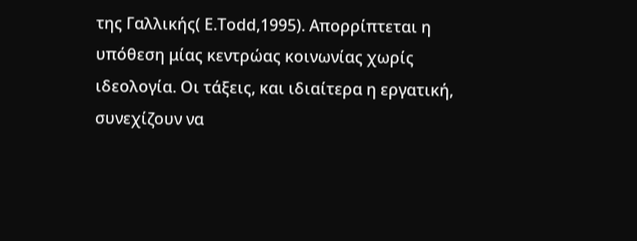της Γαλλικής( Ε.Τοdd,1995). Απορρίπτεται η υπόθεση μίας κεντρώας κοινωνίας χωρίς ιδεολογία. Οι τάξεις, και ιδιαίτερα η εργατική, συνεχίζουν να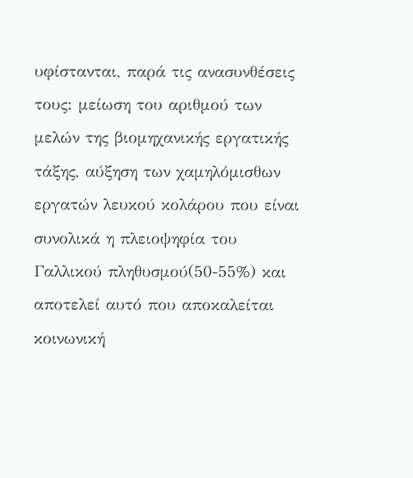υφίστανται, παρά τις ανασυνθέσεις τους: μείωση του αριθμού των μελών της βιομηχανικής εργατικής τάξης, αύξηση των χαμηλόμισθων εργατών λευκού κολάρου που είναι συνολικά η πλειοψηφία του Γαλλικού πληθυσμού(50-55%) και αποτελεί αυτό που αποκαλείται κοινωνική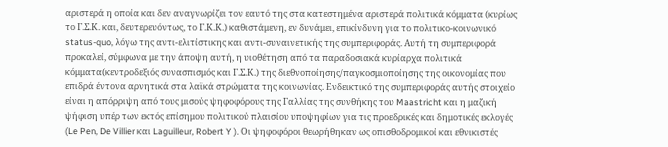αριστερά η οποία και δεν αναγνωρίζει τον εαυτό της στα κατεστημένα αριστερά πολιτικά κόμματα (κυρίως το Γ.Σ.Κ. και, δευτερευόντως, το Γ.Κ.Κ.) καθιστάμενη, εν δυνάμει, επικίνδυνη για το πολιτικο-κοινωνικό status-quo, λόγω της αντι-ελιτίστικης και αντι-συναινετικής της συμπεριφοράς. Αυτή τη συμπεριφορά προκαλεί, σύμφωνα με την άποψη αυτή, η υιοθέτηση από τα παραδοσιακά κυρίαρχα πολιτικά κόμματα(κεντροδεξιός συνασπισμός και Γ.Σ.Κ.) της διεθνοποίησης/παγκοσμιοποίησης της οικονομίας που επιδρά έντονα αρνητικά στα λαϊκά στρώματα της κοινωνίας. Ενδεικτικό της συμπεριφοράς αυτής στοιχείο είναι η απόρριψη από τους μισούς ψηφοφόρους της Γαλλίας της συνθήκης του Maastricht και η μαζική ψήφιση υπέρ των εκτός επίσημου πολιτικού πλαισίου υποψηφίων για τις προεδρικές και δημοτικές εκλογές (Le Pen, De Villier και Laguilleur, Robert Y ). Οι ψηφοφόροι θεωρήθηκαν ως οπισθοδρομικοί και εθνικιστές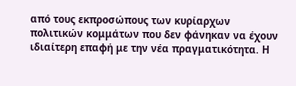από τους εκπροσώπους των κυρίαρχων πολιτικών κομμάτων που δεν φάνηκαν να έχουν ιδιαίτερη επαφή με την νέα πραγματικότητα. Η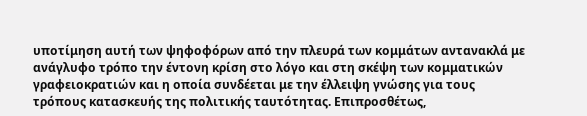υποτίμηση αυτή των ψηφοφόρων από την πλευρά των κομμάτων αντανακλά με ανάγλυφο τρόπο την έντονη κρίση στο λόγο και στη σκέψη των κομματικών γραφειοκρατιών και η οποία συνδέεται με την έλλειψη γνώσης για τους τρόπους κατασκευής της πολιτικής ταυτότητας. Επιπροσθέτως,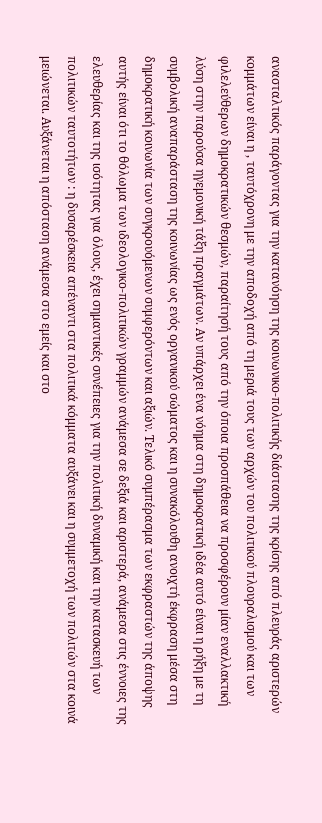ανασταλτικός παράγοντας για την κατανόηση της κοινωνικο-πολιτικής διάστασης της κρίσης από πλευράς αριστερών κομμάτων είναι η , ταυτόχρονη με την αποδοχή από τη μεριά τους των αρχών του πολιτικού πλουραλισμού και των φιλελεύθερων δημοκρατικών θεσμών, παραίτησή τους από την όποια προσπάθεια να προσφέρουν μίαν εναλλακτική λύση στην παρούσα ηγεμονική τάξη πραγμάτων. Αν υπάρχει ένα νόημα στη δημοκρατική ιδέα αυτό είναι η ρήξη με τη συμβολική αναπαράσταση της κοινωνίας ως ενός οργανικού σώματος και η συνακόλουθη ανοιχτή έκφραση μέσα στη δημοκρατική κοινωνία των συγκρουόμενων συμφερόντων και αξιών. Τελικό συμπέρασμα των εκφραστών της άποψης αυτής είναι ότι το θόλωμα των ιδεολογικο-πολιτικών γραμμών ανάμεσα σε δεξιά και αριστερά, ανάμεσα στις έννοιες της ελευθερίας και της ισότητας για όλους, έχει σημαντικές συνέπειες για την πολιτική δυναμική και την κατασκευή των πολιτικών ταυτοτήτων : η δυσαρέσκεια απέναντι στα πολιτικά κόμματα αυξάνει και η συμμετοχή των πολιτών στα κοινά μειώνεται. Αυξάνεται η απόσταση ανάμεσα στο εμείς και στο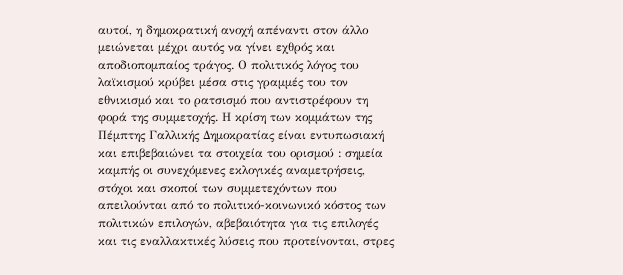αυτοί, η δημοκρατική ανοχή απέναντι στον άλλο μειώνεται μέχρι αυτός να γίνει εχθρός και αποδιοπομπαίος τράγος. Ο πολιτικός λόγος του λαϊκισμού κρύβει μέσα στις γραμμές του τον εθνικισμό και το ρατσισμό που αντιστρέφουν τη φορά της συμμετοχής. Η κρίση των κομμάτων της Πέμπτης Γαλλικής Δημοκρατίας είναι εντυπωσιακή και επιβεβαιώνει τα στοιχεία του ορισμού : σημεία καμπής οι συνεχόμενες εκλογικές αναμετρήσεις, στόχοι και σκοποί των συμμετεχόντων που απειλούνται από το πολιτικό-κοινωνικό κόστος των πολιτικών επιλογών, αβεβαιότητα για τις επιλογές και τις εναλλακτικές λύσεις που προτείνονται, στρες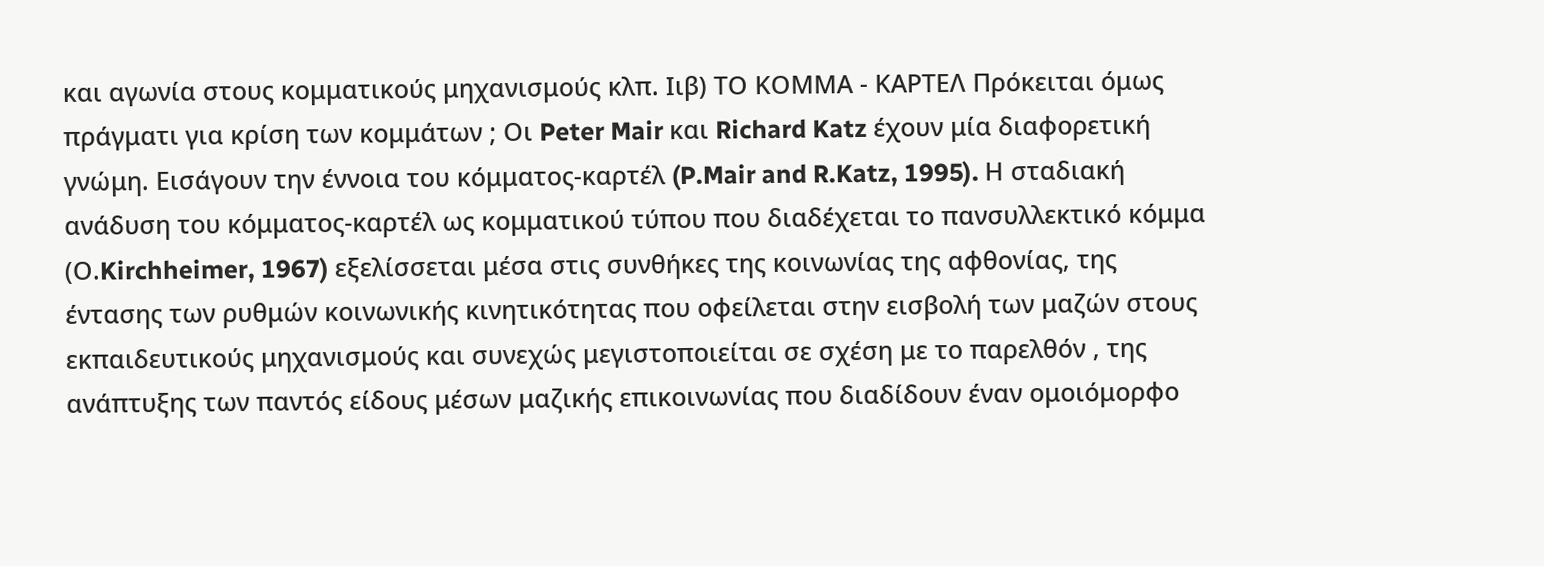και αγωνία στους κομματικούς μηχανισμούς κλπ. Ιιβ) ΤΟ ΚΟΜΜΑ - ΚΑΡΤΕΛ Πρόκειται όμως πράγματι για κρίση των κομμάτων ; Οι Peter Mair και Richard Katz έχουν μία διαφορετική γνώμη. Εισάγουν την έννοια του κόμματος-καρτέλ (P.Mair and R.Katz, 1995). Η σταδιακή ανάδυση του κόμματος-καρτέλ ως κομματικού τύπου που διαδέχεται το πανσυλλεκτικό κόμμα (Ο.Kirchheimer, 1967) εξελίσσεται μέσα στις συνθήκες της κοινωνίας της αφθονίας, της έντασης των ρυθμών κοινωνικής κινητικότητας που οφείλεται στην εισβολή των μαζών στους εκπαιδευτικούς μηχανισμούς και συνεχώς μεγιστοποιείται σε σχέση με το παρελθόν , της ανάπτυξης των παντός είδους μέσων μαζικής επικοινωνίας που διαδίδουν έναν ομοιόμορφο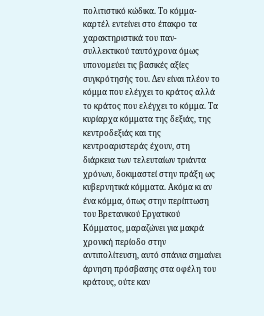πολιτιστικό κώδικα. Το κόμμα-καρτέλ εντείνει στο έπακρο τα χαρακτηριστικά του παν-συλλεκτικού ταυτόχρονα όμως υπονομεύει τις βασικές αξίες συγκρότησής του. Δεν είναι πλέον το κόμμα που ελέγχει το κράτος αλλά το κράτος που ελέγχει το κόμμα. Τα κυρίαρχα κόμματα της δεξιάς, της κεντροδεξιάς και της κεντροαριστεράς έχουν, στη διάρκεια των τελευταίων τριάντα χρόνων, δοκιμαστεί στην πράξη ως κυβερνητικά κόμματα. Ακόμα κι αν ένα κόμμα, όπως στην περίπτωση του Βρετανικού Εργατικού Κόμματος, μαραζώνει για μακρά χρονική περίοδο στην αντιπολίτευση, αυτό σπάνια σημαίνει άρνηση πρόσβασης στα οφέλη του κράτους, ούτε καν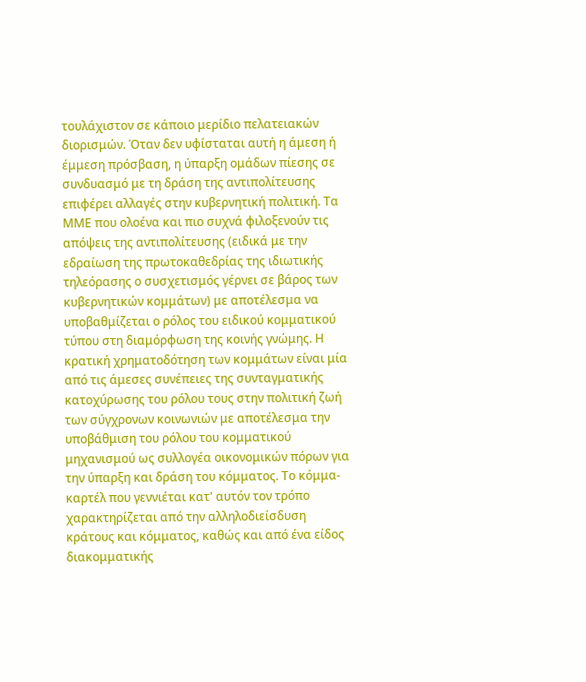τουλάχιστον σε κάποιο μερίδιο πελατειακών διορισμών. Όταν δεν υφίσταται αυτή η άμεση ή έμμεση πρόσβαση, η ύπαρξη ομάδων πίεσης σε συνδυασμό με τη δράση της αντιπολίτευσης επιφέρει αλλαγές στην κυβερνητική πολιτική. Τα ΜΜΕ που ολοένα και πιο συχνά φιλοξενούν τις απόψεις της αντιπολίτευσης (ειδικά με την εδραίωση της πρωτοκαθεδρίας της ιδιωτικής τηλεόρασης ο συσχετισμός γέρνει σε βάρος των κυβερνητικών κομμάτων) με αποτέλεσμα να υποβαθμίζεται ο ρόλος του ειδικού κομματικού τύπου στη διαμόρφωση της κοινής γνώμης. Η κρατική χρηματοδότηση των κομμάτων είναι μία από τις άμεσες συνέπειες της συνταγματικής κατοχύρωσης του ρόλου τους στην πολιτική ζωή των σύγχρονων κοινωνιών με αποτέλεσμα την υποβάθμιση του ρόλου του κομματικού μηχανισμού ως συλλογέα οικονομικών πόρων για την ύπαρξη και δράση του κόμματος. Το κόμμα-καρτέλ που γεννιέται κατ' αυτόν τον τρόπο χαρακτηρίζεται από την αλληλοδιείσδυση κράτους και κόμματος, καθώς και από ένα είδος διακομματικής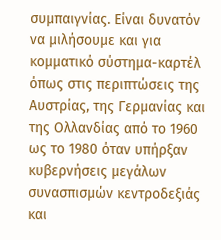συμπαιγνίας. Είναι δυνατόν να μιλήσουμε και για κομματικό σύστημα-καρτέλ όπως στις περιπτώσεις της Αυστρίας, της Γερμανίας και της Ολλανδίας από το 1960 ως το 1980 όταν υπήρξαν κυβερνήσεις μεγάλων συνασπισμών κεντροδεξιάς και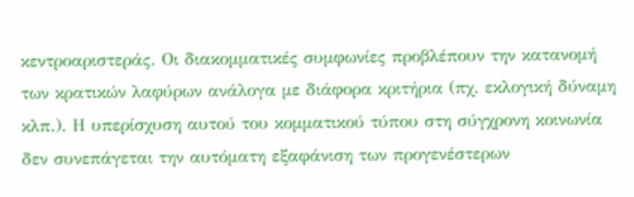κεντροαριστεράς. Οι διακομματικές συμφωνίες προβλέπουν την κατανομή των κρατικών λαφύρων ανάλογα με διάφορα κριτήρια (πχ. εκλογική δύναμη κλπ.). Η υπερίσχυση αυτού του κομματικού τύπου στη σύγχρονη κοινωνία δεν συνεπάγεται την αυτόματη εξαφάνιση των προγενέστερων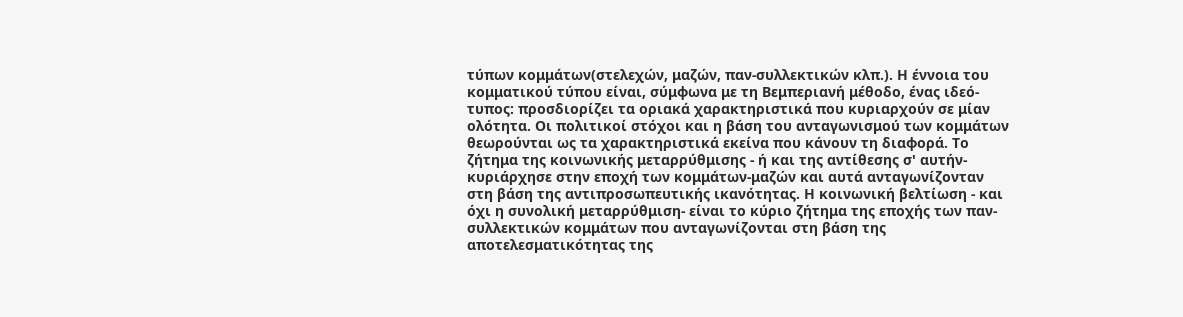τύπων κομμάτων(στελεχών, μαζών, παν-συλλεκτικών κλπ.). Η έννοια του κομματικού τύπου είναι, σύμφωνα με τη Βεμπεριανή μέθοδο, ένας ιδεό-τυπος: προσδιορίζει τα οριακά χαρακτηριστικά που κυριαρχούν σε μίαν ολότητα. Οι πολιτικοί στόχοι και η βάση του ανταγωνισμού των κομμάτων θεωρούνται ως τα χαρακτηριστικά εκείνα που κάνουν τη διαφορά. Το ζήτημα της κοινωνικής μεταρρύθμισης - ή και της αντίθεσης σ' αυτήν- κυριάρχησε στην εποχή των κομμάτων-μαζών και αυτά ανταγωνίζονταν στη βάση της αντιπροσωπευτικής ικανότητας. Η κοινωνική βελτίωση - και όχι η συνολική μεταρρύθμιση- είναι το κύριο ζήτημα της εποχής των παν-συλλεκτικών κομμάτων που ανταγωνίζονται στη βάση της αποτελεσματικότητας της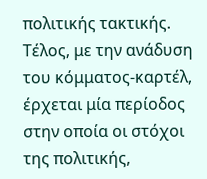πολιτικής τακτικής. Τέλος, με την ανάδυση του κόμματος-καρτέλ, έρχεται μία περίοδος στην οποία οι στόχοι της πολιτικής,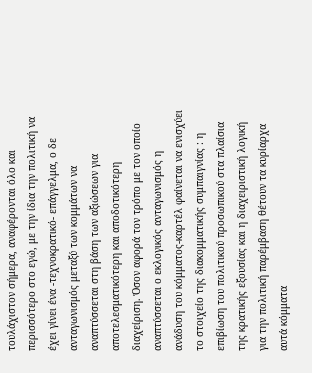τουλάχιστον σήμερα, αναφέρονται όλο και περισσότερο στο εγώ, με την ίδια την πολιτική να έχει γίνει ένα -τεχνοκρατικό- επάγγελμα, ο δε ανταγωνισμός μεταξύ των κομμάτων να αναπτύσσεται στη βάση των αξιώσεων για αποτελεσματικότερη και αποδοτικότερη διαχείριση. Όσον αφορά τον τρόπο με τον οποίο αναπτύσσεται ο εκλογικός ανταγωνισμός η ανάδυση του κόμματος-καρτέλ φαίνεται να ενισχύει το στοιχείο της διακομματικής συμπαιγνίας : η επιβίωση του πολιτικού προσωπικού στα πλαίσια της κρατικής εξουσίας και η διαχειριστική λογική για την πολιτική παρέμβαση θέτουν τα κυρίαρχα αυτά κόμματα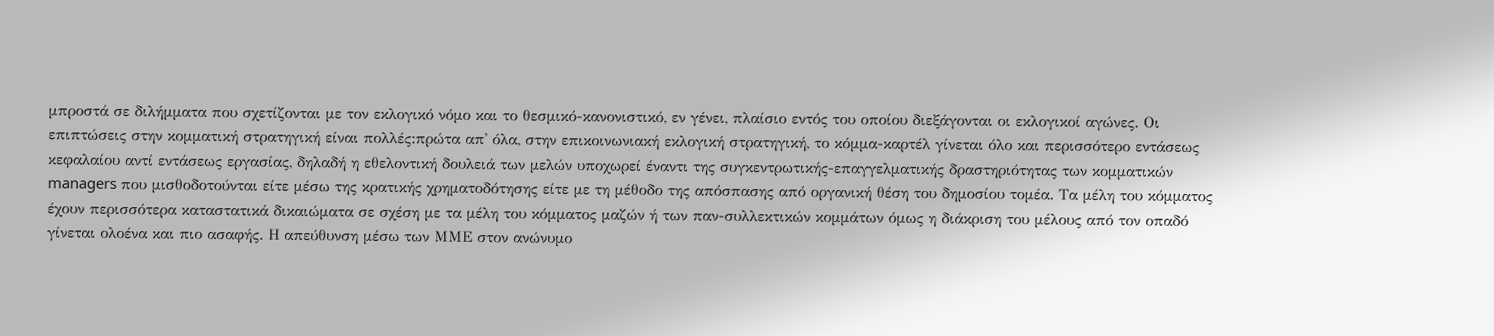μπροστά σε διλήμματα που σχετίζονται με τον εκλογικό νόμο και το θεσμικό-κανονιστικό, εν γένει, πλαίσιο εντός του οποίου διεξάγονται οι εκλογικοί αγώνες. Οι επιπτώσεις στην κομματική στρατηγική είναι πολλές:πρώτα απ' όλα, στην επικοινωνιακή εκλογική στρατηγική, το κόμμα-καρτέλ γίνεται όλο και περισσότερο εντάσεως κεφαλαίου αντί εντάσεως εργασίας, δηλαδή η εθελοντική δουλειά των μελών υποχωρεί έναντι της συγκεντρωτικής-επαγγελματικής δραστηριότητας των κομματικών managers που μισθοδοτούνται είτε μέσω της κρατικής χρηματοδότησης είτε με τη μέθοδο της απόσπασης από οργανική θέση του δημοσίου τομέα. Τα μέλη του κόμματος έχουν περισσότερα καταστατικά δικαιώματα σε σχέση με τα μέλη του κόμματος μαζών ή των παν-συλλεκτικών κομμάτων όμως η διάκριση του μέλους από τον οπαδό γίνεται ολοένα και πιο ασαφής. Η απεύθυνση μέσω των ΜΜΕ στον ανώνυμο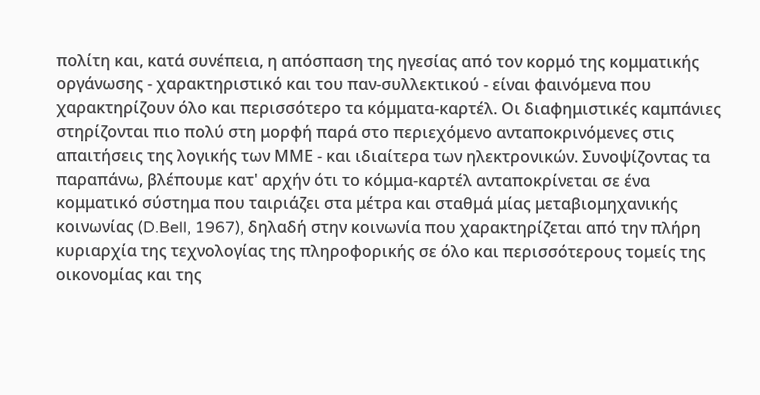πολίτη και, κατά συνέπεια, η απόσπαση της ηγεσίας από τον κορμό της κομματικής οργάνωσης - χαρακτηριστικό και του παν-συλλεκτικού - είναι φαινόμενα που χαρακτηρίζουν όλο και περισσότερο τα κόμματα-καρτέλ. Οι διαφημιστικές καμπάνιες στηρίζονται πιο πολύ στη μορφή παρά στο περιεχόμενο ανταποκρινόμενες στις απαιτήσεις της λογικής των ΜΜΕ - και ιδιαίτερα των ηλεκτρονικών. Συνοψίζοντας τα παραπάνω, βλέπουμε κατ' αρχήν ότι το κόμμα-καρτέλ ανταποκρίνεται σε ένα κομματικό σύστημα που ταιριάζει στα μέτρα και σταθμά μίας μεταβιομηχανικής κοινωνίας (D.Bell, 1967), δηλαδή στην κοινωνία που χαρακτηρίζεται από την πλήρη κυριαρχία της τεχνολογίας της πληροφορικής σε όλο και περισσότερους τομείς της οικονομίας και της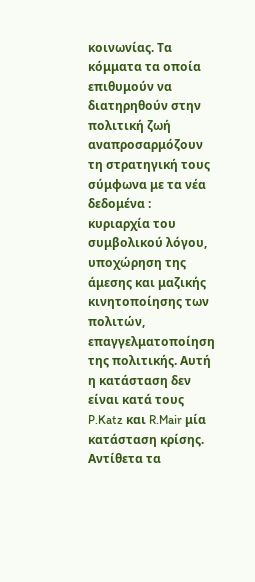κοινωνίας. Τα κόμματα τα οποία επιθυμούν να διατηρηθούν στην πολιτική ζωή αναπροσαρμόζουν τη στρατηγική τους σύμφωνα με τα νέα δεδομένα : κυριαρχία του συμβολικού λόγου, υποχώρηση της άμεσης και μαζικής κινητοποίησης των πολιτών, επαγγελματοποίηση της πολιτικής. Αυτή η κατάσταση δεν είναι κατά τους P.Katz και R.Mair μία κατάσταση κρίσης. Αντίθετα τα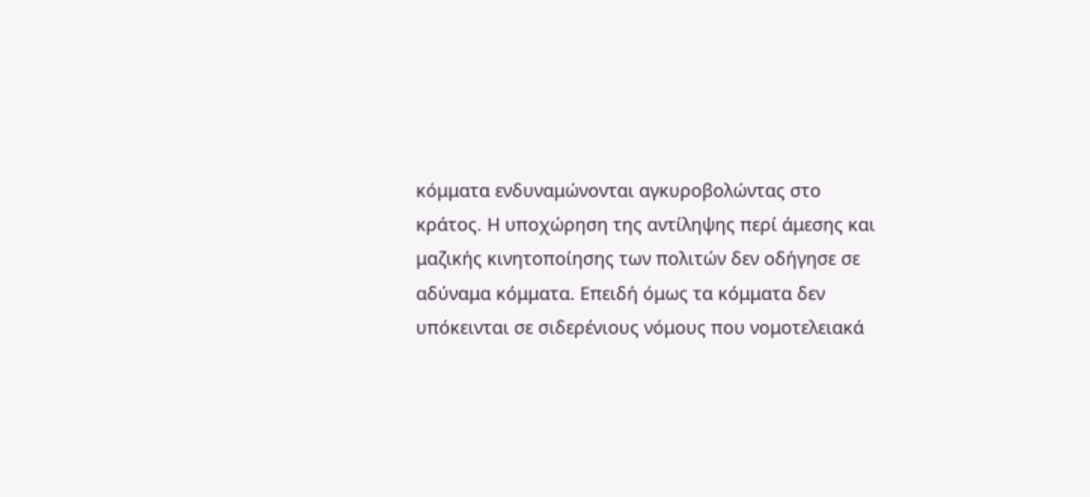κόμματα ενδυναμώνονται αγκυροβολώντας στο κράτος. Η υποχώρηση της αντίληψης περί άμεσης και μαζικής κινητοποίησης των πολιτών δεν οδήγησε σε αδύναμα κόμματα. Επειδή όμως τα κόμματα δεν υπόκεινται σε σιδερένιους νόμους που νομοτελειακά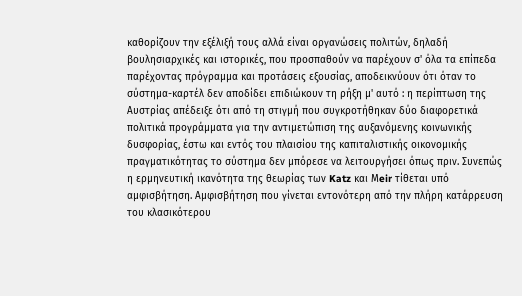καθορίζουν την εξέλιξή τους αλλά είναι οργανώσεις πολιτών, δηλαδή βουλησιαρχικές και ιστορικές, που προσπαθούν να παρέχουν σ' όλα τα επίπεδα παρέχοντας πρόγραμμα και προτάσεις εξουσίας, αποδεικνύουν ότι όταν το σύστημα-καρτέλ δεν αποδίδει επιδιώκουν τη ρήξη μ' αυτό : η περίπτωση της Αυστρίας απέδειξε ότι από τη στιγμή που συγκροτήθηκαν δύο διαφορετικά πολιτικά προγράμματα για την αντιμετώπιση της αυξανόμενης κοινωνικής δυσφορίας, έστω και εντός του πλαισίου της καπιταλιστικής οικονομικής πραγματικότητας το σύστημα δεν μπόρεσε να λειτουργήσει όπως πριν. Συνεπώς η ερμηνευτική ικανότητα της θεωρίας των Katz και Μeir τίθεται υπό αμφισβήτηση. Αμφισβήτηση που γίνεται εντονότερη από την πλήρη κατάρρευση του κλασικότερου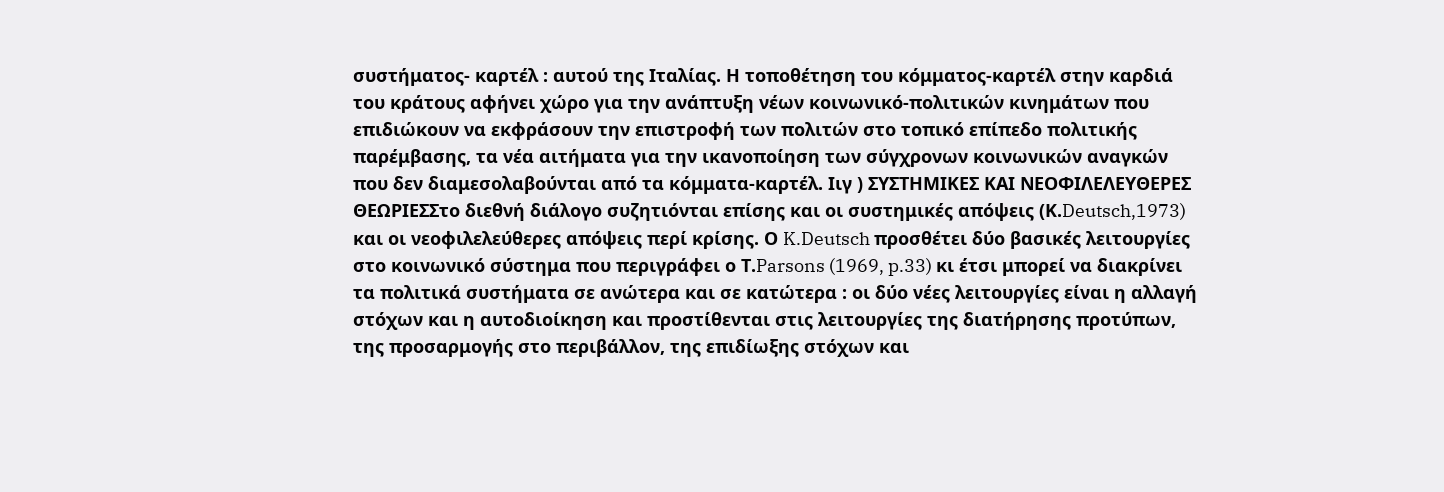συστήματος- καρτέλ : αυτού της Ιταλίας. Η τοποθέτηση του κόμματος-καρτέλ στην καρδιά του κράτους αφήνει χώρο για την ανάπτυξη νέων κοινωνικό-πολιτικών κινημάτων που επιδιώκουν να εκφράσουν την επιστροφή των πολιτών στο τοπικό επίπεδο πολιτικής παρέμβασης, τα νέα αιτήματα για την ικανοποίηση των σύγχρονων κοινωνικών αναγκών που δεν διαμεσολαβούνται από τα κόμματα-καρτέλ. Ιιγ ) ΣΥΣΤΗΜΙΚΕΣ ΚΑΙ ΝΕΟΦΙΛΕΛΕΥΘΕΡΕΣ ΘΕΩΡΙΕΣΣτο διεθνή διάλογο συζητιόνται επίσης και οι συστημικές απόψεις (Κ.Deutsch,1973) και οι νεοφιλελεύθερες απόψεις περί κρίσης. Ο K.Deutsch προσθέτει δύο βασικές λειτουργίες στο κοινωνικό σύστημα που περιγράφει ο Τ.Parsons (1969, p.33) κι έτσι μπορεί να διακρίνει τα πολιτικά συστήματα σε ανώτερα και σε κατώτερα : οι δύο νέες λειτουργίες είναι η αλλαγή στόχων και η αυτοδιοίκηση και προστίθενται στις λειτουργίες της διατήρησης προτύπων, της προσαρμογής στο περιβάλλον, της επιδίωξης στόχων και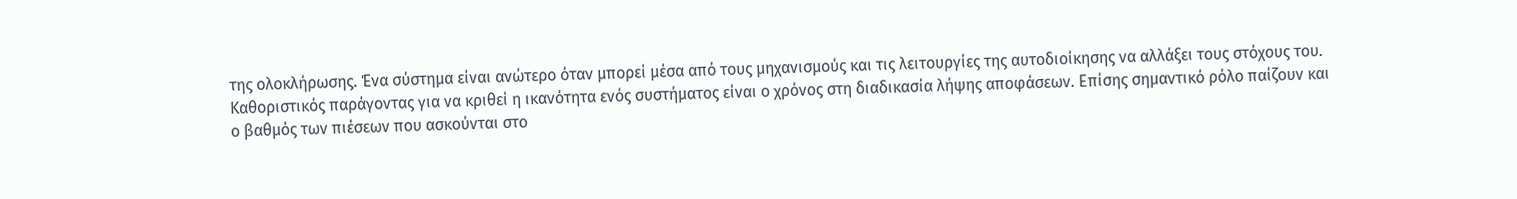της ολοκλήρωσης. Ένα σύστημα είναι ανώτερο όταν μπορεί μέσα από τους μηχανισμούς και τις λειτουργίες της αυτοδιοίκησης να αλλάξει τους στόχους του. Καθοριστικός παράγοντας για να κριθεί η ικανότητα ενός συστήματος είναι ο χρόνος στη διαδικασία λήψης αποφάσεων. Επίσης σημαντικό ρόλο παίζουν και ο βαθμός των πιέσεων που ασκούνται στο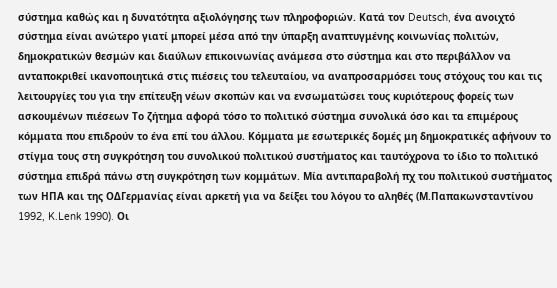σύστημα καθώς και η δυνατότητα αξιολόγησης των πληροφοριών. Κατά τον Deutsch, ένα ανοιχτό σύστημα είναι ανώτερο γιατί μπορεί μέσα από την ύπαρξη αναπτυγμένης κοινωνίας πολιτών, δημοκρατικών θεσμών και διαύλων επικοινωνίας ανάμεσα στο σύστημα και στο περιβάλλον να ανταποκριθεί ικανοποιητικά στις πιέσεις του τελευταίου, να αναπροσαρμόσει τους στόχους του και τις λειτουργίες του για την επίτευξη νέων σκοπών και να ενσωματώσει τους κυριότερους φορείς των ασκουμένων πιέσεων Το ζήτημα αφορά τόσο το πολιτικό σύστημα συνολικά όσο και τα επιμέρους κόμματα που επιδρούν το ένα επί του άλλου. Κόμματα με εσωτερικές δομές μη δημοκρατικές αφήνουν το στίγμα τους στη συγκρότηση του συνολικού πολιτικού συστήματος και ταυτόχρονα το ίδιο το πολιτικό σύστημα επιδρά πάνω στη συγκρότηση των κομμάτων. Μία αντιπαραβολή πχ του πολιτικού συστήματος των ΗΠΑ και της ΟΔΓερμανίας είναι αρκετή για να δείξει του λόγου το αληθές (Μ.Παπακωνσταντίνου 1992, K.Lenk 1990). Oι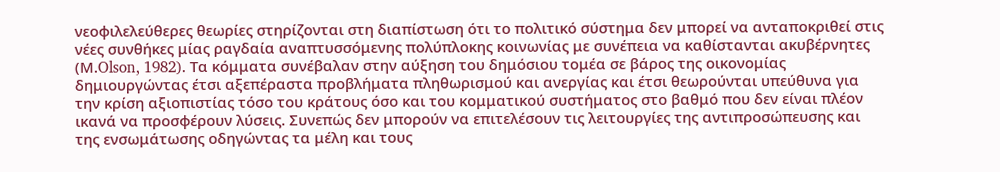νεοφιλελεύθερες θεωρίες στηρίζονται στη διαπίστωση ότι το πολιτικό σύστημα δεν μπορεί να ανταποκριθεί στις νέες συνθήκες μίας ραγδαία αναπτυσσόμενης πολύπλοκης κοινωνίας με συνέπεια να καθίστανται ακυβέρνητες (Μ.Olson, 1982). Τα κόμματα συνέβαλαν στην αύξηση του δημόσιου τομέα σε βάρος της οικονομίας δημιουργώντας έτσι αξεπέραστα προβλήματα πληθωρισμού και ανεργίας και έτσι θεωρούνται υπεύθυνα για την κρίση αξιοπιστίας τόσο του κράτους όσο και του κομματικού συστήματος στο βαθμό που δεν είναι πλέον ικανά να προσφέρουν λύσεις. Συνεπώς δεν μπορούν να επιτελέσουν τις λειτουργίες της αντιπροσώπευσης και της ενσωμάτωσης οδηγώντας τα μέλη και τους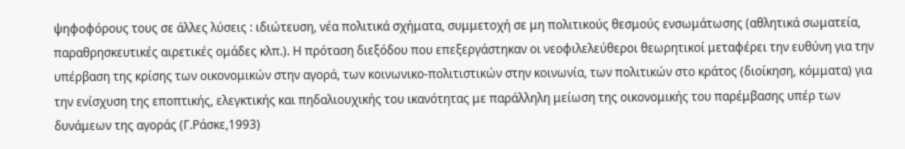ψηφοφόρους τους σε άλλες λύσεις : ιδιώτευση, νέα πολιτικά σχήματα, συμμετοχή σε μη πολιτικούς θεσμούς ενσωμάτωσης (αθλητικά σωματεία, παραθρησκευτικές αιρετικές ομάδες κλπ.). Η πρόταση διεξόδου που επεξεργάστηκαν οι νεοφιλελεύθεροι θεωρητικοί μεταφέρει την ευθύνη για την υπέρβαση της κρίσης των οικονομικών στην αγορά, των κοινωνικο-πολιτιστικών στην κοινωνία, των πολιτικών στο κράτος (διοίκηση, κόμματα) για την ενίσχυση της εποπτικής, ελεγκτικής και πηδαλιουχικής του ικανότητας με παράλληλη μείωση της οικονομικής του παρέμβασης υπέρ των δυνάμεων της αγοράς (Γ.Ράσκε,1993)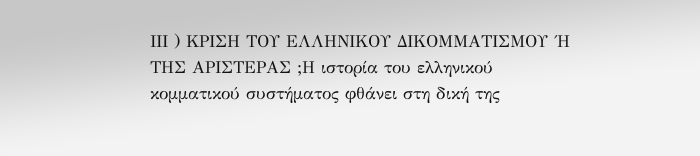ΙΙΙ ) ΚΡΙΣΗ ΤΟΥ ΕΛΛΗΝΙΚΟΥ ΔΙΚΟΜΜΑΤΙΣΜΟΥ ΄Η ΤΗΣ ΑΡΙΣΤΕΡΑΣ ;Η ιστορία του ελληνικού κομματικού συστήματος φθάνει στη δική της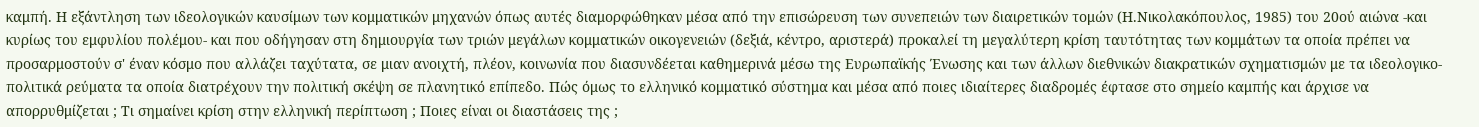καμπή. Η εξάντληση των ιδεολογικών καυσίμων των κομματικών μηχανών όπως αυτές διαμορφώθηκαν μέσα από την επισώρευση των συνεπειών των διαιρετικών τομών (Η.Νικολακόπουλος, 1985) του 20ού αιώνα -και κυρίως του εμφυλίου πολέμου- και που οδήγησαν στη δημιουργία των τριών μεγάλων κομματικών οικογενειών (δεξιά, κέντρο, αριστερά) προκαλεί τη μεγαλύτερη κρίση ταυτότητας των κομμάτων τα οποία πρέπει να προσαρμοστούν σ' έναν κόσμο που αλλάζει ταχύτατα, σε μιαν ανοιχτή, πλέον, κοινωνία που διασυνδέεται καθημερινά μέσω της Ευρωπαϊκής Ένωσης και των άλλων διεθνικών διακρατικών σχηματισμών με τα ιδεολογικο-πολιτικά ρεύματα τα οποία διατρέχουν την πολιτική σκέψη σε πλανητικό επίπεδο. Πώς όμως το ελληνικό κομματικό σύστημα και μέσα από ποιες ιδιαίτερες διαδρομές έφτασε στο σημείο καμπής και άρχισε να απορρυθμίζεται ; Τι σημαίνει κρίση στην ελληνική περίπτωση ; Ποιες είναι οι διαστάσεις της ;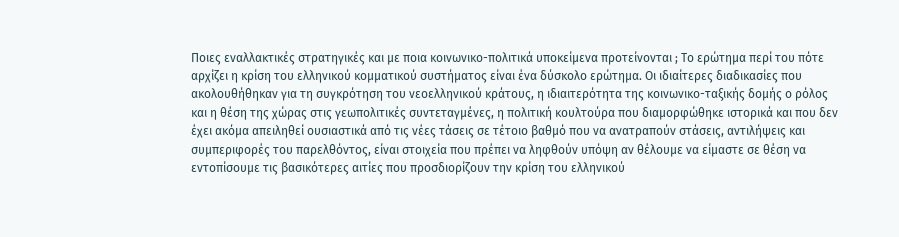Ποιες εναλλακτικές στρατηγικές και με ποια κοινωνικο-πολιτικά υποκείμενα προτείνονται ; Το ερώτημα περί του πότε αρχίζει η κρίση του ελληνικού κομματικού συστήματος είναι ένα δύσκολο ερώτημα. Οι ιδιαίτερες διαδικασίες που ακολουθήθηκαν για τη συγκρότηση του νεοελληνικού κράτους, η ιδιαιτερότητα της κοινωνικο-ταξικής δομής ο ρόλος και η θέση της χώρας στις γεωπολιτικές συντεταγμένες, η πολιτική κουλτούρα που διαμορφώθηκε ιστορικά και που δεν έχει ακόμα απειληθεί ουσιαστικά από τις νέες τάσεις σε τέτοιο βαθμό που να ανατραπούν στάσεις, αντιλήψεις και συμπεριφορές του παρελθόντος, είναι στοιχεία που πρέπει να ληφθούν υπόψη αν θέλουμε να είμαστε σε θέση να εντοπίσουμε τις βασικότερες αιτίες που προσδιορίζουν την κρίση του ελληνικού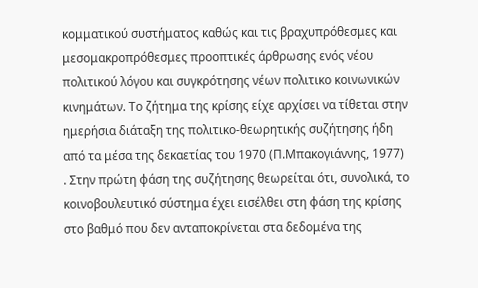κομματικού συστήματος καθώς και τις βραχυπρόθεσμες και μεσομακροπρόθεσμες προοπτικές άρθρωσης ενός νέου πολιτικού λόγου και συγκρότησης νέων πολιτικο κοινωνικών κινημάτων. Το ζήτημα της κρίσης είχε αρχίσει να τίθεται στην ημερήσια διάταξη της πολιτικο-θεωρητικής συζήτησης ήδη από τα μέσα της δεκαετίας του 1970 (Π.Μπακογιάννης, 1977) . Στην πρώτη φάση της συζήτησης θεωρείται ότι, συνολικά, το κοινοβουλευτικό σύστημα έχει εισέλθει στη φάση της κρίσης στο βαθμό που δεν ανταποκρίνεται στα δεδομένα της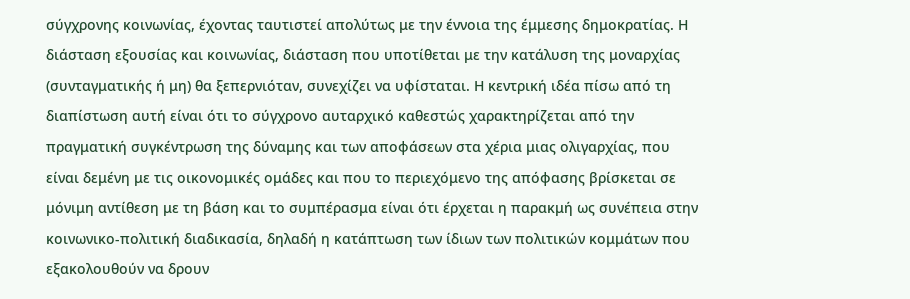σύγχρονης κοινωνίας, έχοντας ταυτιστεί απολύτως με την έννοια της έμμεσης δημοκρατίας. Η διάσταση εξουσίας και κοινωνίας, διάσταση που υποτίθεται με την κατάλυση της μοναρχίας (συνταγματικής ή μη) θα ξεπερνιόταν, συνεχίζει να υφίσταται. Η κεντρική ιδέα πίσω από τη διαπίστωση αυτή είναι ότι το σύγχρονο αυταρχικό καθεστώς χαρακτηρίζεται από την πραγματική συγκέντρωση της δύναμης και των αποφάσεων στα χέρια μιας ολιγαρχίας, που είναι δεμένη με τις οικονομικές ομάδες και που το περιεχόμενο της απόφασης βρίσκεται σε μόνιμη αντίθεση με τη βάση και το συμπέρασμα είναι ότι έρχεται η παρακμή ως συνέπεια στην κοινωνικο-πολιτική διαδικασία, δηλαδή η κατάπτωση των ίδιων των πολιτικών κομμάτων που εξακολουθούν να δρουν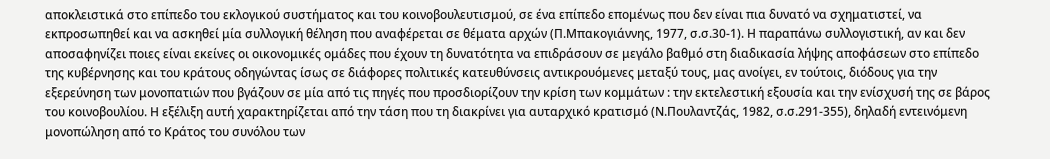αποκλειστικά στο επίπεδο του εκλογικού συστήματος και του κοινοβουλευτισμού, σε ένα επίπεδο επομένως που δεν είναι πια δυνατό να σχηματιστεί, να εκπροσωπηθεί και να ασκηθεί μία συλλογική θέληση που αναφέρεται σε θέματα αρχών (Π.Μπακογιάννης, 1977, σ.σ.30-1). Η παραπάνω συλλογιστική, αν και δεν αποσαφηνίζει ποιες είναι εκείνες οι οικονομικές ομάδες που έχουν τη δυνατότητα να επιδράσουν σε μεγάλο βαθμό στη διαδικασία λήψης αποφάσεων στο επίπεδο της κυβέρνησης και του κράτους οδηγώντας ίσως σε διάφορες πολιτικές κατευθύνσεις αντικρουόμενες μεταξύ τους, μας ανοίγει, εν τούτοις, διόδους για την εξερεύνηση των μονοπατιών που βγάζουν σε μία από τις πηγές που προσδιορίζουν την κρίση των κομμάτων : την εκτελεστική εξουσία και την ενίσχυσή της σε βάρος του κοινοβουλίου. Η εξέλιξη αυτή χαρακτηρίζεται από την τάση που τη διακρίνει για αυταρχικό κρατισμό (Ν.Πουλαντζάς, 1982, σ.σ.291-355), δηλαδή εντεινόμενη μονοπώληση από το Κράτος του συνόλου των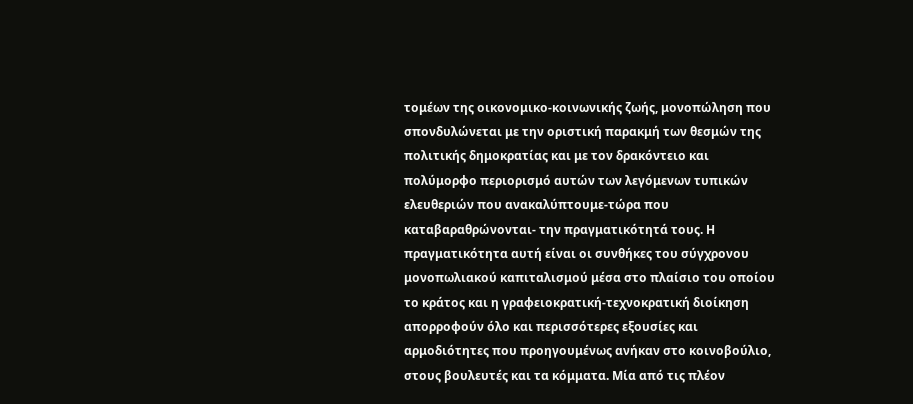τομέων της οικονομικο-κοινωνικής ζωής, μονοπώληση που σπονδυλώνεται με την οριστική παρακμή των θεσμών της πολιτικής δημοκρατίας και με τον δρακόντειο και πολύμορφο περιορισμό αυτών των λεγόμενων τυπικών ελευθεριών που ανακαλύπτουμε-τώρα που καταβαραθρώνονται- την πραγματικότητά τους. Η πραγματικότητα αυτή είναι οι συνθήκες του σύγχρονου μονοπωλιακού καπιταλισμού μέσα στο πλαίσιο του οποίου το κράτος και η γραφειοκρατική-τεχνοκρατική διοίκηση απορροφούν όλο και περισσότερες εξουσίες και αρμοδιότητες που προηγουμένως ανήκαν στο κοινοβούλιο, στους βουλευτές και τα κόμματα. Μία από τις πλέον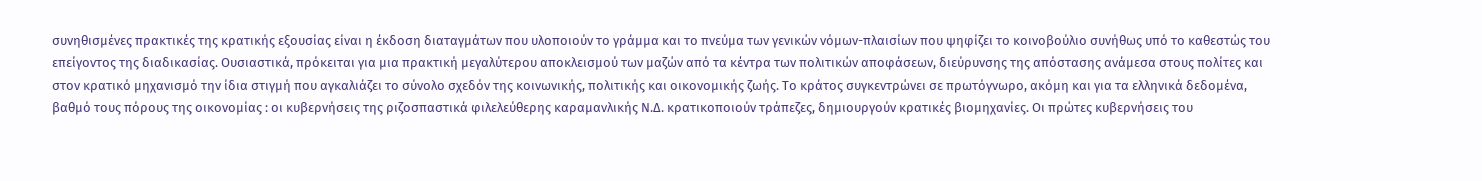συνηθισμένες πρακτικές της κρατικής εξουσίας είναι η έκδοση διαταγμάτων που υλοποιούν το γράμμα και το πνεύμα των γενικών νόμων-πλαισίων που ψηφίζει το κοινοβούλιο συνήθως υπό το καθεστώς του επείγοντος της διαδικασίας. Ουσιαστικά, πρόκειται για μια πρακτική μεγαλύτερου αποκλεισμού των μαζών από τα κέντρα των πολιτικών αποφάσεων, διεύρυνσης της απόστασης ανάμεσα στους πολίτες και στον κρατικό μηχανισμό την ίδια στιγμή που αγκαλιάζει το σύνολο σχεδόν της κοινωνικής, πολιτικής και οικονομικής ζωής. Το κράτος συγκεντρώνει σε πρωτόγνωρο, ακόμη και για τα ελληνικά δεδομένα, βαθμό τους πόρους της οικονομίας : οι κυβερνήσεις της ριζοσπαστικά φιλελεύθερης καραμανλικής Ν.Δ. κρατικοποιούν τράπεζες, δημιουργούν κρατικές βιομηχανίες. Οι πρώτες κυβερνήσεις του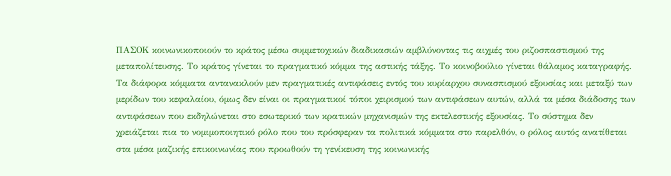ΠΑΣΟΚ κοινωνικοποιούν το κράτος μέσω συμμετοχικών διαδικασιών αμβλύνοντας τις αιχμές του ριζοσπαστισμού της μεταπολίτευσης. Το κράτος γίνεται το πραγματικό κόμμα της αστικής τάξης. Το κοινοβούλιο γίνεται θάλαμος καταγραφής. Τα διάφορα κόμματα αντανακλούν μεν πραγματικές αντιφάσεις εντός του κυρίαρχου συνασπισμού εξουσίας και μεταξύ των μερίδων του κεφαλαίου, όμως δεν είναι οι πραγματικοί τόποι χειρισμού των αντιφάσεων αυτών, αλλά τα μέσα διάδοσης των αντιφάσεων που εκδηλώνεται στο εσωτερικό των κρατικών μηχανισμών της εκτελεστικής εξουσίας. Το σύστημα δεν χρειάζεται πια το νομιμοποιητικό ρόλο που του πρόσφεραν τα πολιτικά κόμματα στο παρελθόν, ο ρόλος αυτός ανατίθεται στα μέσα μαζικής επικοινωνίας που προωθούν τη γενίκευση της κοινωνικής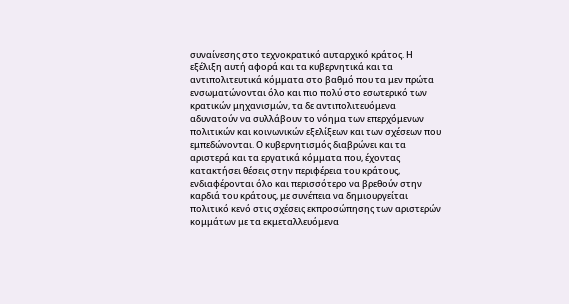συναίνεσης στο τεχνοκρατικό αυταρχικό κράτος. Η εξέλιξη αυτή αφορά και τα κυβερνητικά και τα αντιπολιτευτικά κόμματα στο βαθμό που τα μεν πρώτα ενσωματώνονται όλο και πιο πολύ στο εσωτερικό των κρατικών μηχανισμών, τα δε αντιπολιτευόμενα αδυνατούν να συλλάβουν το νόημα των επερχόμενων πολιτικών και κοινωνικών εξελίξεων και των σχέσεων που εμπεδώνονται. Ο κυβερνητισμός διαβρώνει και τα αριστερά και τα εργατικά κόμματα που, έχοντας κατακτήσει θέσεις στην περιφέρεια του κράτους, ενδιαφέρονται όλο και περισσότερο να βρεθούν στην καρδιά του κράτους, με συνέπεια να δημιουργείται πολιτικό κενό στις σχέσεις εκπροσώπησης των αριστερών κομμάτων με τα εκμεταλλευόμενα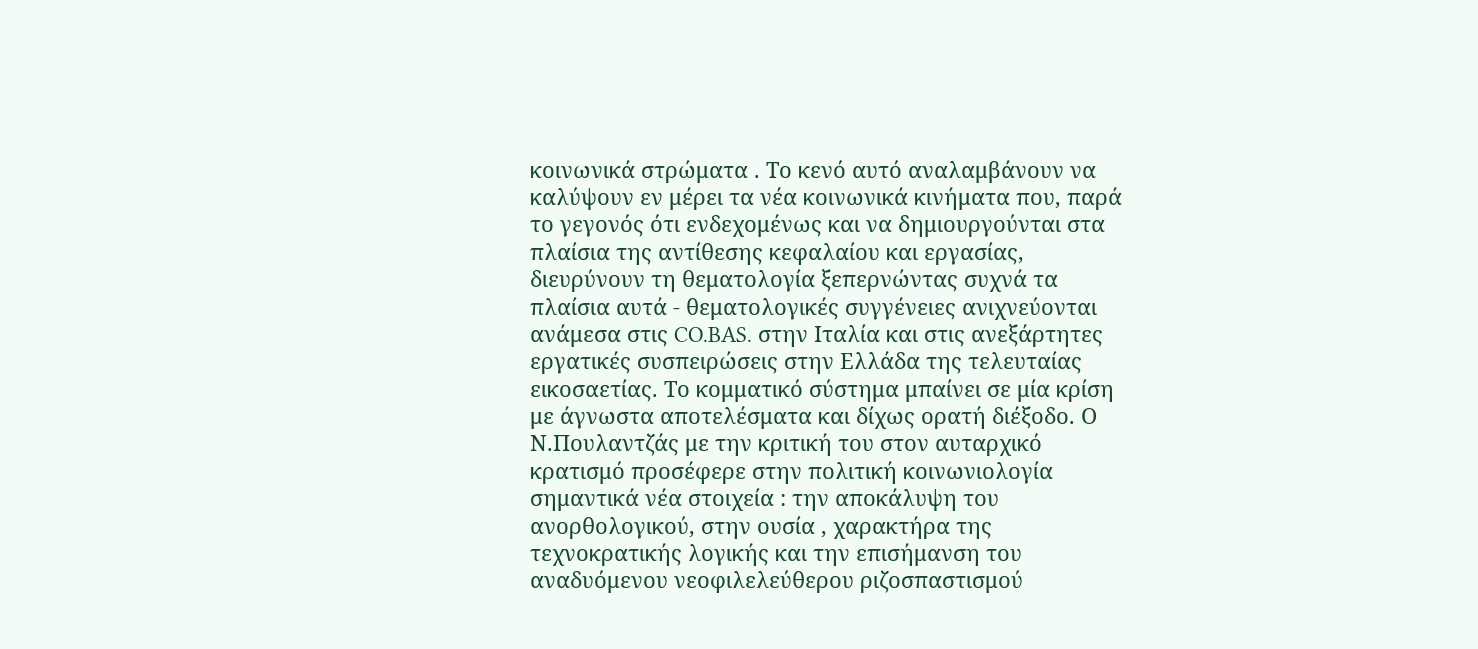κοινωνικά στρώματα . Το κενό αυτό αναλαμβάνουν να καλύψουν εν μέρει τα νέα κοινωνικά κινήματα που, παρά το γεγονός ότι ενδεχομένως και να δημιουργούνται στα πλαίσια της αντίθεσης κεφαλαίου και εργασίας, διευρύνουν τη θεματολογία ξεπερνώντας συχνά τα πλαίσια αυτά - θεματολογικές συγγένειες ανιχνεύονται ανάμεσα στις CO.BAS. στην Ιταλία και στις ανεξάρτητες εργατικές συσπειρώσεις στην Ελλάδα της τελευταίας εικοσαετίας. Το κομματικό σύστημα μπαίνει σε μία κρίση με άγνωστα αποτελέσματα και δίχως ορατή διέξοδο. Ο Ν.Πουλαντζάς με την κριτική του στον αυταρχικό κρατισμό προσέφερε στην πολιτική κοινωνιολογία σημαντικά νέα στοιχεία : την αποκάλυψη του ανορθολογικού, στην ουσία , χαρακτήρα της τεχνοκρατικής λογικής και την επισήμανση του αναδυόμενου νεοφιλελεύθερου ριζοσπαστισμού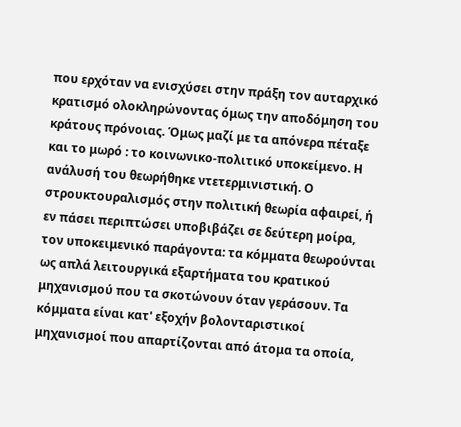που ερχόταν να ενισχύσει στην πράξη τον αυταρχικό κρατισμό ολοκληρώνοντας όμως την αποδόμηση του κράτους πρόνοιας. Όμως μαζί με τα απόνερα πέταξε και το μωρό : το κοινωνικο-πολιτικό υποκείμενο. Η ανάλυσή του θεωρήθηκε ντετερμινιστική. Ο στρουκτουραλισμός στην πολιτική θεωρία αφαιρεί, ή εν πάσει περιπτώσει υποβιβάζει σε δεύτερη μοίρα, τον υποκειμενικό παράγοντα: τα κόμματα θεωρούνται ως απλά λειτουργικά εξαρτήματα του κρατικού μηχανισμού που τα σκοτώνουν όταν γεράσουν. Τα κόμματα είναι κατ' εξοχήν βολονταριστικοί μηχανισμοί που απαρτίζονται από άτομα τα οποία,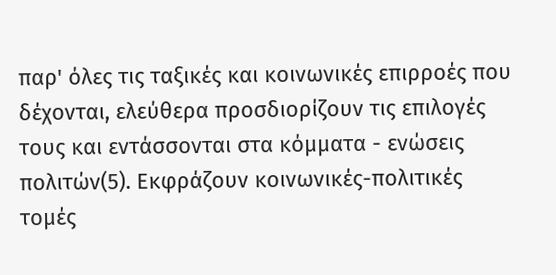παρ' όλες τις ταξικές και κοινωνικές επιρροές που δέχονται, ελεύθερα προσδιορίζουν τις επιλογές τους και εντάσσονται στα κόμματα - ενώσεις πολιτών(5). Εκφράζουν κοινωνικές-πολιτικές τομές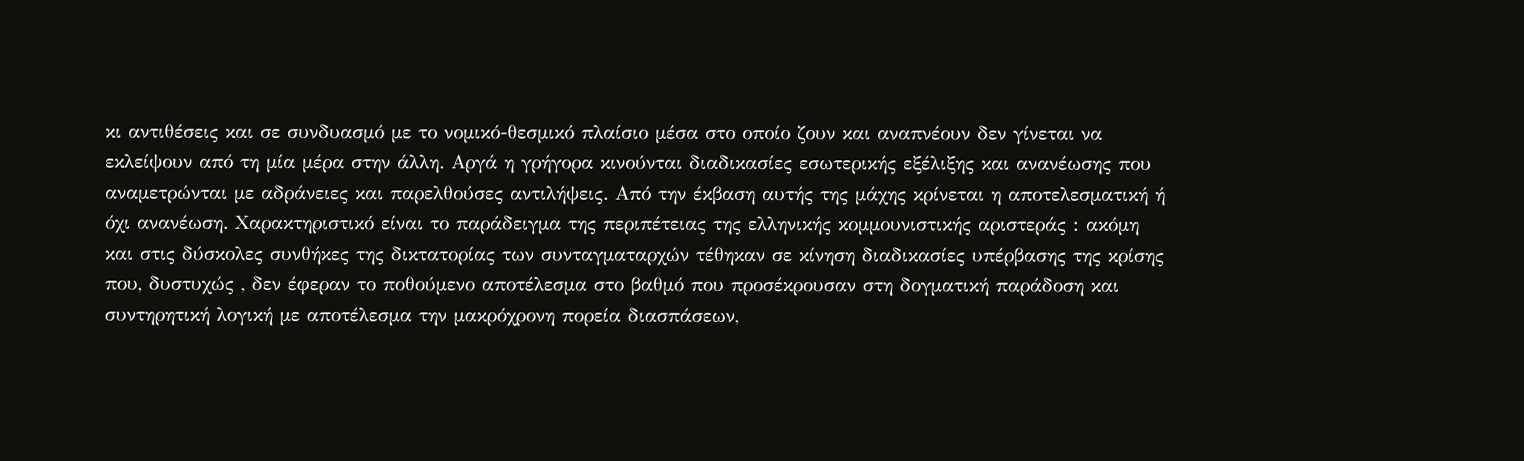κι αντιθέσεις και σε συνδυασμό με το νομικό-θεσμικό πλαίσιο μέσα στο οποίο ζουν και αναπνέουν δεν γίνεται να εκλείψουν από τη μία μέρα στην άλλη. Αργά η γρήγορα κινούνται διαδικασίες εσωτερικής εξέλιξης και ανανέωσης που αναμετρώνται με αδράνειες και παρελθούσες αντιλήψεις. Από την έκβαση αυτής της μάχης κρίνεται η αποτελεσματική ή όχι ανανέωση. Χαρακτηριστικό είναι το παράδειγμα της περιπέτειας της ελληνικής κομμουνιστικής αριστεράς : ακόμη και στις δύσκολες συνθήκες της δικτατορίας των συνταγματαρχών τέθηκαν σε κίνηση διαδικασίες υπέρβασης της κρίσης που, δυστυχώς , δεν έφεραν το ποθούμενο αποτέλεσμα στο βαθμό που προσέκρουσαν στη δογματική παράδοση και συντηρητική λογική με αποτέλεσμα την μακρόχρονη πορεία διασπάσεων,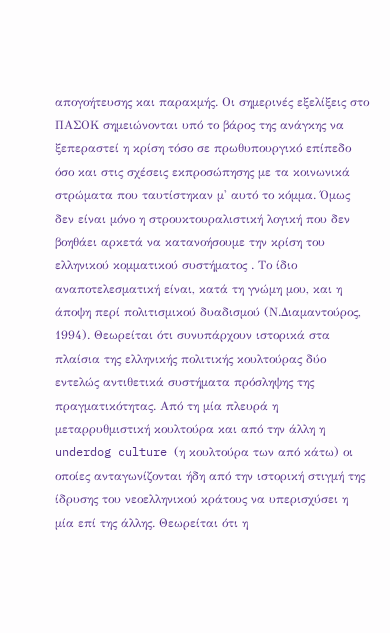απογοήτευσης και παρακμής. Οι σημερινές εξελίξεις στο ΠΑΣΟΚ σημειώνονται υπό το βάρος της ανάγκης να ξεπεραστεί η κρίση τόσο σε πρωθυπουργικό επίπεδο όσο και στις σχέσεις εκπροσώπησης με τα κοινωνικά στρώματα που ταυτίστηκαν μ' αυτό το κόμμα. Όμως δεν είναι μόνο η στρουκτουραλιστική λογική που δεν βοηθάει αρκετά να κατανοήσουμε την κρίση του ελληνικού κομματικού συστήματος . Το ίδιο αναποτελεσματική είναι, κατά τη γνώμη μου, και η άποψη περί πολιτισμικού δυαδισμού (Ν.Διαμαντούρος, 1994). Θεωρείται ότι συνυπάρχουν ιστορικά στα πλαίσια της ελληνικής πολιτικής κουλτούρας δύο εντελώς αντιθετικά συστήματα πρόσληψης της πραγματικότητας. Από τη μία πλευρά η μεταρρυθμιστική κουλτούρα και από την άλλη η underdog culture (η κουλτούρα των από κάτω) οι οποίες ανταγωνίζονται ήδη από την ιστορική στιγμή της ίδρυσης του νεοελληνικού κράτους να υπερισχύσει η μία επί της άλλης. Θεωρείται ότι η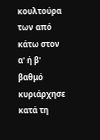κουλτούρα των από κάτω στον α' ή β' βαθμό κυριάρχησε κατά τη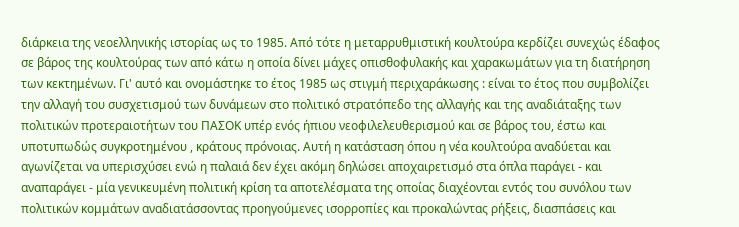διάρκεια της νεοελληνικής ιστορίας ως το 1985. Από τότε η μεταρρυθμιστική κουλτούρα κερδίζει συνεχώς έδαφος σε βάρος της κουλτούρας των από κάτω η οποία δίνει μάχες οπισθοφυλακής και χαρακωμάτων για τη διατήρηση των κεκτημένων. Γι' αυτό και ονομάστηκε το έτος 1985 ως στιγμή περιχαράκωσης : είναι το έτος που συμβολίζει την αλλαγή του συσχετισμού των δυνάμεων στο πολιτικό στρατόπεδο της αλλαγής και της αναδιάταξης των πολιτικών προτεραιοτήτων του ΠΑΣΟΚ υπέρ ενός ήπιου νεοφιλελευθερισμού και σε βάρος του, έστω και υποτυπωδώς συγκροτημένου , κράτους πρόνοιας. Αυτή η κατάσταση όπου η νέα κουλτούρα αναδύεται και αγωνίζεται να υπερισχύσει ενώ η παλαιά δεν έχει ακόμη δηλώσει αποχαιρετισμό στα όπλα παράγει - και αναπαράγει - μία γενικευμένη πολιτική κρίση τα αποτελέσματα της οποίας διαχέονται εντός του συνόλου των πολιτικών κομμάτων αναδιατάσσοντας προηγούμενες ισορροπίες και προκαλώντας ρήξεις, διασπάσεις και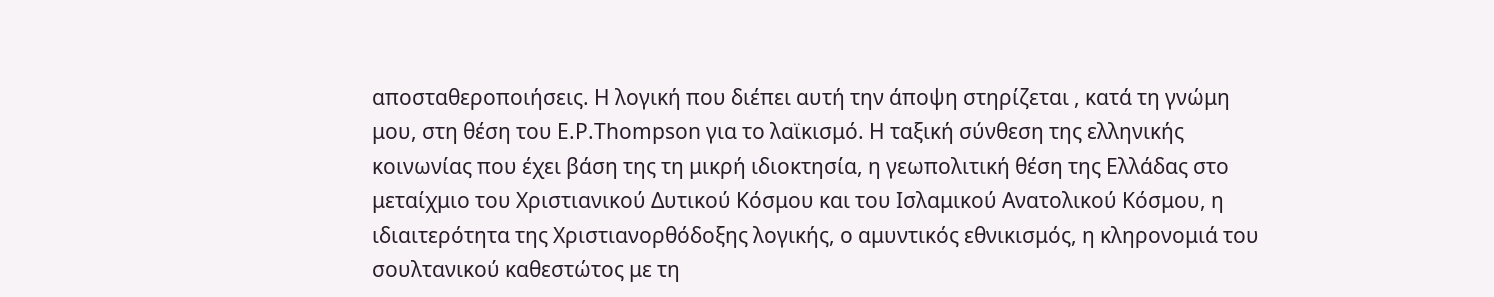αποσταθεροποιήσεις. Η λογική που διέπει αυτή την άποψη στηρίζεται , κατά τη γνώμη μου, στη θέση του E.P.Thompson για το λαϊκισμό. Η ταξική σύνθεση της ελληνικής κοινωνίας που έχει βάση της τη μικρή ιδιοκτησία, η γεωπολιτική θέση της Ελλάδας στο μεταίχμιο του Χριστιανικού Δυτικού Κόσμου και του Ισλαμικού Ανατολικού Κόσμου, η ιδιαιτερότητα της Χριστιανορθόδοξης λογικής, ο αμυντικός εθνικισμός, η κληρονομιά του σουλτανικού καθεστώτος με τη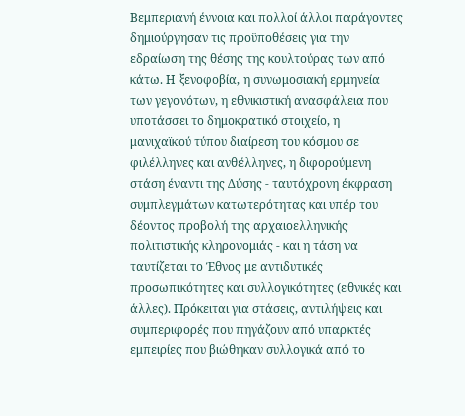Βεμπεριανή έννοια και πολλοί άλλοι παράγοντες δημιούργησαν τις προϋποθέσεις για την εδραίωση της θέσης της κουλτούρας των από κάτω. Η ξενοφοβία, η συνωμοσιακή ερμηνεία των γεγονότων, η εθνικιστική ανασφάλεια που υποτάσσει το δημοκρατικό στοιχείο, η μανιχαϊκού τύπου διαίρεση του κόσμου σε φιλέλληνες και ανθέλληνες, η διφορούμενη στάση έναντι της Δύσης - ταυτόχρονη έκφραση συμπλεγμάτων κατωτερότητας και υπέρ του δέοντος προβολή της αρχαιοελληνικής πολιτιστικής κληρονομιάς - και η τάση να ταυτίζεται το Έθνος με αντιδυτικές προσωπικότητες και συλλογικότητες (εθνικές και άλλες). Πρόκειται για στάσεις, αντιλήψεις και συμπεριφορές που πηγάζουν από υπαρκτές εμπειρίες που βιώθηκαν συλλογικά από το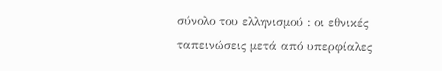σύνολο του ελληνισμού : οι εθνικές ταπεινώσεις μετά από υπερφίαλες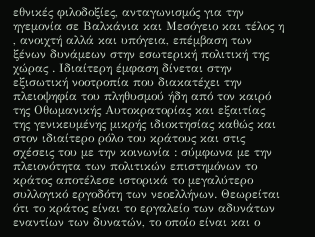εθνικές φιλοδοξίες, ανταγωνισμός για την ηγεμονία σε Βαλκάνια και Μεσόγειο και τέλος η , ανοιχτή αλλά και υπόγεια, επέμβαση των ξένων δυνάμεων στην εσωτερική πολιτική της χώρας . Ιδιαίτερη έμφαση δίνεται στην εξισωτική νοοτροπία που διακατέχει την πλειοψηφία του πληθυσμού ήδη από τον καιρό της Οθωμανικής Αυτοκρατορίας και εξαιτίας της γενικευμένης μικρής ιδιοκτησίας καθώς και στον ιδιαίτερο ρόλο του κράτους και στις σχέσεις του με την κοινωνία : σύμφωνα με την πλειονότητα των πολιτικών επιστημόνων το κράτος αποτέλεσε ιστορικά το μεγαλύτερο συλλογικό εργοδότη των νεοελλήνων. Θεωρείται ότι το κράτος είναι το εργαλείο των αδυνάτων εναντίων των δυνατών, το οποίο είναι και ο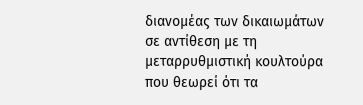διανομέας των δικαιωμάτων σε αντίθεση με τη μεταρρυθμιστική κουλτούρα που θεωρεί ότι τα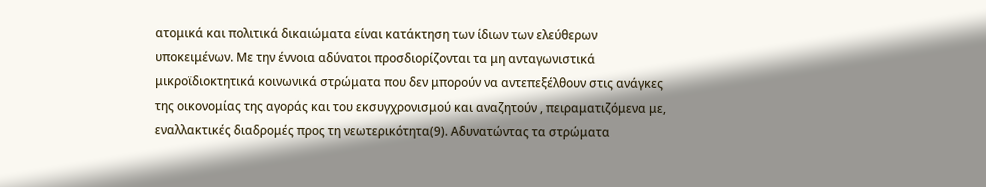ατομικά και πολιτικά δικαιώματα είναι κατάκτηση των ίδιων των ελεύθερων υποκειμένων. Με την έννοια αδύνατοι προσδιορίζονται τα μη ανταγωνιστικά μικροϊδιοκτητικά κοινωνικά στρώματα που δεν μπορούν να αντεπεξέλθουν στις ανάγκες της οικονομίας της αγοράς και του εκσυγχρονισμού και αναζητούν , πειραματιζόμενα με, εναλλακτικές διαδρομές προς τη νεωτερικότητα(9). Αδυνατώντας τα στρώματα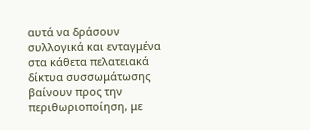αυτά να δράσουν συλλογικά και ενταγμένα στα κάθετα πελατειακά δίκτυα συσσωμάτωσης βαίνουν προς την περιθωριοποίηση, με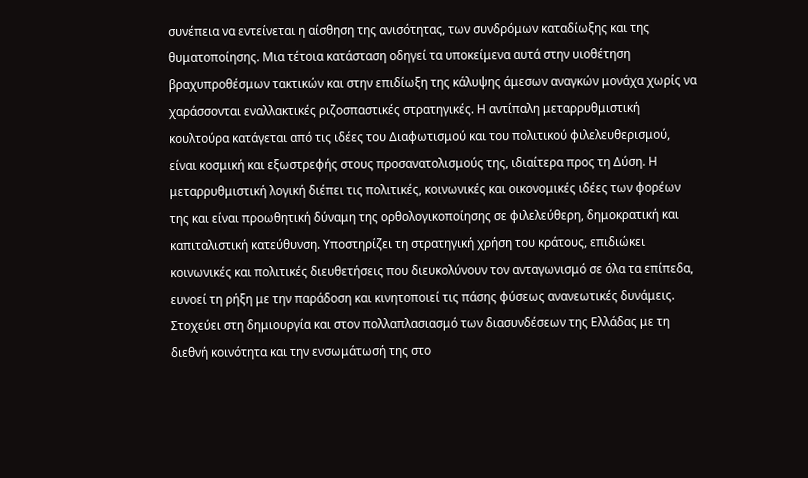συνέπεια να εντείνεται η αίσθηση της ανισότητας, των συνδρόμων καταδίωξης και της θυματοποίησης. Μια τέτοια κατάσταση οδηγεί τα υποκείμενα αυτά στην υιοθέτηση βραχυπροθέσμων τακτικών και στην επιδίωξη της κάλυψης άμεσων αναγκών μονάχα χωρίς να χαράσσονται εναλλακτικές ριζοσπαστικές στρατηγικές. Η αντίπαλη μεταρρυθμιστική κουλτούρα κατάγεται από τις ιδέες του Διαφωτισμού και του πολιτικού φιλελευθερισμού, είναι κοσμική και εξωστρεφής στους προσανατολισμούς της, ιδιαίτερα προς τη Δύση. Η μεταρρυθμιστική λογική διέπει τις πολιτικές, κοινωνικές και οικονομικές ιδέες των φορέων της και είναι προωθητική δύναμη της ορθολογικοποίησης σε φιλελεύθερη, δημοκρατική και καπιταλιστική κατεύθυνση. Υποστηρίζει τη στρατηγική χρήση του κράτους, επιδιώκει κοινωνικές και πολιτικές διευθετήσεις που διευκολύνουν τον ανταγωνισμό σε όλα τα επίπεδα, ευνοεί τη ρήξη με την παράδοση και κινητοποιεί τις πάσης φύσεως ανανεωτικές δυνάμεις. Στοχεύει στη δημιουργία και στον πολλαπλασιασμό των διασυνδέσεων της Ελλάδας με τη διεθνή κοινότητα και την ενσωμάτωσή της στο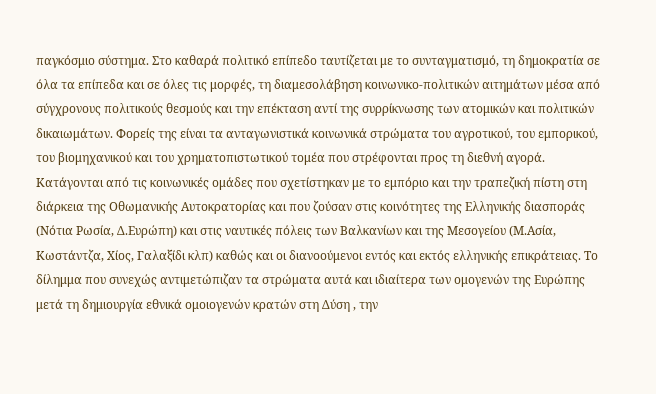παγκόσμιο σύστημα. Στο καθαρά πολιτικό επίπεδο ταυτίζεται με το συνταγματισμό, τη δημοκρατία σε όλα τα επίπεδα και σε όλες τις μορφές, τη διαμεσολάβηση κοινωνικο-πολιτικών αιτημάτων μέσα από σύγχρονους πολιτικούς θεσμούς και την επέκταση αντί της συρρίκνωσης των ατομικών και πολιτικών δικαιωμάτων. Φορείς της είναι τα ανταγωνιστικά κοινωνικά στρώματα του αγροτικού, του εμπορικού, του βιομηχανικού και του χρηματοπιστωτικού τομέα που στρέφονται προς τη διεθνή αγορά. Κατάγονται από τις κοινωνικές ομάδες που σχετίστηκαν με το εμπόριο και την τραπεζική πίστη στη διάρκεια της Οθωμανικής Αυτοκρατορίας και που ζούσαν στις κοινότητες της Ελληνικής διασποράς (Νότια Ρωσία, Δ.Ευρώπη) και στις ναυτικές πόλεις των Βαλκανίων και της Μεσογείου (Μ.Ασία, Κωστάντζα, Χίος, Γαλαξίδι κλπ) καθώς και οι διανοούμενοι εντός και εκτός ελληνικής επικράτειας. Το δίλημμα που συνεχώς αντιμετώπιζαν τα στρώματα αυτά και ιδιαίτερα των ομογενών της Ευρώπης μετά τη δημιουργία εθνικά ομοιογενών κρατών στη Δύση , την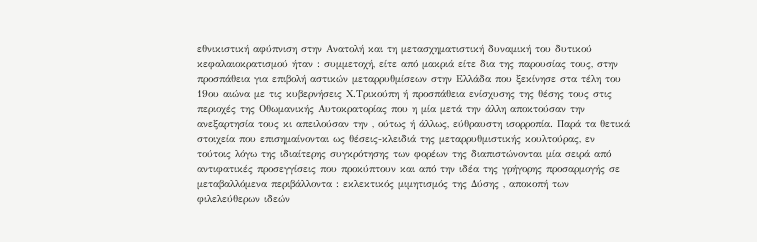εθνικιστική αφύπνιση στην Ανατολή και τη μετασχηματιστική δυναμική του δυτικού κεφαλαιοκρατισμού ήταν : συμμετοχή, είτε από μακριά είτε δια της παρουσίας τους, στην προσπάθεια για επιβολή αστικών μεταρρυθμίσεων στην Ελλάδα που ξεκίνησε στα τέλη του 19ου αιώνα με τις κυβερνήσεις Χ.Τρικούπη ή προσπάθεια ενίσχυσης της θέσης τους στις περιοχές της Οθωμανικής Αυτοκρατορίας που η μία μετά την άλλη αποκτούσαν την ανεξαρτησία τους κι απειλούσαν την , ούτως ή άλλως, εύθραυστη ισορροπία. Παρά τα θετικά στοιχεία που επισημαίνονται ως θέσεις-κλειδιά της μεταρρυθμιστικής κουλτούρας, εν τούτοις λόγω της ιδιαίτερης συγκρότησης των φορέων της διαπιστώνονται μία σειρά από αντιφατικές προσεγγίσεις που προκύπτουν και από την ιδέα της γρήγορης προσαρμογής σε μεταβαλλόμενα περιβάλλοντα : εκλεκτικός μιμητισμός της Δύσης , αποκοπή των φιλελεύθερων ιδεών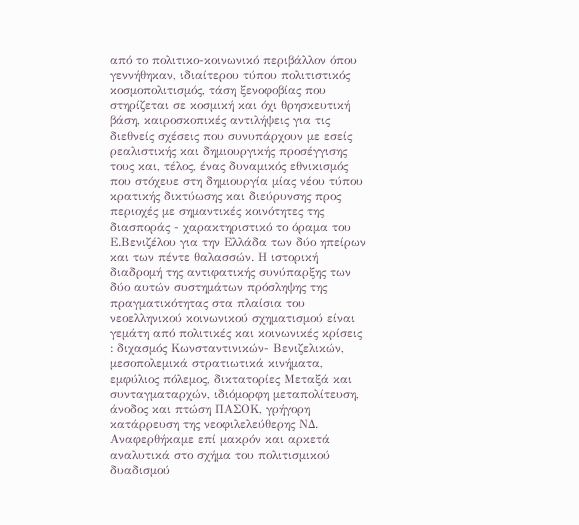από το πολιτικο-κοινωνικό περιβάλλον όπου γεννήθηκαν, ιδιαίτερου τύπου πολιτιστικός κοσμοπολιτισμός, τάση ξενοφοβίας που στηρίζεται σε κοσμική και όχι θρησκευτική βάση, καιροσκοπικές αντιλήψεις για τις διεθνείς σχέσεις που συνυπάρχουν με εσείς ρεαλιστικής και δημιουργικής προσέγγισης τους και, τέλος, ένας δυναμικός εθνικισμός που στόχευε στη δημιουργία μίας νέου τύπου κρατικής δικτύωσης και διεύρυνσης προς περιοχές με σημαντικές κοινότητες της διασποράς - χαρακτηριστικό το όραμα του Ε.Βενιζέλου για την Ελλάδα των δύο ηπείρων και των πέντε θαλασσών. Η ιστορική διαδρομή της αντιφατικής συνύπαρξης των δύο αυτών συστημάτων πρόσληψης της πραγματικότητας στα πλαίσια του νεοελληνικού κοινωνικού σχηματισμού είναι γεμάτη από πολιτικές και κοινωνικές κρίσεις : διχασμός Κωνσταντινικών- Βενιζελικών, μεσοπολεμικά στρατιωτικά κινήματα, εμφύλιος πόλεμος, δικτατορίες Μεταξά και συνταγματαρχών, ιδιόμορφη μεταπολίτευση, άνοδος και πτώση ΠΑΣΟΚ, γρήγορη κατάρρευση της νεοφιλελεύθερης ΝΔ. Αναφερθήκαμε επί μακρόν και αρκετά αναλυτικά στο σχήμα του πολιτισμικού δυαδισμού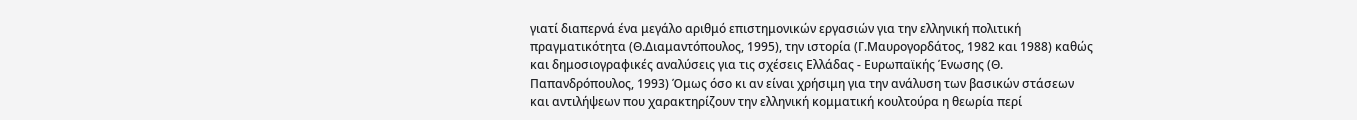γιατί διαπερνά ένα μεγάλο αριθμό επιστημονικών εργασιών για την ελληνική πολιτική πραγματικότητα (Θ.Διαμαντόπουλος, 1995), την ιστορία (Γ.Μαυρογορδάτος, 1982 και 1988) καθώς και δημοσιογραφικές αναλύσεις για τις σχέσεις Ελλάδας - Ευρωπαϊκής Ένωσης (Θ. Παπανδρόπουλος, 1993) Όμως όσο κι αν είναι χρήσιμη για την ανάλυση των βασικών στάσεων και αντιλήψεων που χαρακτηρίζουν την ελληνική κομματική κουλτούρα η θεωρία περί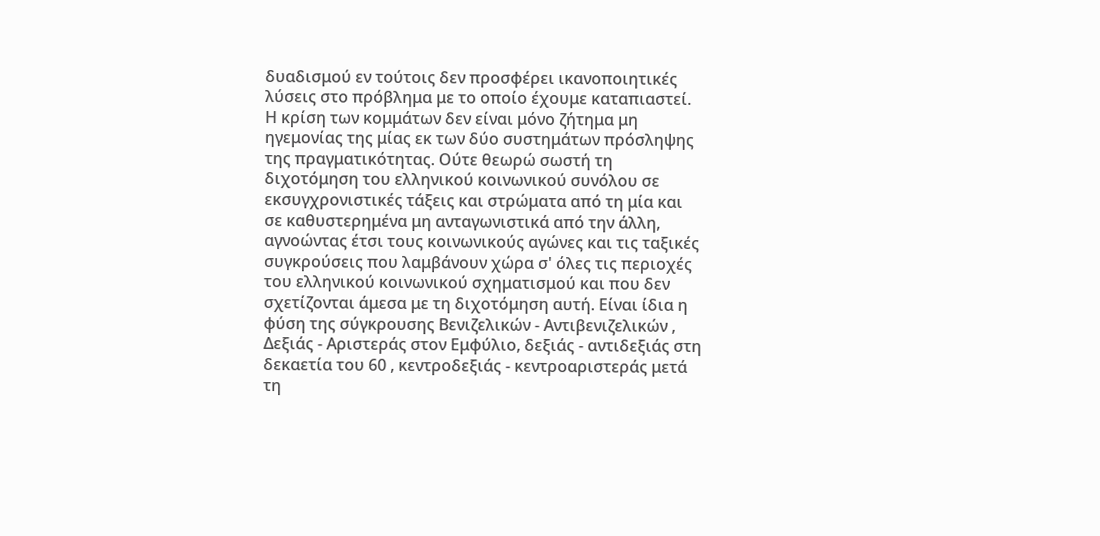δυαδισμού εν τούτοις δεν προσφέρει ικανοποιητικές λύσεις στο πρόβλημα με το οποίο έχουμε καταπιαστεί. Η κρίση των κομμάτων δεν είναι μόνο ζήτημα μη ηγεμονίας της μίας εκ των δύο συστημάτων πρόσληψης της πραγματικότητας. Ούτε θεωρώ σωστή τη διχοτόμηση του ελληνικού κοινωνικού συνόλου σε εκσυγχρονιστικές τάξεις και στρώματα από τη μία και σε καθυστερημένα μη ανταγωνιστικά από την άλλη, αγνοώντας έτσι τους κοινωνικούς αγώνες και τις ταξικές συγκρούσεις που λαμβάνουν χώρα σ' όλες τις περιοχές του ελληνικού κοινωνικού σχηματισμού και που δεν σχετίζονται άμεσα με τη διχοτόμηση αυτή. Είναι ίδια η φύση της σύγκρουσης Βενιζελικών - Αντιβενιζελικών , Δεξιάς - Αριστεράς στον Εμφύλιο, δεξιάς - αντιδεξιάς στη δεκαετία του 60 , κεντροδεξιάς - κεντροαριστεράς μετά τη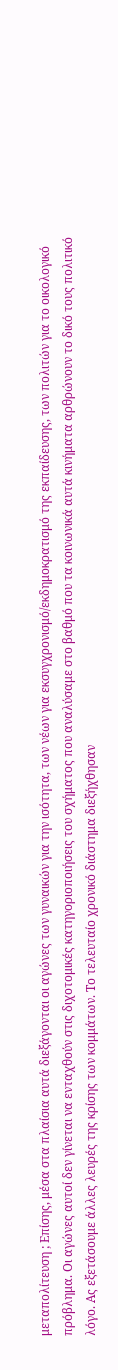μεταπολίτευση ; Επίσης, μέσα στα πλαίσια αυτά διεξάγονται οι αγώνες των γυναικών για την ισότητα, των νέων για εκσυγχρονισμό/εκδημοκρατισμό της εκπαίδευσης, των πολιτών για το οικολογικό πρόβλημα. Οι αγώνες αυτοί δεν γίνεται να ενταχθούν στις διχοτομικές κατηγοριοποιήσεις του σχήματος που αναλύσαμε στο βαθμό που τα κοινωνικά αυτά κινήματα αρθρώνουν το δικό τους πολιτικό λόγο. Ας εξετάσουμε άλλες λευρές της κρίσης των κομμάτων. Το τελευταίο χρονικό διάστημα διεξήχθησαν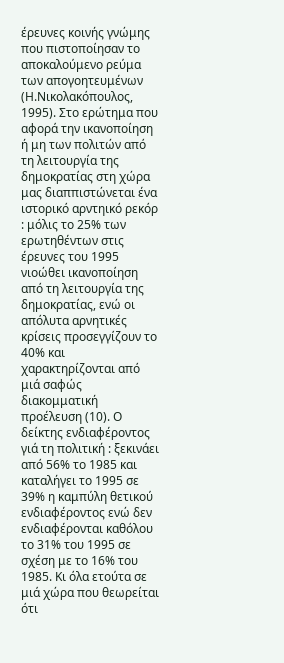έρευνες κοινής γνώμης που πιστοποίησαν το αποκαλούμενο ρεύμα των απογοητευμένων (Η.Νικολακόπουλος, 1995). Στο ερώτημα που αφορά την ικανοποίηση ή μη των πολιτών από τη λειτουργία της δημοκρατίας στη χώρα μας διαππιστώνεται ένα ιστορικό αρντηικό ρεκόρ : μόλις το 25% των ερωτηθέντων στις έρευνες του 1995 νιοώθει ικανοποίηση από τη λειτουργία της δημοκρατίας, ενώ οι απόλυτα αρνητικές κρίσεις προσεγγίζουν το 40% και χαρακτηρίζονται από μιά σαφώς διακομματική προέλευση (10). Ο δείκτης ενδιαφέροντος γιά τη πολιτική : ξεκινάει από 56% το 1985 και καταλήγει το 1995 σε 39% η καμπύλη θετικού ενδιαφέροντος ενώ δεν ενδιαφέρονται καθόλου το 31% του 1995 σε σχέση με το 16% του 1985. Κι όλα ετούτα σε μιά χώρα που θεωρείται ότι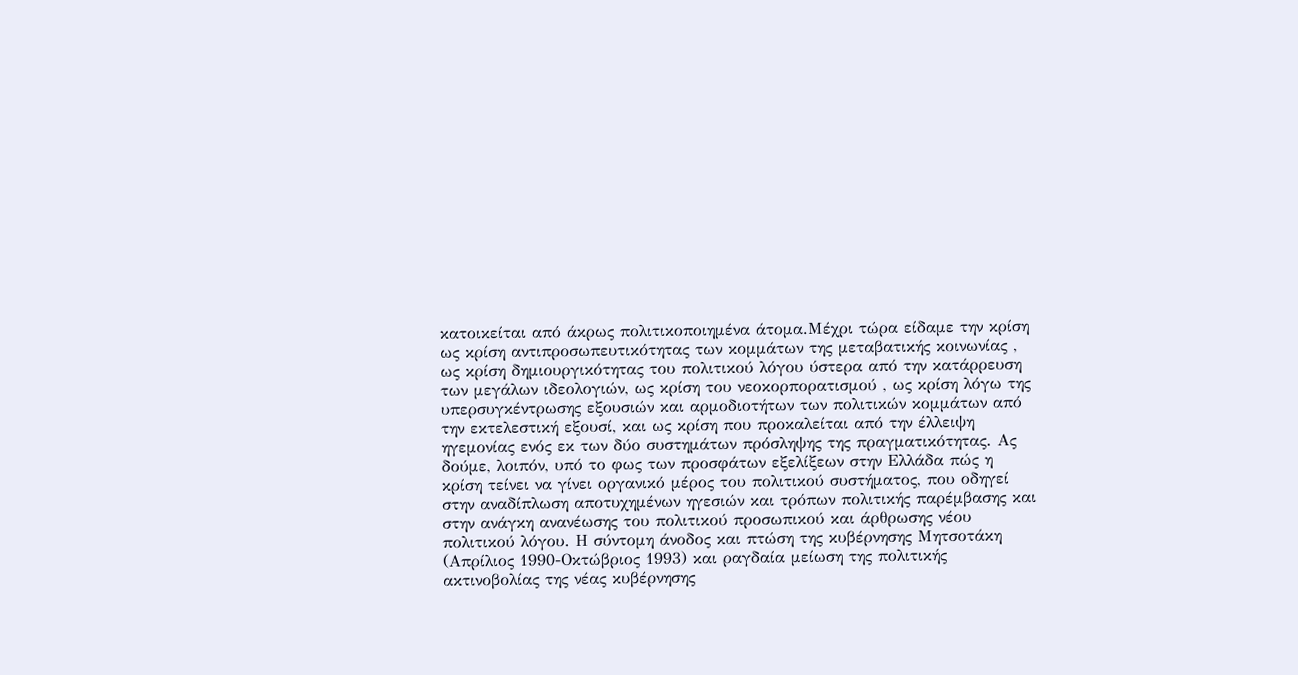κατοικείται από άκρως πολιτικοποιημένα άτομα.Μέχρι τώρα είδαμε την κρίση ως κρίση αντιπροσωπευτικότητας των κομμάτων της μεταβατικής κοινωνίας , ως κρίση δημιουργικότητας του πολιτικού λόγου ύστερα από την κατάρρευση των μεγάλων ιδεολογιών, ως κρίση του νεοκορπορατισμού , ως κρίση λόγω της υπερσυγκέντρωσης εξουσιών και αρμοδιοτήτων των πολιτικών κομμάτων από την εκτελεστική εξουσί, και ως κρίση που προκαλείται από την έλλειψη ηγεμονίας ενός εκ των δύο συστημάτων πρόσληψης της πραγματικότητας. Ας δούμε, λοιπόν, υπό το φως των προσφάτων εξελίξεων στην Ελλάδα πώς η κρίση τείνει να γίνει οργανικό μέρος του πολιτικού συστήματος, που οδηγεί στην αναδίπλωση αποτυχημένων ηγεσιών και τρόπων πολιτικής παρέμβασης και στην ανάγκη ανανέωσης του πολιτικού προσωπικού και άρθρωσης νέου πολιτικού λόγου. Η σύντομη άνοδος και πτώση της κυβέρνησης Μητσοτάκη (Απρίλιος 1990-Οκτώβριος 1993) και ραγδαία μείωση της πολιτικής ακτινοβολίας της νέας κυβέρνησης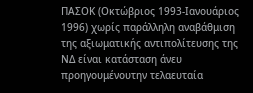ΠΑΣΟΚ (Οκτώβριος 1993-Ιανουάριος 1996) χωρίς παράλληλη αναβάθμιση της αξιωματικής αντιπολίτευσης της ΝΔ είναι κατάσταση άνευ προηγουμένουτην τελαευταία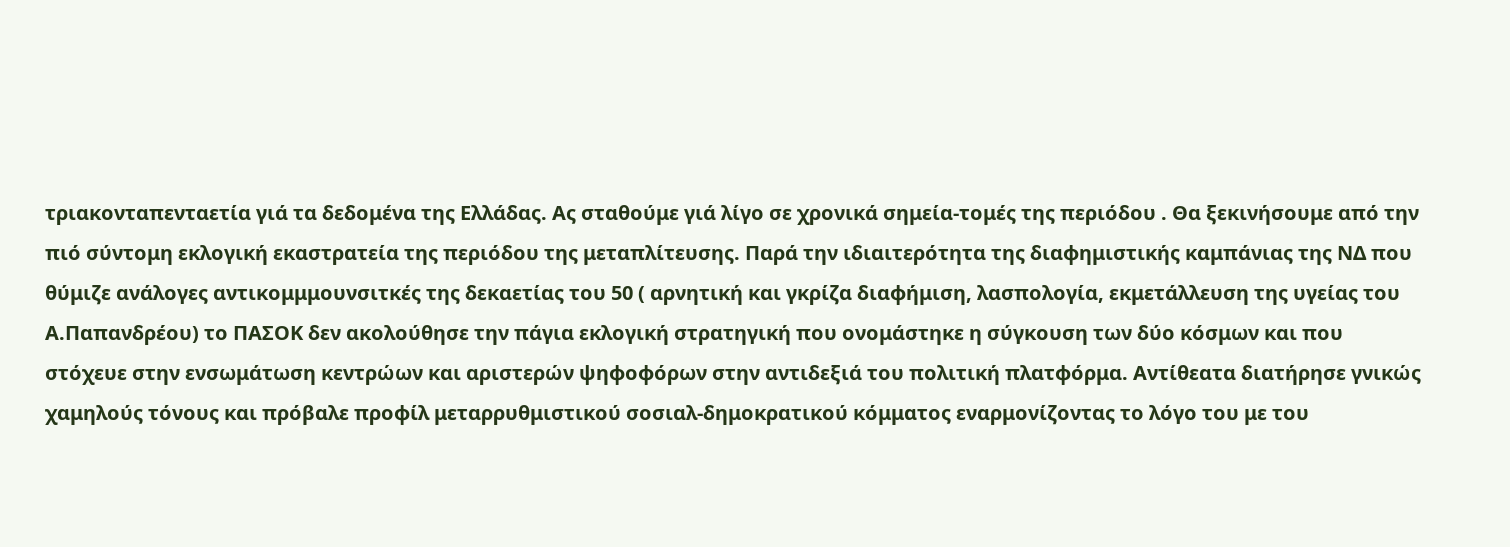τριακονταπενταετία γιά τα δεδομένα της Ελλάδας. Ας σταθούμε γιά λίγο σε χρονικά σημεία-τομές της περιόδου . Θα ξεκινήσουμε από την πιό σύντομη εκλογική εκαστρατεία της περιόδου της μεταπλίτευσης. Παρά την ιδιαιτερότητα της διαφημιστικής καμπάνιας της ΝΔ που θύμιζε ανάλογες αντικομμμουνσιτκές της δεκαετίας του 50 ( αρνητική και γκρίζα διαφήμιση, λασπολογία, εκμετάλλευση της υγείας του Α.Παπανδρέου) το ΠΑΣΟΚ δεν ακολούθησε την πάγια εκλογική στρατηγική που ονομάστηκε η σύγκουση των δύο κόσμων και που στόχευε στην ενσωμάτωση κεντρώων και αριστερών ψηφοφόρων στην αντιδεξιά του πολιτική πλατφόρμα. Αντίθεατα διατήρησε γνικώς χαμηλούς τόνους και πρόβαλε προφίλ μεταρρυθμιστικού σοσιαλ-δημοκρατικού κόμματος εναρμονίζοντας το λόγο του με του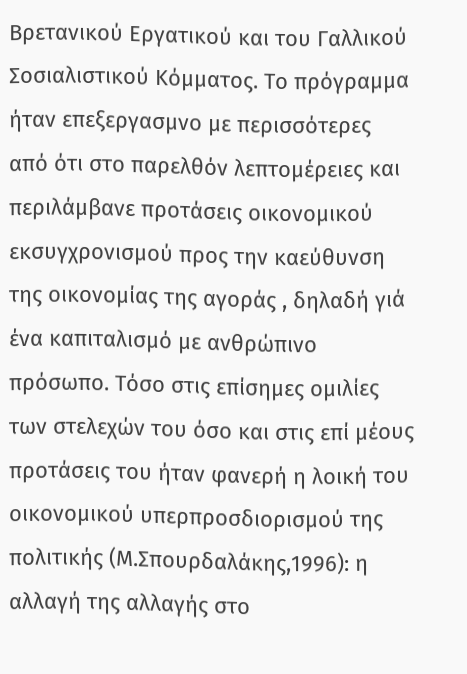Βρετανικού Εργατικού και του Γαλλικού Σοσιαλιστικού Κόμματος. Το πρόγραμμα ήταν επεξεργασμνο με περισσότερες από ότι στο παρελθόν λεπτομέρειες και περιλάμβανε προτάσεις οικονομικού εκσυγχρονισμού προς την καεύθυνση της οικονομίας της αγοράς , δηλαδή γιά ένα καπιταλισμό με ανθρώπινο πρόσωπο. Τόσο στις επίσημες ομιλίες των στελεχών του όσο και στις επί μέους προτάσεις του ήταν φανερή η λοική του οικονομικού υπερπροσδιορισμού της πολιτικής (Μ.Σπουρδαλάκης,1996): η αλλαγή της αλλαγής στο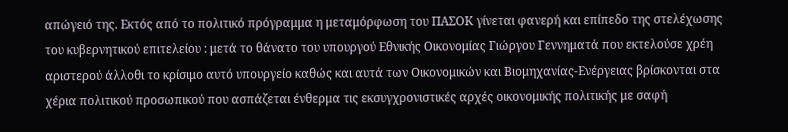απώγειό της. Εκτός από το πολιτικό πρόγραμμα η μεταμόρφωση του ΠΑΣΟΚ γίνεται φανερή και επίπεδο της στελέχωσης του κυβερνητικού επιτελείου : μετά το θάνατο του υπουργού Εθνικής Οικονομίας Γιώργου Γεννηματά που εκτελούσε χρέη αριστερού άλλοθι το κρίσιμο αυτό υπουργείο καθώς και αυτά των Οικονομικών και Βιομηχανίας-Ενέργειας βρίσκονται στα χέρια πολιτικού προσωπικού που ασπάζεται ένθερμα τις εκσυγχρονιστικές αρχές οικονομικής πολιτικής με σαφή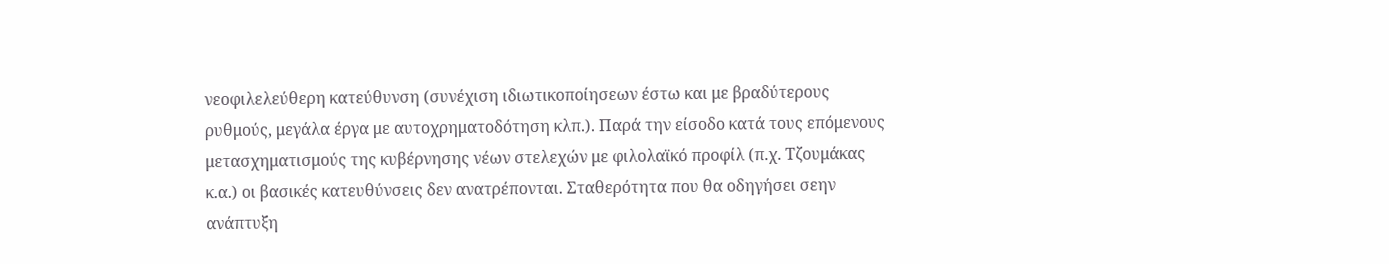νεοφιλελεύθερη κατεύθυνση (συνέχιση ιδιωτικοποίησεων έστω και με βραδύτερους ρυθμούς, μεγάλα έργα με αυτοχρηματοδότηση κλπ.). Παρά την είσοδο κατά τους επόμενους μετασχηματισμούς της κυβέρνησης νέων στελεχών με φιλολαϊκό προφίλ (π.χ. Τζουμάκας κ.α.) οι βασικές κατευθύνσεις δεν ανατρέπονται. Σταθερότητα που θα οδηγήσει σεην ανάπτυξη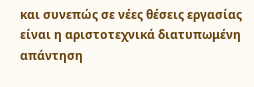και συνεπώς σε νέες θέσεις εργασίας είναι η αριστοτεχνικά διατυπωμένη απάντηση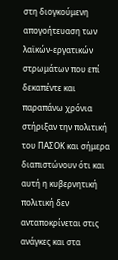στη διογκούμενη απογοήτευαση των λαϊκών-εργατικών στρωμάτων που επί δεκαπέντε και παραπάνω χρόνια στήριξαν την πολιτική του ΠΑΣΟΚ και σήμερα διαπιστώνουν ότι και αυτή η κυβερνητική πολιτική δεν ανταποκρίνεται στις ανάγκες και στα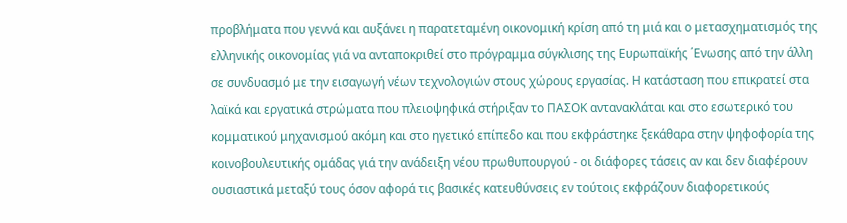προβλήματα που γεννά και αυξάνει η παρατεταμένη οικονομική κρίση από τη μιά και ο μετασχηματισμός της ελληνικής οικονομίας γιά να ανταποκριθεί στο πρόγραμμα σύγκλισης της Ευρωπαϊκής ΄Ενωσης από την άλλη σε συνδυασμό με την εισαγωγή νέων τεχνολογιών στους χώρους εργασίας. Η κατάσταση που επικρατεί στα λαϊκά και εργατικά στρώματα που πλειοψηφικά στήριξαν το ΠΑΣΟΚ αντανακλάται και στο εσωτερικό του κομματικού μηχανισμού ακόμη και στο ηγετικό επίπεδο και που εκφράστηκε ξεκάθαρα στην ψηφοφορία της κοινοβουλευτικής ομάδας γιά την ανάδειξη νέου πρωθυπουργού - οι διάφορες τάσεις αν και δεν διαφέρουν ουσιαστικά μεταξύ τους όσον αφορά τις βασικές κατευθύνσεις εν τούτοις εκφράζουν διαφορετικούς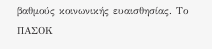βαθμούς κοινωνικής ευαισθησίας. Το ΠΑΣΟΚ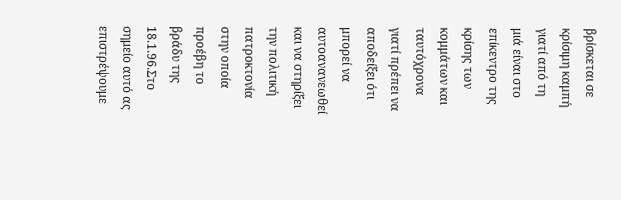βρίσκεται σε κρίσιμη καμπή γιατί από τη μιά είναι στο επίκεντρο της κρίσης των κομμάτων και ταυτόχρονα γιατί πρέπει να αποδείξει ότι μπορεί να αυτοανανεωθεί και να στηρίξει την πολιτική πατροκτονία στην οποία προέβη το βράδυ της 18.1.96.Στο σημείο αυτό ας επιστρέψουμε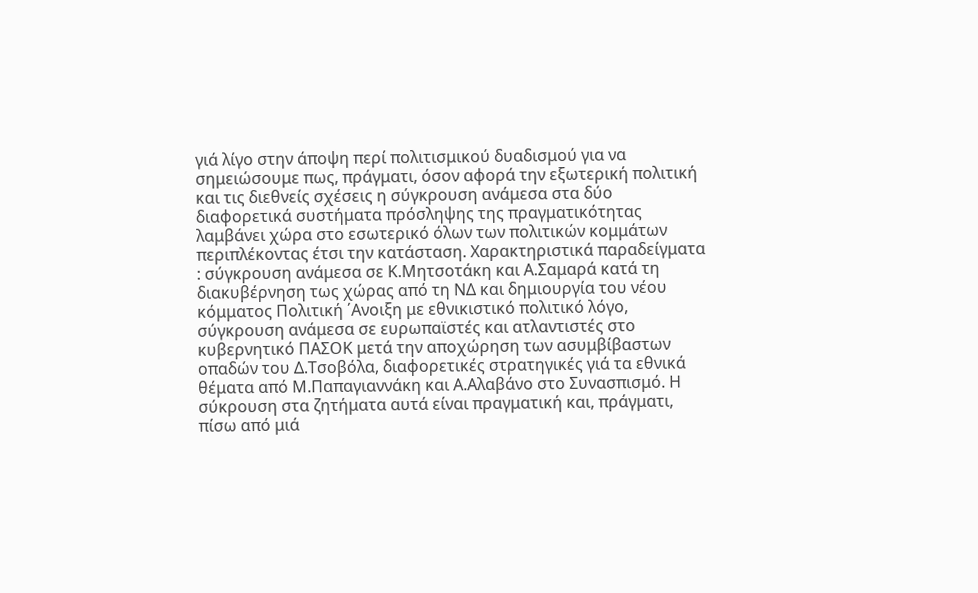γιά λίγο στην άποψη περί πολιτισμικού δυαδισμού για να σημειώσουμε πως, πράγματι, όσον αφορά την εξωτερική πολιτική και τις διεθνείς σχέσεις η σύγκρουση ανάμεσα στα δύο διαφορετικά συστήματα πρόσληψης της πραγματικότητας λαμβάνει χώρα στο εσωτερικό όλων των πολιτικών κομμάτων περιπλέκοντας έτσι την κατάσταση. Χαρακτηριστικά παραδείγματα : σύγκρουση ανάμεσα σε Κ.Μητσοτάκη και Α.Σαμαρά κατά τη διακυβέρνηση τως χώρας από τη ΝΔ και δημιουργία του νέου κόμματος Πολιτική ΄Ανοιξη με εθνικιστικό πολιτικό λόγο, σύγκρουση ανάμεσα σε ευρωπαϊστές και ατλαντιστές στο κυβερνητικό ΠΑΣΟΚ μετά την αποχώρηση των ασυμβίβαστων οπαδών του Δ.Τσοβόλα, διαφορετικές στρατηγικές γιά τα εθνικά θέματα από Μ.Παπαγιαννάκη και Α.Αλαβάνο στο Συνασπισμό. Η σύκρουση στα ζητήματα αυτά είναι πραγματική και, πράγματι, πίσω από μιά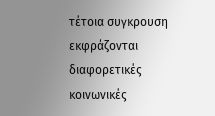τέτοια συγκρουση εκφράζονται διαφορετικές κοινωνικές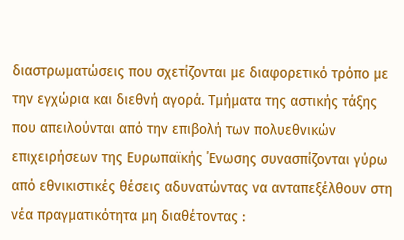διαστρωματώσεις που σχετίζονται με διαφορετικό τρόπο με την εγχώρια και διεθνή αγορά. Τμήματα της αστικής τάξης που απειλούνται από την επιβολή των πολυεθνικών επιχειρήσεων της Ευρωπαϊκής ΄Ενωσης συνασπίζονται γύρω από εθνικιστικές θέσεις αδυνατώντας να ανταπεξέλθουν στη νέα πραγματικότητα μη διαθέτοντας :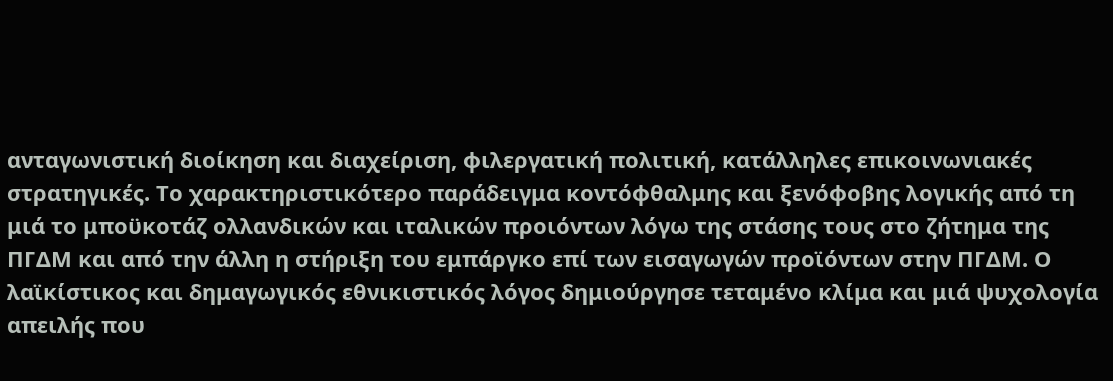ανταγωνιστική διοίκηση και διαχείριση, φιλεργατική πολιτική, κατάλληλες επικοινωνιακές στρατηγικές. Το χαρακτηριστικότερο παράδειγμα κοντόφθαλμης και ξενόφοβης λογικής από τη μιά το μποϋκοτάζ ολλανδικών και ιταλικών προιόντων λόγω της στάσης τους στο ζήτημα της ΠΓΔΜ και από την άλλη η στήριξη του εμπάργκο επί των εισαγωγών προϊόντων στην ΠΓΔΜ. Ο λαϊκίστικος και δημαγωγικός εθνικιστικός λόγος δημιούργησε τεταμένο κλίμα και μιά ψυχολογία απειλής που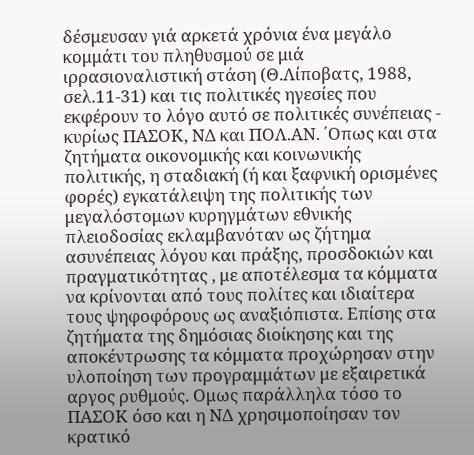δέσμευσαν γιά αρκετά χρόνια ένα μεγάλο κομμάτι του πληθυσμού σε μιά ιρρασιοναλιστική στάση (Θ.Λίποβατς, 1988, σελ.11-31) και τις πολιτικές ηγεσίες που εκφέρουν το λόγο αυτό σε πολιτικές συνέπειας - κυρίως ΠΑΣΟΚ, ΝΔ και ΠΟΛ.ΑΝ. ΄Οπως και στα ζητήματα οικονομικής και κοινωνικής πολιτικής, η σταδιακή (ή και ξαφνική ορισμένες φορές) εγκατάλειψη της πολιτικής των μεγαλόστομων κυρηγμάτων εθνικής πλειοδοσίας εκλαμβανόταν ως ζήτημα ασυνέπειας λόγου και πράξης, προσδοκιών και πραγματικότητας , με αποτέλεσμα τα κόμματα να κρίνονται από τους πολίτες και ιδιαίτερα τους ψηφοφόρους ως αναξιόπιστα. Επίσης στα ζητήματα της δημόσιας διοίκησης και της αποκέντρωσης τα κόμματα προχώρησαν στην υλοποίηση των προγραμμάτων με εξαιρετικά αργος ρυθμούς. Ομως παράλληλα τόσο το ΠΑΣΟΚ όσο και η ΝΔ χρησιμοποίησαν τον κρατικό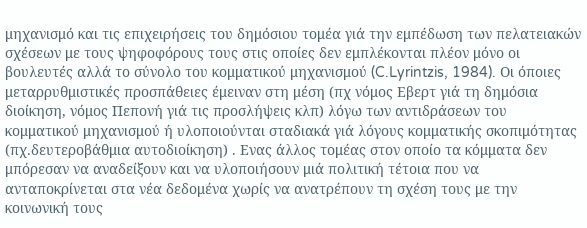μηχανισμό και τις επιχειρήσεις του δημόσιου τομέα γιά την εμπέδωση των πελατειακών σχέσεων με τους ψηφοφόρους τους στις οποίες δεν εμπλέκονται πλέον μόνο οι βουλευτές αλλά το σύνολο του κομματικού μηχανισμού (C.Lyrintzis, 1984). Οι όποιες μεταρρυθμιστικές προσπάθειες έμειναν στη μέση (πχ νόμος Εβερτ γιά τη δημόσια διοίκηση, νόμος Πεπονή γιά τις προσλήψεις κλπ) λόγω των αντιδράσεων του κομματικού μηχανισμού ή υλοποιούνται σταδιακά γιά λόγους κομματικής σκοπιμότητας (πχ.δευτεροβάθμια αυτοδιοίκηση) . Ενας άλλος τομέας στον οποίο τα κόμματα δεν μπόρεσαν να αναδείξουν και να υλοποιήσουν μιά πολιτική τέτοια που να ανταποκρίνεται στα νέα δεδομένα χωρίς να ανατρέπουν τη σχέση τους με την κοινωνική τους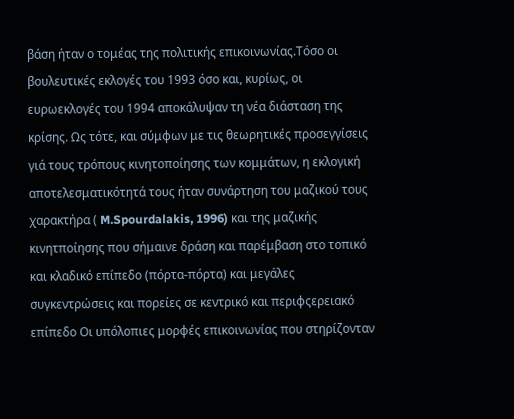βάση ήταν ο τομέας της πολιτικής επικοινωνίας.Τόσο οι βουλευτικές εκλογές του 1993 όσο και, κυρίως, οι ευρωεκλογές του 1994 αποκάλυψαν τη νέα διάσταση της κρίσης. Ως τότε, και σύμφων με τις θεωρητικές προσεγγίσεις γιά τους τρόπους κινητοποίησης των κομμάτων, η εκλογική αποτελεσματικότητά τους ήταν συνάρτηση του μαζικού τους χαρακτήρα ( M.Spourdalakis, 1996) και της μαζικής κινητποίησης που σήμαινε δράση και παρέμβαση στο τοπικό και κλαδικό επίπεδο (πόρτα-πόρτα) και μεγάλες συγκεντρώσεις και πορείες σε κεντρικό και περιφςερειακό επίπεδο Οι υπόλοπιες μορφές επικοινωνίας που στηρίζονταν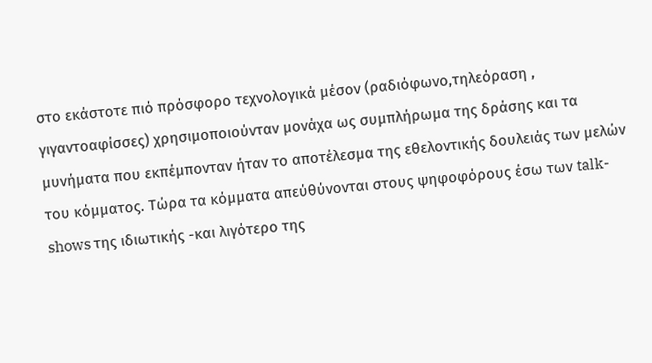στο εκάστοτε πιό πρόσφορο τεχνολογικά μέσον (ραδιόφωνο,τηλεόραση , γιγαντοαφίσσες) χρησιμοποιούνταν μονάχα ως συμπλήρωμα της δράσης και τα μυνήματα που εκπέμπονταν ήταν το αποτέλεσμα της εθελοντικής δουλειάς των μελών του κόμματος. Τώρα τα κόμματα απεύθύνονται στους ψηφοφόρους έσω των talk-shows της ιδιωτικής -και λιγότερο της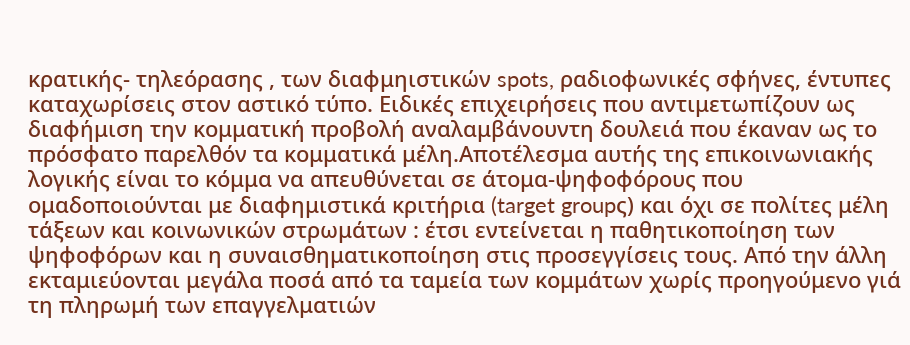κρατικής- τηλεόρασης , των διαφμηιστικών spots, ραδιοφωνικές σφήνες, έντυπες καταχωρίσεις στον αστικό τύπο. Ειδικές επιχειρήσεις που αντιμετωπίζουν ως διαφήμιση την κομματική προβολή αναλαμβάνουντη δουλειά που έκαναν ως το πρόσφατο παρελθόν τα κομματικά μέλη.Αποτέλεσμα αυτής της επικοινωνιακής λογικής είναι το κόμμα να απευθύνεται σε άτομα-ψηφοφόρους που ομαδοποιούνται με διαφημιστικά κριτήρια (target groupς) και όχι σε πολίτες μέλη τάξεων και κοινωνικών στρωμάτων : έτσι εντείνεται η παθητικοποίηση των ψηφοφόρων και η συναισθηματικοποίηση στις προσεγγίσεις τους. Από την άλλη εκταμιεύονται μεγάλα ποσά από τα ταμεία των κομμάτων χωρίς προηγούμενο γιά τη πληρωμή των επαγγελματιών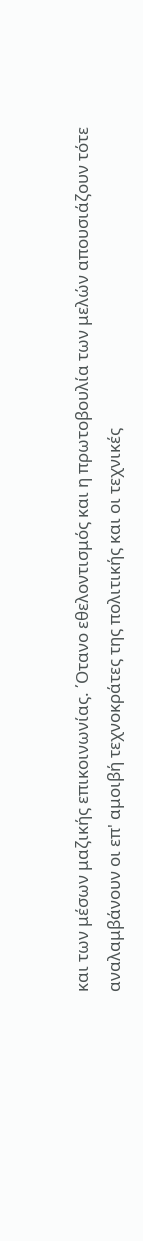και των μέσων μαζικής επικοινωνίας. ΄Οτανο εθελοντισμός και η πρωτοβουλία των μελών απουσιάζουν τότε αναλαμβάνουν οι επ' αμοιβή τεχνοκράτες της πολιτικής και οι τεχνικές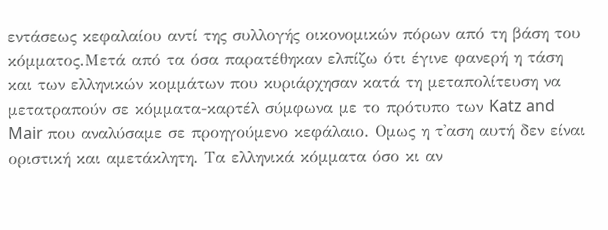εντάσεως κεφαλαίου αντί της συλλογής οικονομικών πόρων από τη βάση του κόμματος.Μετά από τα όσα παρατέθηκαν ελπίζω ότι έγινε φανερή η τάση και των ελληνικών κομμάτων που κυριάρχησαν κατά τη μεταπολίτευση να μετατραπούν σε κόμματα-καρτέλ σύμφωνα με το πρότυπο των Katz and Mair που αναλύσαμε σε προηγούμενο κεφάλαιο. Ομως η τ'αση αυτή δεν είναι οριστική και αμετάκλητη. Τα ελληνικά κόμματα όσο κι αν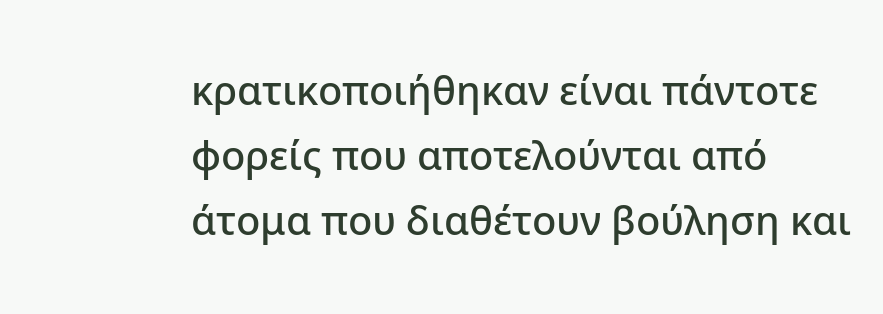κρατικοποιήθηκαν είναι πάντοτε φορείς που αποτελούνται από άτομα που διαθέτουν βούληση και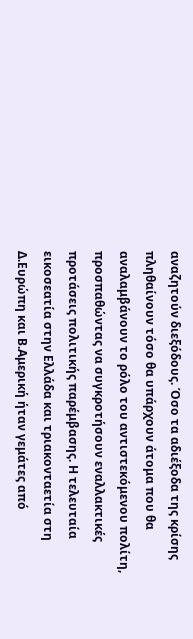αναζητούν διεξόδους. Όσο τα αδιέξοδα της κρίσης πληθαίνουν τόσο θα υπάρχουν άτομα που θα αναλαμβάνουν το ρόλο του αντιστεκόμενου πολίτη, προσπαθώντας να συγκροτήσουν εναλλακτικές προτάσεις πολιτικής παρέμβασης. Η τελευταία εικοσεατία στην Ελλάδα και τριακονταετία στη Δ.Ευρώπη και Β.Αμερική ήταν γεμάτες από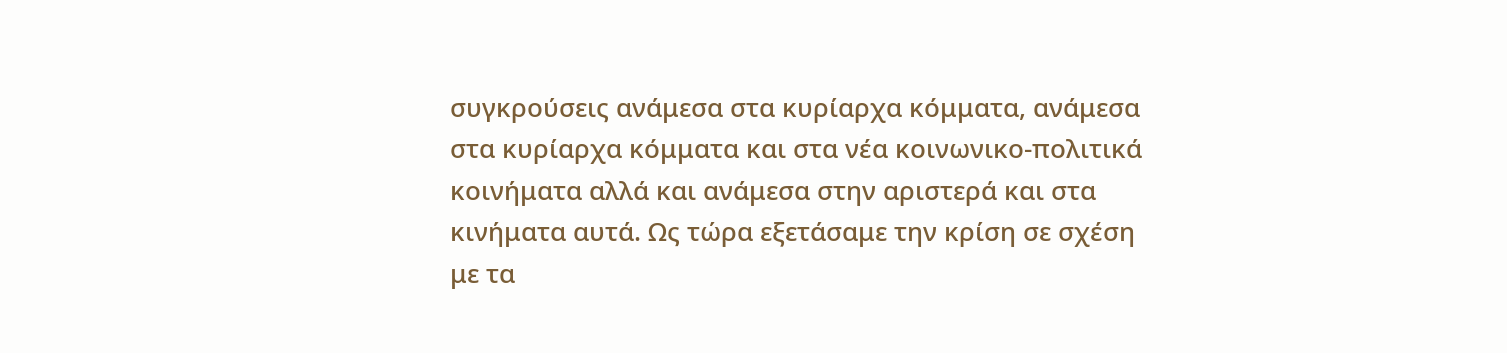συγκρούσεις ανάμεσα στα κυρίαρχα κόμματα, ανάμεσα στα κυρίαρχα κόμματα και στα νέα κοινωνικο-πολιτικά κοινήματα αλλά και ανάμεσα στην αριστερά και στα κινήματα αυτά. Ως τώρα εξετάσαμε την κρίση σε σχέση με τα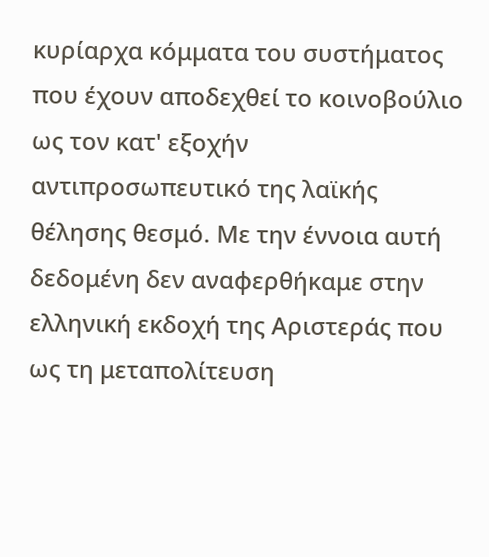κυρίαρχα κόμματα του συστήματος που έχουν αποδεχθεί το κοινοβούλιο ως τον κατ' εξοχήν αντιπροσωπευτικό της λαϊκής θέλησης θεσμό. Με την έννοια αυτή δεδομένη δεν αναφερθήκαμε στην ελληνική εκδοχή της Αριστεράς που ως τη μεταπολίτευση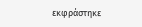εκφράστηκε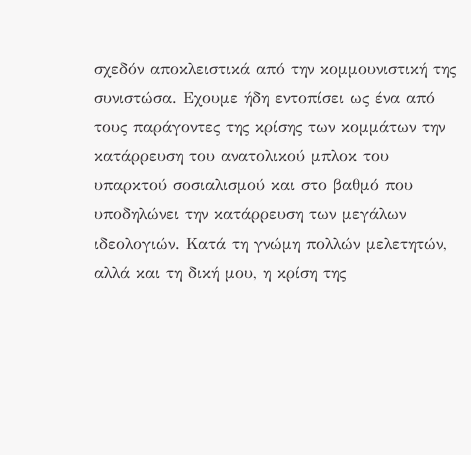σχεδόν αποκλειστικά από την κομμουνιστική της συνιστώσα. Εχουμε ήδη εντοπίσει ως ένα από τους παράγοντες της κρίσης των κομμάτων την κατάρρευση του ανατολικού μπλοκ του υπαρκτού σοσιαλισμού και στο βαθμό που υποδηλώνει την κατάρρευση των μεγάλων ιδεολογιών. Κατά τη γνώμη πολλών μελετητών, αλλά και τη δική μου, η κρίση της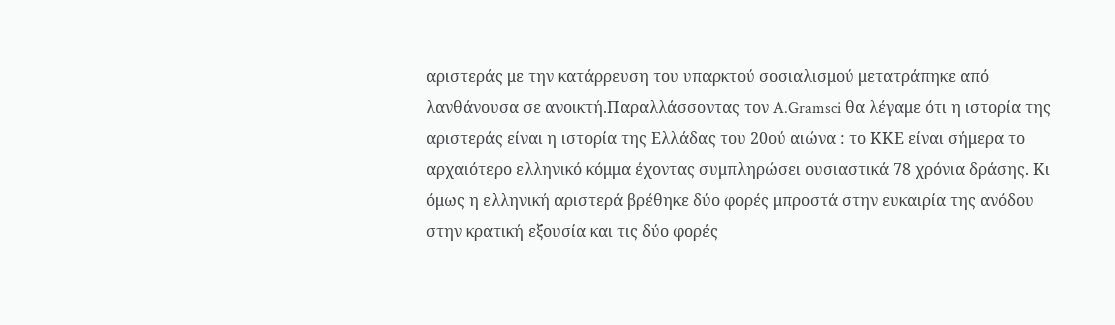αριστεράς με την κατάρρευση του υπαρκτού σοσιαλισμού μετατράπηκε από λανθάνουσα σε ανοικτή.Παραλλάσσοντας τον A.Gramsci θα λέγαμε ότι η ιστορία της αριστεράς είναι η ιστορία της Ελλάδας του 20ού αιώνα : το ΚΚΕ είναι σήμερα το αρχαιότερο ελληνικό κόμμα έχοντας συμπληρώσει ουσιαστικά 78 χρόνια δράσης. Κι όμως η ελληνική αριστερά βρέθηκε δύο φορές μπροστά στην ευκαιρία της ανόδου στην κρατική εξουσία και τις δύο φορές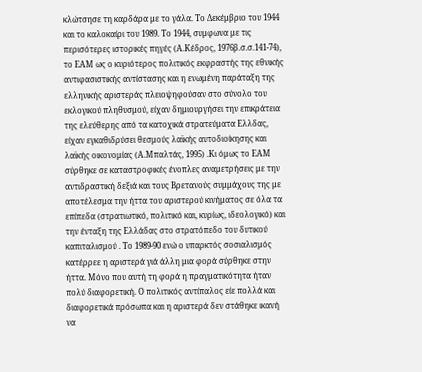κλώτσησε τη καρδάρα με το γάλα. Το Δεκέμβριο του 1944 και το καλοκαίρι του 1989. Το 1944, συμφωνα με τις περισότερες ιστορικές πηγές (Α.Κέδρος, 1976β.σ.σ.141-74), το ΕΑΜ ως ο κυριότερος πολιτικός εκφραστής της εθνικής αντιφασιστικής αντίστασης και η ενωμένη παράταξη της ελληνικής αριστεράς πλειοψηφούσαν στο σύνολο του εκλογικού πληθυσμού, είχαν δημιουργήσει την επικράτεια της ελεύθερης από τα κατοχικά στρατεύματα Ελλδας, είχαν εγκαθιδρύσει θεσμούς λαϊκής αυτοδιοίκησης και λαϊκής οικονομίας (Α.Μπαλτάς, 1995) .Κι όμως το ΕΑΜ σύρθηκε σε καταστροφικές ένοπλες αναμετρήσεις με την αντιδραστική δεξιά και τους Βρετανούς συμμάχους της με αποτέλεσμα την ήττα του αριστερού κινήματος σε όλα τα επίπεδα (στρατιωτικό, πολιτικό και, κυρίως, ιδεολογικό) και την ένταξη της Ελλάδας στο στρατόπεδο του δυτικού καπιταλισμού . Το 1989-90 ενώ ο υπαρκτός σοσιαλισμός κατέρρεε η αριστερά γιά άλλη μια φορά σύρθηκε στην ήττα. Μόνο που αυτή τη φορά η πραγματικότητα ήταν πολύ διαφορετική. Ο πολιτικός αντίπαλος είε πολλά και διαφορετικά πρόσωπα και η αριστερά δεν στάθηκε ικανή να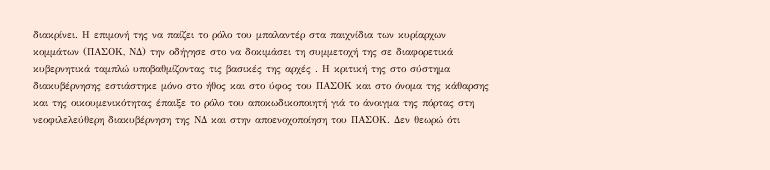διακρίνει. Η επιμονή της να παίζει το ρόλο του μπαλαντέρ στα παιχνίδια των κυρίαρχων κομμάτων (ΠΑΣΟΚ, ΝΔ) την οδήγησε στο να δοκιμάσει τη συμμετοχή της σε διαφορετικά κυβερνητικά ταμπλώ υποβαθμίζοντας τις βασικές της αρχές . Η κριτική της στο σύστημα διακυβέρνησης εστιάστηκε μόνο στο ήθος και στο ύφος του ΠΑΣΟΚ και στο όνομα της κάθαρσης και της οικουμενικότητας έπαιξε το ρόλο του αποκωδικοποιητή γιά το άνοιγμα της πόρτας στη νεοφιλελεύθερη διακυβέρνηση της ΝΔ και στην αποενοχοποίηση του ΠΑΣΟΚ. Δεν θεωρώ ότι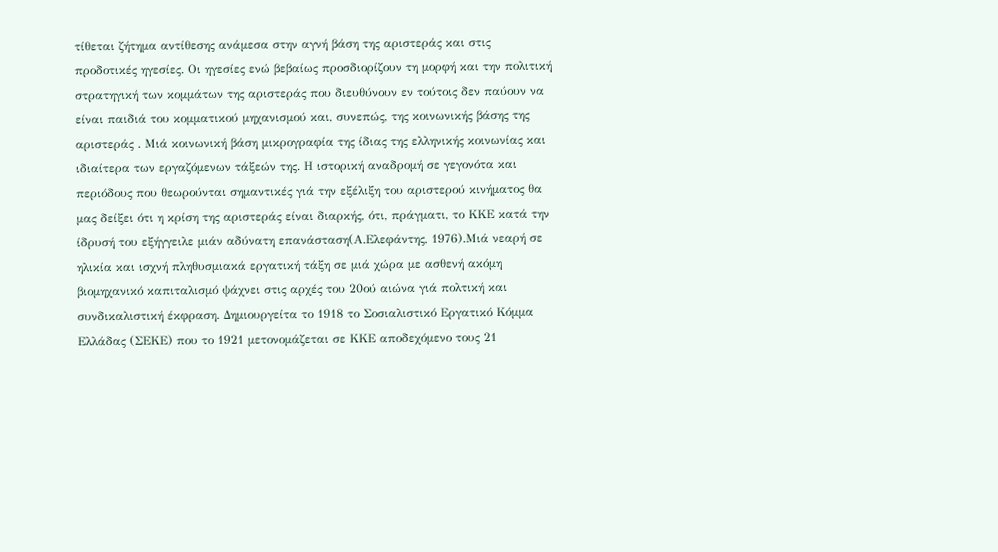τίθεται ζήτημα αντίθεσης ανάμεσα στην αγνή βάση της αριστεράς και στις προδοτικές ηγεσίες. Οι ηγεσίες ενώ βεβαίως προσδιορίζουν τη μορφή και την πολιτική στρατηγική των κομμάτων της αριστεράς που διευθύνουν εν τούτοις δεν παύουν να είναι παιδιά του κομματικού μηχανισμού και, συνεπώς, της κοινωνικής βάσης της αριστεράς . Μιά κοινωνική βάση μικρογραφία της ίδιας της ελληνικής κοινωνίας και ιδιαίτερα των εργαζόμενων τάξεών της. Η ιστορική αναδρομή σε γεγονότα και περιόδους που θεωρούνται σημαντικές γιά την εξέλιξη του αριστερού κινήματος θα μας δείξει ότι η κρίση της αριστεράς είναι διαρκής, ότι, πράγματι, το ΚΚΕ κατά την ίδρυσή του εξήγγειλε μιάν αδύνατη επανάσταση(Α.Ελεφάντης, 1976).Μιά νεαρή σε ηλικία και ισχνή πληθυσμιακά εργατική τάξη σε μιά χώρα με ασθενή ακόμη βιομηχανικό καπιταλισμό ψάχνει στις αρχές του 20ού αιώνα γιά πολτική και συνδικαλιστική έκφραση. Δημιουργείτα το 1918 το Σοσιαλιστικό Εργατικό Κόμμα Ελλάδας (ΣΕΚΕ) που το 1921 μετονομάζεται σε ΚΚΕ αποδεχόμενο τους 21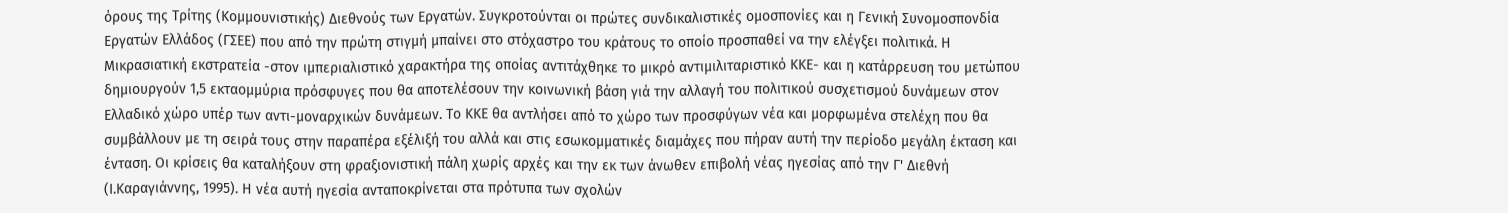όρους της Τρίτης (Κομμουνιστικής) Διεθνούς των Εργατών. Συγκροτούνται οι πρώτες συνδικαλιστικές ομοσπονίες και η Γενική Συνομοσπονδία Εργατών Ελλάδος (ΓΣΕΕ) που από την πρώτη στιγμή μπαίνει στο στόχαστρο του κράτους το οποίο προσπαθεί να την ελέγξει πολιτικά. Η Μικρασιατική εκστρατεία -στον ιμπεριαλιστικό χαρακτήρα της οποίας αντιτάχθηκε το μικρό αντιμιλιταριστικό ΚΚΕ- και η κατάρρευση του μετώπου δημιουργούν 1,5 εκταομμύρια πρόσφυγες που θα αποτελέσουν την κοινωνική βάση γιά την αλλαγή του πολιτικού συσχετισμού δυνάμεων στον Ελλαδικό χώρο υπέρ των αντι-μοναρχικών δυνάμεων. Το ΚΚΕ θα αντλήσει από το χώρο των προσφύγων νέα και μορφωμένα στελέχη που θα συμβάλλουν με τη σειρά τους στην παραπέρα εξέλιξή του αλλά και στις εσωκομματικές διαμάχες που πήραν αυτή την περίοδο μεγάλη έκταση και ένταση. Οι κρίσεις θα καταλήξουν στη φραξιονιστική πάλη χωρίς αρχές και την εκ των άνωθεν επιβολή νέας ηγεσίας από την Γ' Διεθνή (Ι.Καραγιάννης, 1995). Η νέα αυτή ηγεσία ανταποκρίνεται στα πρότυπα των σχολών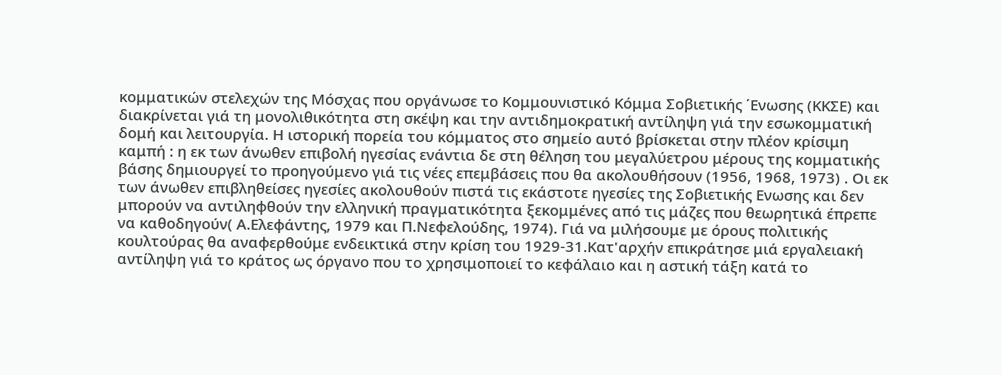κομματικών στελεχών της Μόσχας που οργάνωσε το Κομμουνιστικό Κόμμα Σοβιετικής ΄Ενωσης (ΚΚΣΕ) και διακρίνεται γιά τη μονολιθικότητα στη σκέψη και την αντιδημοκρατική αντίληψη γιά την εσωκομματική δομή και λειτουργία. Η ιστορική πορεία του κόμματος στο σημείο αυτό βρίσκεται στην πλέον κρίσιμη καμπή : η εκ των άνωθεν επιβολή ηγεσίας ενάντια δε στη θέληση του μεγαλύετρου μέρους της κομματικής βάσης δημιουργεί το προηγούμενο γιά τις νέες επεμβάσεις που θα ακολουθήσουν (1956, 1968, 1973) . Οι εκ των άνωθεν επιβληθείσες ηγεσίες ακολουθούν πιστά τις εκάστοτε ηγεσίες της Σοβιετικής Ενωσης και δεν μπορούν να αντιληφθούν την ελληνική πραγματικότητα ξεκομμένες από τις μάζες που θεωρητικά έπρεπε να καθοδηγούν( Α.Ελεφάντης, 1979 και Π.Νεφελούδης, 1974). Γιά να μιλήσουμε με όρους πολιτικής κουλτούρας θα αναφερθούμε ενδεικτικά στην κρίση του 1929-31.Κατ'αρχήν επικράτησε μιά εργαλειακή αντίληψη γιά το κράτος ως όργανο που το χρησιμοποιεί το κεφάλαιο και η αστική τάξη κατά το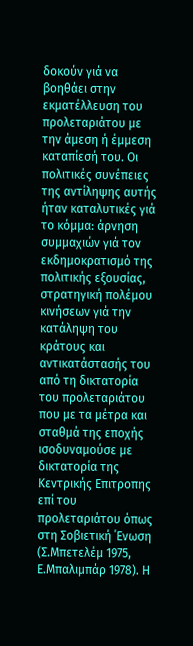δοκούν γιά να βοηθάει στην εκματέλλευση του προλεταριάτου με την άμεση ή έμμεση καταπίεσή του. Οι πολιτικές συνέπειες της αντίληψης αυτής ήταν καταλυτικές γιά το κόμμα: άρνηση συμμαχιών γιά τον εκδημοκρατισμό της πολιτικής εξουσίας, στρατηγική πολέμου κινήσεων γιά την κατάληψη του κράτους και αντικατάστασής του από τη δικτατορία του προλεταριάτου που με τα μέτρα και σταθμά της εποχής ισοδυναμούσε με δικτατορία της Κεντρικής Επιτροπης επί του προλεταριάτου όπως στη Σοβιετική ΄Ενωση (Σ.Μπετελέμ 1975, Ε.Μπαλιμπάρ 1978). Η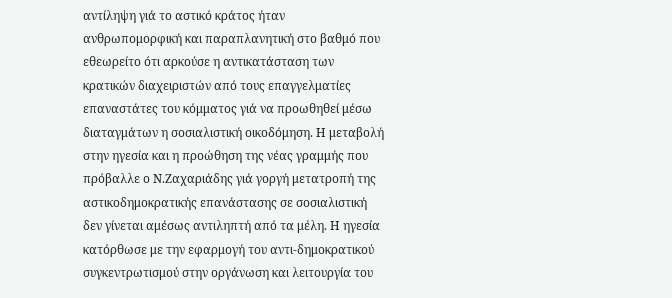αντίληψη γιά το αστικό κράτος ήταν ανθρωπομορφική και παραπλανητική στο βαθμό που εθεωρείτο ότι αρκούσε η αντικατάσταση των κρατικών διαχειριστών από τους επαγγελματίες επαναστάτες του κόμματος γιά να προωθηθεί μέσω διαταγμάτων η σοσιαλιστική οικοδόμηση. Η μεταβολή στην ηγεσία και η προώθηση της νέας γραμμής που πρόβαλλε ο Ν.Ζαχαριάδης γιά γοργή μετατροπή της αστικοδημοκρατικής επανάστασης σε σοσιαλιστική δεν γίνεται αμέσως αντιληπτή από τα μέλη. Η ηγεσία κατόρθωσε με την εφαρμογή του αντι-δημοκρατικού συγκεντρωτισμού στην οργάνωση και λειτουργία του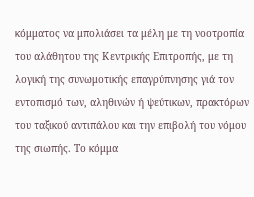κόμματος να μπολιάσει τα μέλη με τη νοοτροπία του αλάθητου της Κεντρικής Επιτροπής, με τη λογική της συνωμοτικής επαγρύπνησης γιά τον εντοπισμό των, αληθινών ή ψεύτικων, πρακτόρων του ταξικού αντιπάλου και την επιβολή του νόμου της σιωπής. Το κόμμα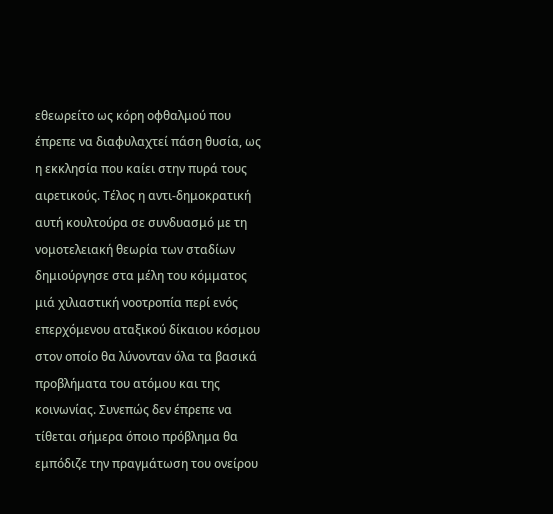εθεωρείτο ως κόρη οφθαλμού που έπρεπε να διαφυλαχτεί πάση θυσία, ως η εκκλησία που καίει στην πυρά τους αιρετικούς. Τέλος η αντι-δημοκρατική αυτή κουλτούρα σε συνδυασμό με τη νομοτελειακή θεωρία των σταδίων δημιούργησε στα μέλη του κόμματος μιά χιλιαστική νοοτροπία περί ενός επερχόμενου αταξικού δίκαιου κόσμου στον οποίο θα λύνονταν όλα τα βασικά προβλήματα του ατόμου και της κοινωνίας. Συνεπώς δεν έπρεπε να τίθεται σήμερα όποιο πρόβλημα θα εμπόδιζε την πραγμάτωση του ονείρου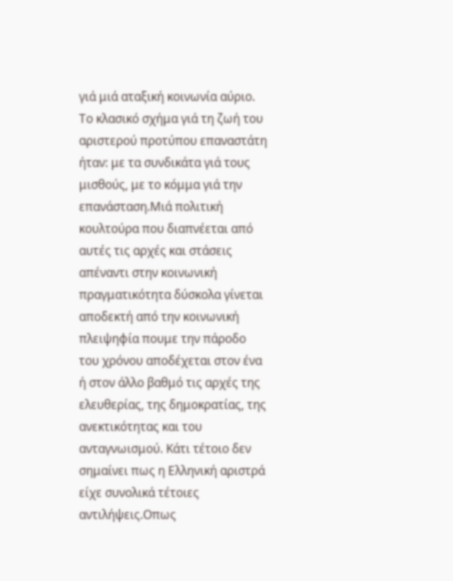γιά μιά αταξική κοινωνία αύριο. Το κλασικό σχήμα γιά τη ζωή του αριστερού προτύπου επαναστάτη ήταν: με τα συνδικάτα γιά τους μισθούς, με το κόμμα γιά την επανάσταση.Μιά πολιτική κουλτούρα που διαπνέεται από αυτές τις αρχές και στάσεις απέναντι στην κοινωνική πραγματικότητα δύσκολα γίνεται αποδεκτή από την κοινωνική πλειψηφία πουμε την πάροδο του χρόνου αποδέχεται στον ένα ή στον άλλο βαθμό τις αρχές της ελευθερίας, της δημοκρατίας, της ανεκτικότητας και του ανταγνωισμού. Κάτι τέτοιο δεν σημαίνει πως η Ελληνική αριστρά είχε συνολικά τέτοιες αντιλήψεις.Οπως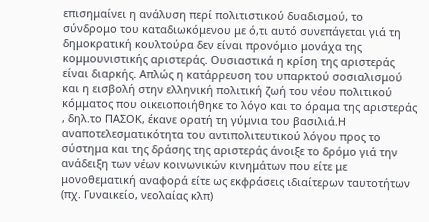επισημαίνει η ανάλυση περί πολιτιστικού δυαδισμού, το σύνδρομο του καταδιωκόμενου με ό,τι αυτό συνεπάγεται γιά τη δημοκρατική κουλτούρα δεν είναι προνόμιο μονάχα της κομμουνιστικής αριστεράς. Ουσιαστικά η κρίση της αριστεράς είναι διαρκής. Απλώς η κατάρρευση του υπαρκτού σοσιαλισμού και η εισβολή στην ελληνική πολιτική ζωή του νέου πολιτικού κόμματος που οικειοποιήθηκε το λόγο και το όραμα της αριστεράς , δηλ.το ΠΑΣΟΚ, έκανε ορατή τη γύμνια του βασιλιά.Η αναποτελεσματικότητα του αντιπολιτευτικού λόγου προς το σύστημα και της δράσης της αριστεράς άνοιξε το δρόμο γιά την ανάδειξη των νέων κοινωνικών κινημάτων που είτε με μονοθεματική αναφορά είτε ως εκφράσεις ιδιαίτερων ταυτοτήτων (πχ. Γυναικείο, νεολαίας κλπ)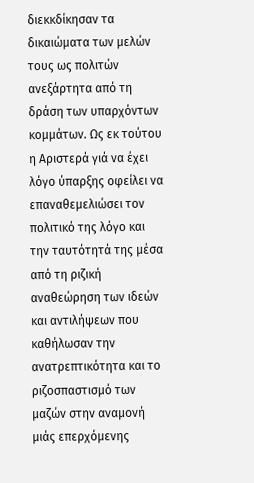διεκκδίκησαν τα δικαιώματα των μελών τους ως πολιτών ανεξάρτητα από τη δράση των υπαρχόντων κομμάτων. Ως εκ τούτου η Αριστερά γιά να έχει λόγο ύπαρξης οφείλει να επαναθεμελιώσει τον πολιτικό της λόγο και την ταυτότητά της μέσα από τη ριζική αναθεώρηση των ιδεών και αντιλήψεων που καθήλωσαν την ανατρεπτικότητα και το ριζοσπαστισμό των μαζών στην αναμονή μιάς επερχόμενης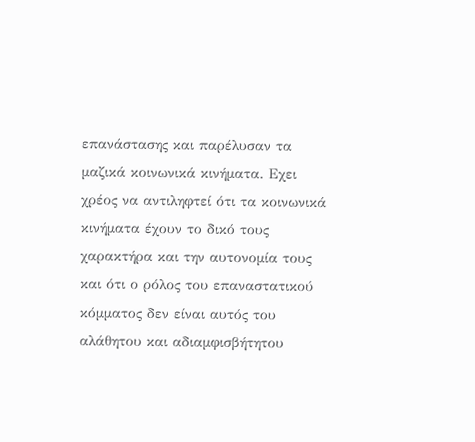επανάστασης και παρέλυσαν τα μαζικά κοινωνικά κινήματα. Εχει χρέος να αντιληφτεί ότι τα κοινωνικά κινήματα έχουν το δικό τους χαρακτήρα και την αυτονομία τους και ότι ο ρόλος του επαναστατικού κόμματος δεν είναι αυτός του αλάθητου και αδιαμφισβήτητου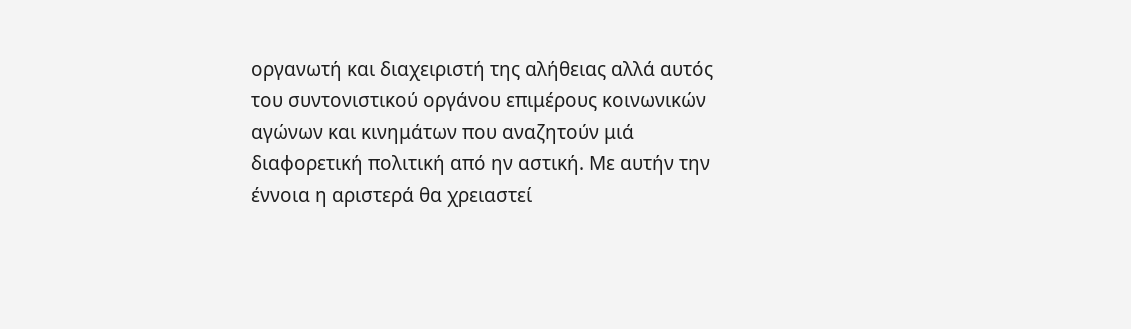οργανωτή και διαχειριστή της αλήθειας αλλά αυτός του συντονιστικού οργάνου επιμέρους κοινωνικών αγώνων και κινημάτων που αναζητούν μιά διαφορετική πολιτική από ην αστική. Με αυτήν την έννοια η αριστερά θα χρειαστεί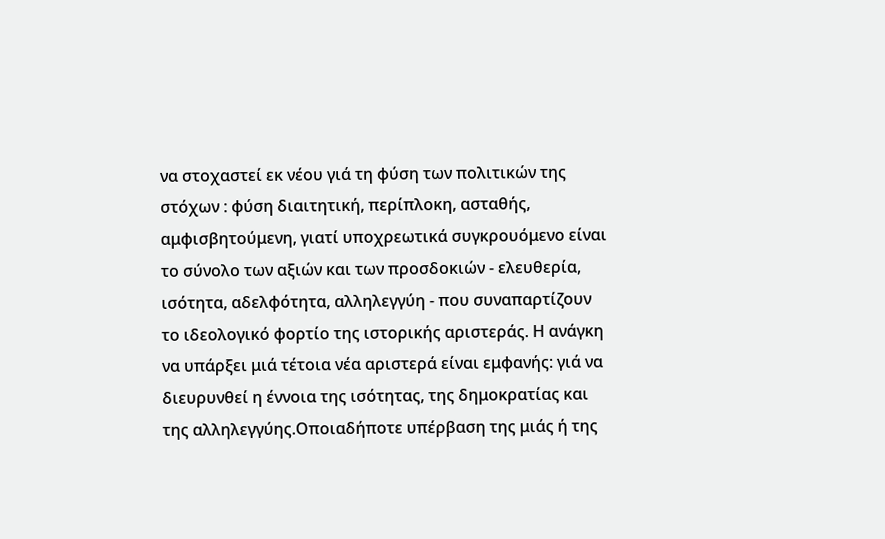να στοχαστεί εκ νέου γιά τη φύση των πολιτικών της στόχων : φύση διαιτητική, περίπλοκη, ασταθής, αμφισβητούμενη, γιατί υποχρεωτικά συγκρουόμενο είναι το σύνολο των αξιών και των προσδοκιών - ελευθερία, ισότητα, αδελφότητα, αλληλεγγύη - που συναπαρτίζουν το ιδεολογικό φορτίο της ιστορικής αριστεράς. Η ανάγκη να υπάρξει μιά τέτοια νέα αριστερά είναι εμφανής: γιά να διευρυνθεί η έννοια της ισότητας, της δημοκρατίας και της αλληλεγγύης.Οποιαδήποτε υπέρβαση της μιάς ή της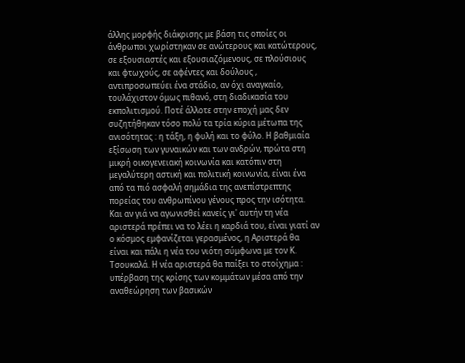άλλης μορφής διάκρισης με βάση τις οποίες οι άνθρωποι χωρίστηκαν σε ανώτερους και κατώτερους, σε εξουσιαστές και εξουσιαζόμενους, σε πλούσιους και φτωχούς, σε αφέντες και δούλους , αντιπροσωπεύει ένα στάδιο, αν όχι αναγκαίο, τουλάχιστον όμως πιθανό, στη διαδικασία του εκπολιτισμού. Ποτέ άλλοτε στην εποχή μας δεν συζητήθηκαν τόσο πολύ τα τρία κύρια μέτωπα της ανισότητας : η τάξη, η φυλή και το φύλο. Η βαθμιαία εξίσωση των γυναικών και των ανδρών, πρώτα στη μικρή οικογενειακή κοινωνία και κατόπιν στη μεγαλύτερη αστική και πολιτική κοινωνία, είναι ένα από τα πιό ασφαλή σημάδια της ανεπίστρεπτης πορείας του ανθρωπίνου γένους προς την ισότητα. Και αν γιά να αγωνισθεί κανείς γι' αυτήν τη νέα αριστερά πρέπει να το λέει η καρδιά του, είναι γιατί αν ο κόσμος εμφανίζεται γερασμένος, η Αριστερά θα είναι και πάλι η νέα του νιότη σύμφωνα με τον Κ. Τσουκαλά. Η νέα αριστερά θα παίξει το στοίχημα : υπέρβαση της κρίσης των κομμάτων μέσα από την αναθεώρηση των βασικών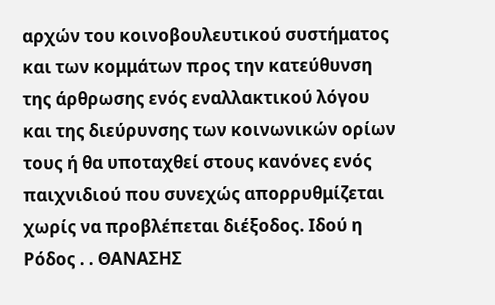αρχών του κοινοβουλευτικού συστήματος και των κομμάτων προς την κατεύθυνση της άρθρωσης ενός εναλλακτικού λόγου και της διεύρυνσης των κοινωνικών ορίων τους ή θα υποταχθεί στους κανόνες ενός παιχνιδιού που συνεχώς απορρυθμίζεται χωρίς να προβλέπεται διέξοδος. Ιδού η Ρόδος . . ΘΑΝΑΣΗΣ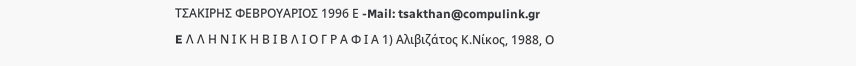ΤΣΑΚΙΡΗΣ ΦΕΒΡΟΥΑΡΙΟΣ 1996 Ε -Mail: tsakthan@compulink.gr
E Λ Λ Η Ν Ι Κ Η Β Ι Β Λ Ι Ο Γ Ρ Α Φ Ι Α 1) Αλιβιζάτος Κ.Νίκος, 1988, Ο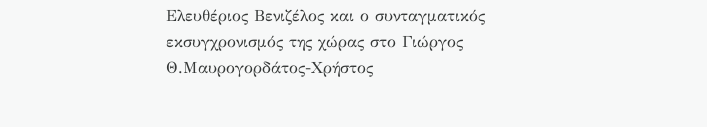Ελευθέριος Βενιζέλος και ο συνταγματικός εκσυγχρονισμός της χώρας στο Γιώργος Θ.Μαυρογορδάτος-Χρήστος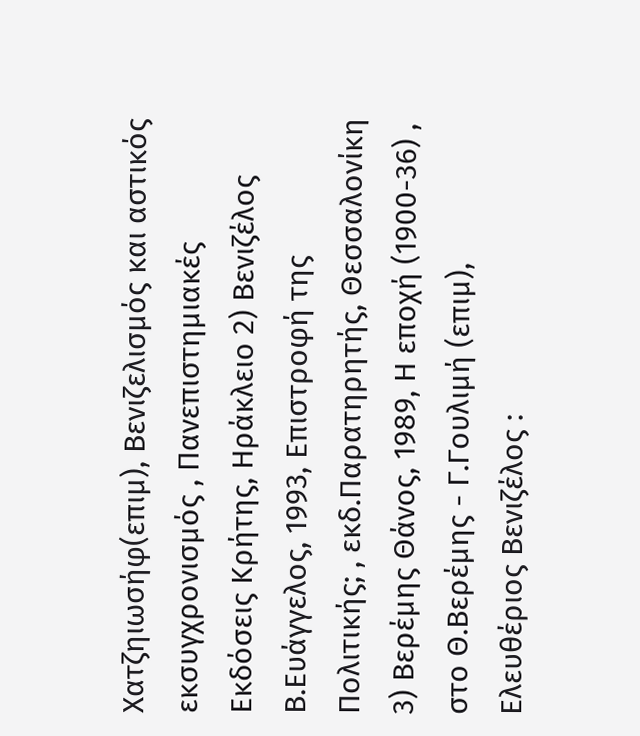Χατζηιωσήφ(επιμ), Βενιζελισμός και αστικός εκσυγχρονισμός , Πανεπιστημιακές Εκδόσεις Κρήτης, Ηράκλειο 2) Βενιζέλος Β.Ευάγγελος, 1993, Επιστροφή της Πολιτικής; , εκδ.Παρατηρητής, Θεσσαλονίκη 3) Βερέμης Θάνος, 1989, Η εποχή (1900-36) , στο Θ.Βερέμης - Γ.Γουλιμή (επιμ), Ελευθέριος Βενιζέλος :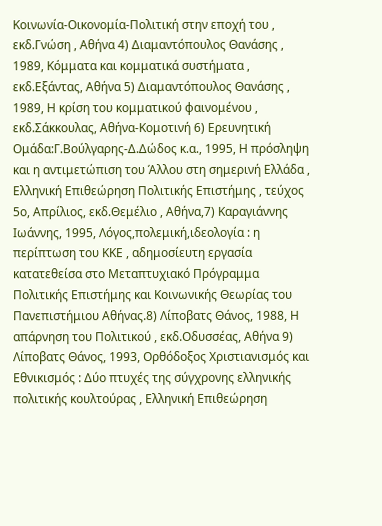Κοινωνία-Οικονομία-Πολιτική στην εποχή του , εκδ.Γνώση , Αθήνα 4) Διαμαντόπουλος Θανάσης , 1989, Κόμματα και κομματικά συστήματα , εκδ.Εξάντας, Αθήνα 5) Διαμαντόπουλος Θανάσης , 1989, Η κρίση του κομματικού φαινομένου , εκδ.Σάκκουλας, Αθήνα-Κομοτινή 6) Ερευνητική Ομάδα:Γ.Βούλγαρης-Δ.Δώδος κ.α., 1995, Η πρόσληψη και η αντιμετώπιση του Άλλου στη σημερινή Ελλάδα , Ελληνική Επιθεώρηση Πολιτικής Επιστήμης , τεύχος 5ο, Απρίλιος, εκδ.Θεμέλιο , Αθήνα,7) Καραγιάννης Ιωάννης, 1995, Λόγος,πολεμική,ιδεολογία : η περίπτωση του ΚΚΕ , αδημοσίευτη εργασία κατατεθείσα στο Μεταπτυχιακό Πρόγραμμα Πολιτικής Επιστήμης και Κοινωνικής Θεωρίας του Πανεπιστήμιου Αθήνας.8) Λίποβατς Θάνος, 1988, Η απάρνηση του Πολιτικού , εκδ.Οδυσσέας, Αθήνα 9) Λίποβατς Θάνος, 1993, Ορθόδοξος Χριστιανισμός και Εθνικισμός : Δύο πτυχές της σύγχρονης ελληνικής πολιτικής κουλτούρας , Ελληνική Επιθεώρηση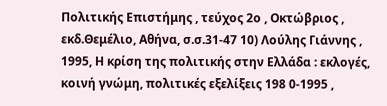Πολιτικής Επιστήμης , τεύχος 2ο , Οκτώβριος , εκδ.Θεμέλιο, Αθήνα, σ.σ.31-47 10) Λούλης Γιάννης , 1995, Η κρίση της πολιτικής στην Ελλάδα : εκλογές, κοινή γνώμη, πολιτικές εξελίξεις 198 0-1995 ,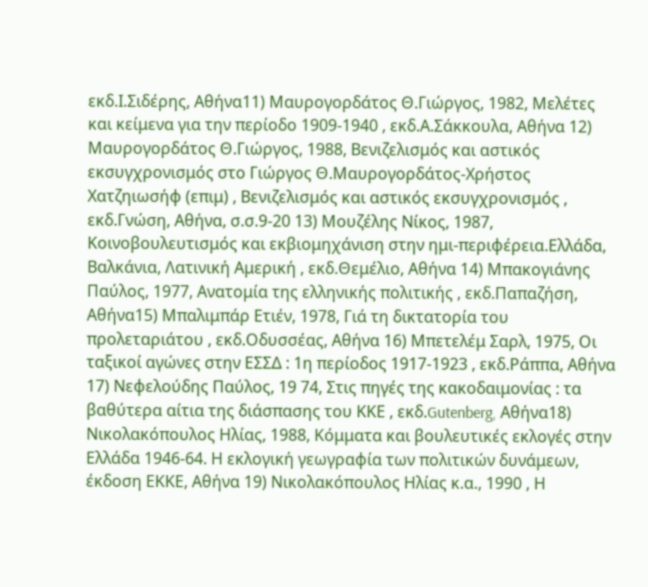εκδ.Ι.Σιδέρης, Αθήνα11) Μαυρογορδάτος Θ.Γιώργος, 1982, Μελέτες και κείμενα για την περίοδο 1909-1940 , εκδ.Α.Σάκκουλα, Αθήνα 12) Μαυρογορδάτος Θ.Γιώργος, 1988, Βενιζελισμός και αστικός εκσυγχρονισμός στο Γιώργος Θ.Μαυρογορδάτος-Χρήστος Χατζηιωσήφ (επιμ) , Βενιζελισμός και αστικός εκσυγχρονισμός , εκδ.Γνώση, Αθήνα, σ.σ.9-20 13) Μουζέλης Νίκος, 1987, Κοινοβουλευτισμός και εκβιομηχάνιση στην ημι-περιφέρεια.Ελλάδα, Βαλκάνια, Λατινική Αμερική , εκδ.Θεμέλιο, Αθήνα 14) Μπακογιάνης Παύλος, 1977, Ανατομία της ελληνικής πολιτικής , εκδ.Παπαζήση, Αθήνα15) Μπαλιμπάρ Ετιέν, 1978, Γιά τη δικτατορία του προλεταριάτου , εκδ.Οδυσσέας, Αθήνα 16) Μπετελέμ Σαρλ, 1975, Οι ταξικοί αγώνες στην ΕΣΣΔ : 1η περίοδος 1917-1923 , εκδ.Ράππα, Αθήνα 17) Νεφελούδης Παύλος, 19 74, Στις πηγές της κακοδαιμονίας : τα βαθύτερα αίτια της διάσπασης του ΚΚΕ , εκδ.Gutenberg, Αθήνα18) Νικολακόπουλος Ηλίας, 1988, Κόμματα και βουλευτικές εκλογές στην Ελλάδα 1946-64. Η εκλογική γεωγραφία των πολιτικών δυνάμεων, έκδοση ΕΚΚΕ, Αθήνα 19) Νικολακόπουλος Ηλίας κ.α., 1990 , Η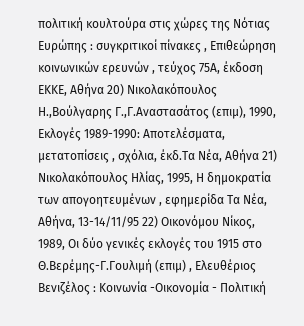πολιτική κουλτούρα στις χώρες της Νότιας Ευρώπης : συγκριτικοί πίνακες , Επιθεώρηση κοινωνικών ερευνών , τεύχος 75Α, έκδοση ΕΚΚΕ, Αθήνα 20) Νικολακόπουλος Η.,Βούλγαρης Γ.,Γ.Αναστασάτος (επιμ), 1990, Εκλογές 1989-1990: Αποτελέσματα, μετατοπίσεις , σχόλια, έκδ.Τα Νέα, Αθήνα 21) Νικολακόπουλος Ηλίας, 1995, Η δημοκρατία των απογοητευμένων , εφημερίδα Τα Νέα, Αθήνα, 13-14/11/95 22) Οικονόμου Νίκος, 1989, Οι δύο γενικές εκλογές του 1915 στο Θ.Βερέμης-Γ.Γουλιμή (επιμ) , Ελευθέριος Βενιζέλος : Κοινωνία -Οικονομία - Πολιτική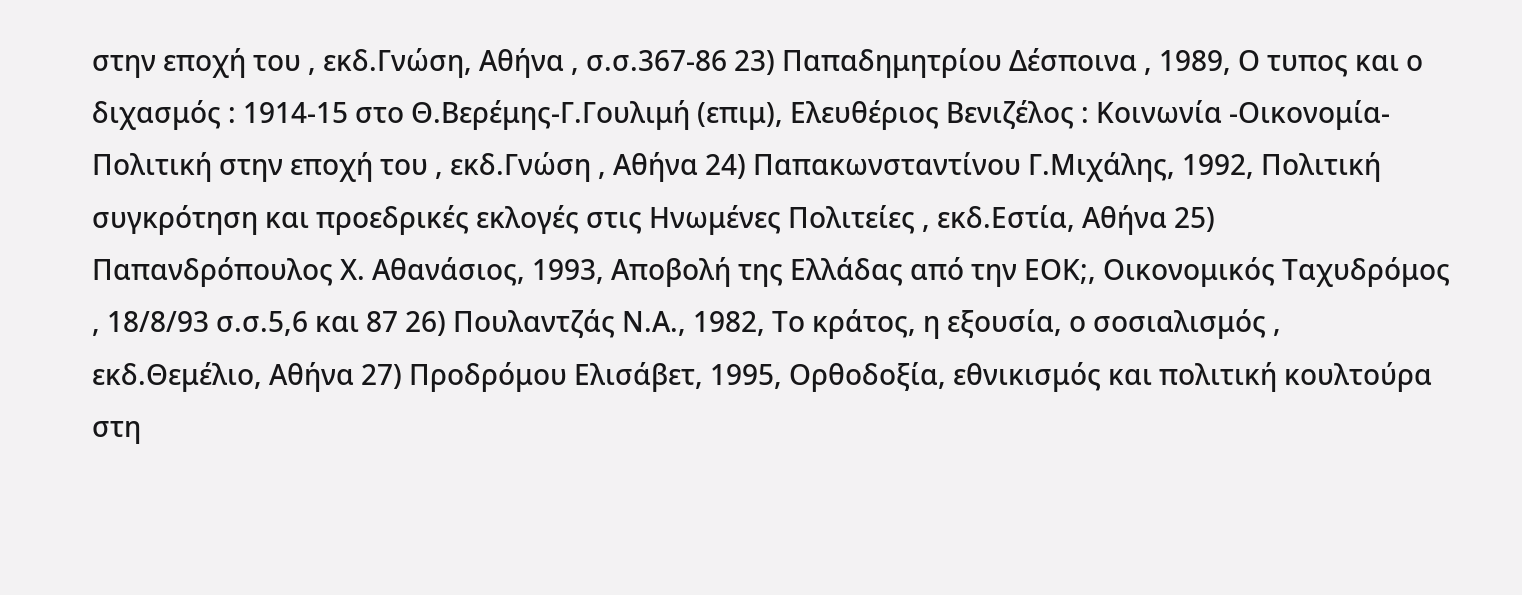στην εποχή του , εκδ.Γνώση, Αθήνα , σ.σ.367-86 23) Παπαδημητρίου Δέσποινα , 1989, Ο τυπος και ο διχασμός : 1914-15 στο Θ.Βερέμης-Γ.Γουλιμή (επιμ), Ελευθέριος Βενιζέλος : Κοινωνία -Οικονομία-Πολιτική στην εποχή του , εκδ.Γνώση , Αθήνα 24) Παπακωνσταντίνου Γ.Μιχάλης, 1992, Πολιτική συγκρότηση και προεδρικές εκλογές στις Ηνωμένες Πολιτείες , εκδ.Εστία, Αθήνα 25) Παπανδρόπουλος Χ. Αθανάσιος, 1993, Αποβολή της Ελλάδας από την ΕΟΚ;, Οικονομικός Ταχυδρόμος , 18/8/93 σ.σ.5,6 και 87 26) Πουλαντζάς Ν.Α., 1982, Το κράτος, η εξουσία, ο σοσιαλισμός , εκδ.Θεμέλιο, Αθήνα 27) Προδρόμου Ελισάβετ, 1995, Ορθοδοξία, εθνικισμός και πολιτική κουλτούρα στη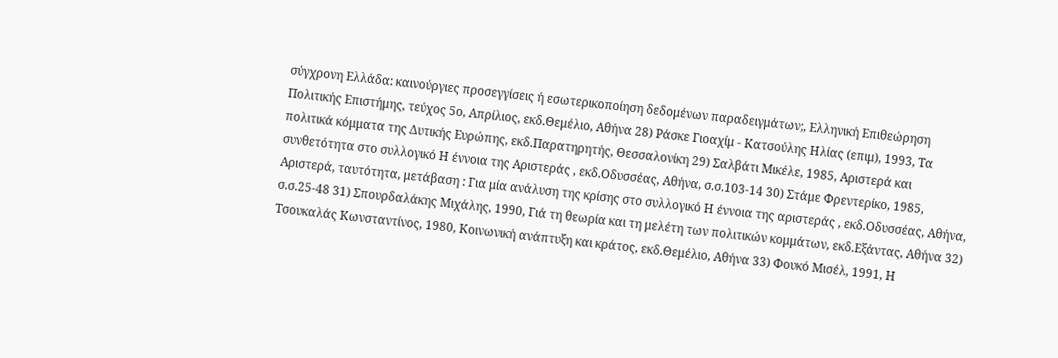σύγχρονη Ελλάδα: καινούργιες προσεγγίσεις ή εσωτερικοποίηση δεδομένων παραδειγμάτων;, Ελληνική Επιθεώρηση Πολιτικής Επιστήμης, τεύχος 5ο, Απρίλιος, εκδ.Θεμέλιο, Αθήνα 28) Ράσκε Γιοαχίμ - Κατσούλης Ηλίας (επιμ), 1993, Τα πολιτικά κόμματα της Δυτικής Ευρώπης, εκδ.Παρατηρητής, Θεσσαλονίκη 29) Σαλβάτι Μικέλε, 1985, Αριστερά και συνθετότητα στο συλλογικό Η έννοια της Αριστεράς , εκδ.Οδυσσέας, Αθήνα, σ.σ.103-14 30) Στάμε Φρεντερίκο, 1985, Αριστερά, ταυτότητα, μετάβαση : Για μία ανάλυση της κρίσης στο συλλογικό Η έννοια της αριστεράς , εκδ.Οδυσσέας, Αθήνα, σ.σ.25-48 31) Σπουρδαλάκης Μιχάλης, 1990, Γιά τη θεωρία και τη μελέτη των πολιτικών κομμάτων, εκδ.Εξάντας, Αθήνα 32) Τσουκαλάς Κωνσταντίνος, 1980, Κοινωνική ανάπτυξη και κράτος, εκδ.Θεμέλιο, Αθήνα 33) Φουκό Μισέλ, 1991, Η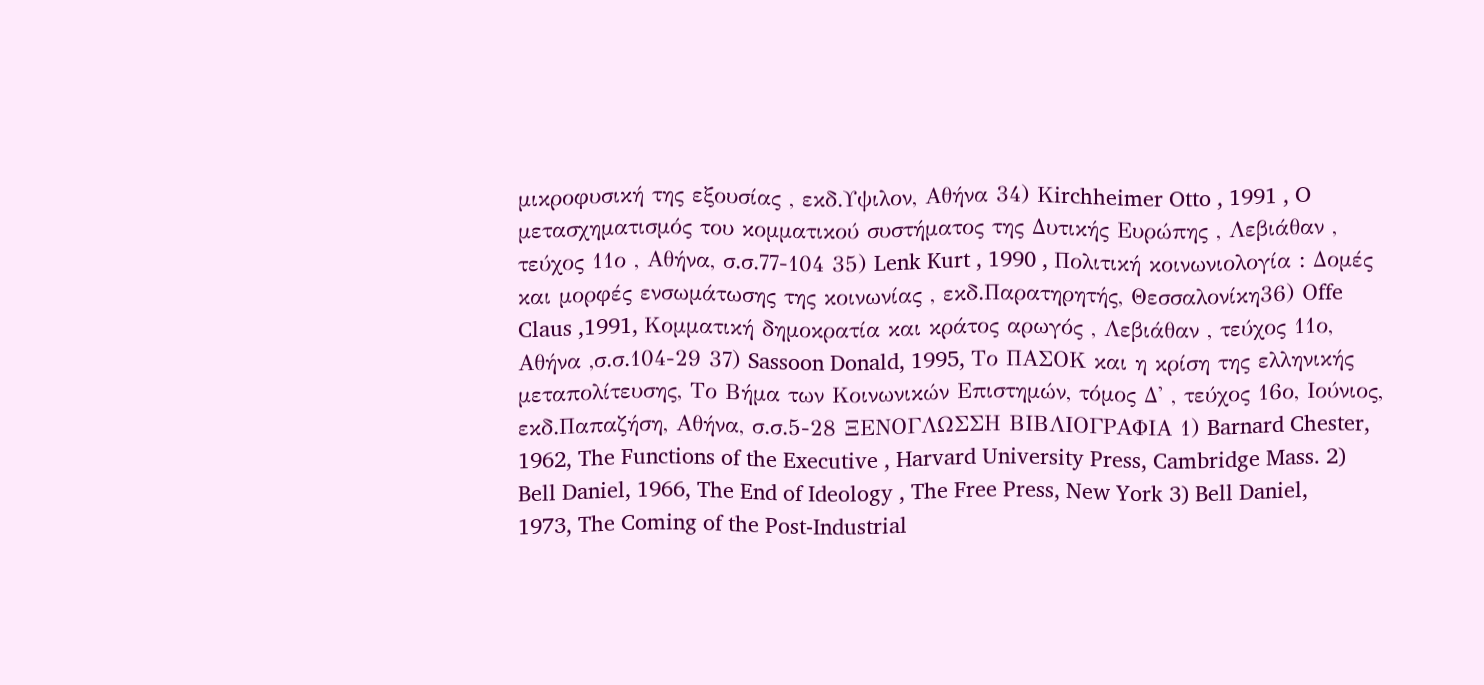μικροφυσική της εξουσίας , εκδ.Υψιλον, Αθήνα 34) Κirchheimer Otto , 1991 , O μετασχηματισμός του κομματικού συστήματος της Δυτικής Ευρώπης , Λεβιάθαν , τεύχος 11ο , Αθήνα, σ.σ.77-104 35) Lenk Kurt , 1990 , Πολιτική κοινωνιολογία : Δομές και μορφές ενσωμάτωσης της κοινωνίας , εκδ.Παρατηρητής, Θεσσαλονίκη36) Οffe Claus ,1991, Κομματική δημοκρατία και κράτος αρωγός , Λεβιάθαν , τεύχος 11ο, Αθήνα ,σ.σ.104-29 37) Sassoon Donald, 1995, Το ΠΑΣΟΚ και η κρίση της ελληνικής μεταπολίτευσης, Το Βήμα των Κοινωνικών Επιστημών, τόμος Δ' , τεύχος 16ο, Ιούνιος, εκδ.Παπαζήση, Αθήνα, σ.σ.5-28 ΞΕΝΟΓΛΩΣΣΗ ΒΙΒΛΙΟΓΡΑΦΙΑ 1) Barnard Chester, 1962, The Functions of the Executive , Harvard University Press, Cambridge Mass. 2) Bell Daniel, 1966, The End of Ideology , The Free Press, New York 3) Bell Daniel, 1973, The Coming of the Post-Industrial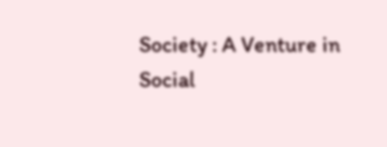Society : A Venture in Social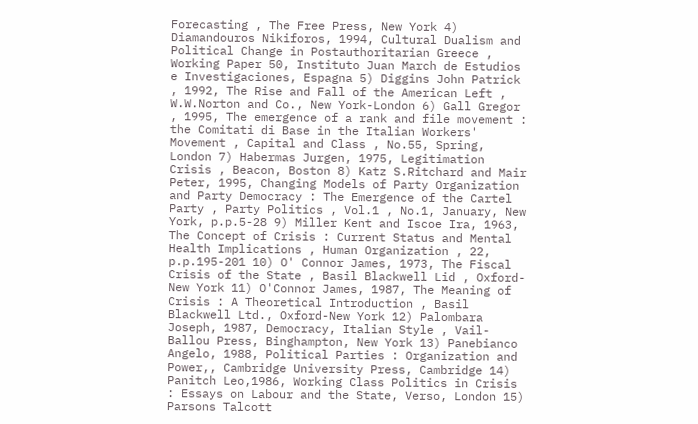Forecasting , The Free Press, New York 4) Diamandouros Nikiforos, 1994, Cultural Dualism and Political Change in Postauthoritarian Greece , Working Paper 50, Instituto Juan March de Estudios e Investigaciones, Espagna 5) Diggins John Patrick , 1992, The Rise and Fall of the American Left , W.W.Norton and Co., New York-London 6) Gall Gregor , 1995, The emergence of a rank and file movement : the Comitati di Base in the Italian Workers' Movement , Capital and Class , No.55, Spring, London 7) Habermas Jurgen, 1975, Legitimation Crisis , Beacon, Boston 8) Katz S.Ritchard and Mair Peter, 1995, Changing Models of Party Organization and Party Democracy : The Emergence of the Cartel Party , Party Politics , Vol.1 , No.1, January, New York, p.p.5-28 9) Miller Kent and Iscoe Ira, 1963, The Concept of Crisis : Current Status and Mental Health Implications , Human Organization , 22, p.p.195-201 10) O' Connor James, 1973, The Fiscal Crisis of the State , Basil Blackwell Lid , Oxford-New York 11) O'Connor James, 1987, The Meaning of Crisis : A Theoretical Introduction , Basil Blackwell Ltd., Oxford-New York 12) Palombara Joseph, 1987, Democracy, Italian Style , Vail-Ballou Press, Binghampton, New York 13) Panebianco Angelo, 1988, Political Parties : Organization and Power,, Cambridge University Press, Cambridge 14) Panitch Leo,1986, Working Class Politics in Crisis : Essays on Labour and the State, Verso, London 15) Parsons Talcott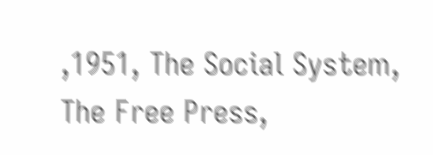,1951, The Social System, The Free Press,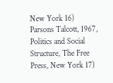New York 16) Parsons Talcott, 1967, Politics and Social Structure, The Free Press, New York 17)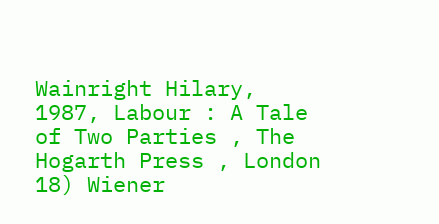Wainright Hilary, 1987, Labour : A Tale of Two Parties , The Hogarth Press , London 18) Wiener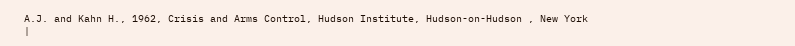A.J. and Kahn H., 1962, Crisis and Arms Control, Hudson Institute, Hudson-on-Hudson , New York
|